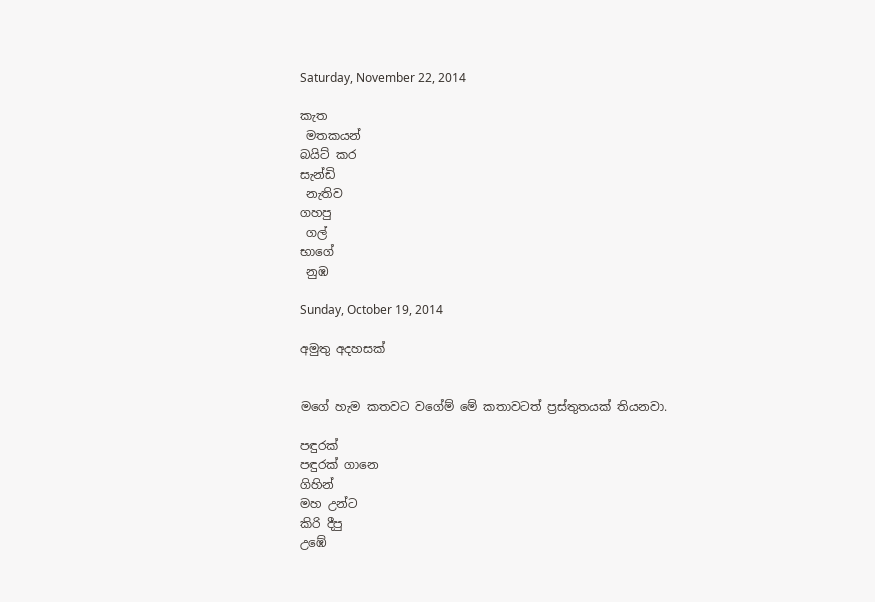Saturday, November 22, 2014

කැත
 මතකයන්
බයිට් කර
සැන්ඩි
 නැතිව
ගහපු
 ගල්
භාගේ
 නුඹ

Sunday, October 19, 2014

අමුතු අදහසක්


මගේ හැම කතවට වගේම් මේ කතාවටත් ප්‍රස්තුතයක් තියනවා.

පඳුරක්
පඳුරක් ගානෙ
ගිහින්
මහ උන්ට
කිරි දීපු
උඹේ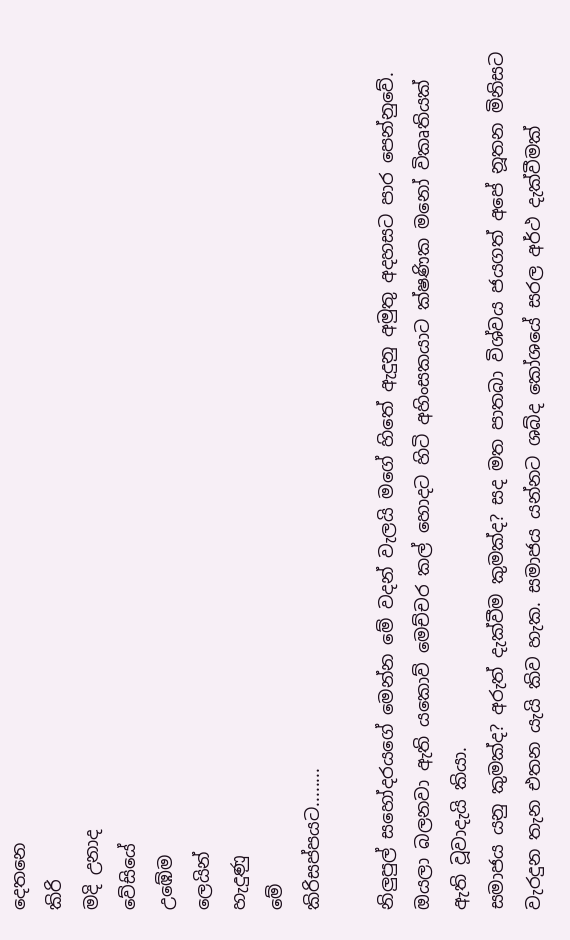දෙතනෙ
කිරි
මදි උනාද
වේසියේ
උඹේම
ලෙයින්
හැදුණු
මේ
කිරිසප්පයට........

නිලුපුල් සහෝදරයගේ මෙන්න මේ වදන් වැලයි මගේ හිතේ ඇදුනු අමුතු අදහසට පාර පෙන්නුවේ. ඔයලා බලනවා ඇති යකොව් මෙච්චර කල් හොදට හිටි අහිංසකයාට ක්ෂණික මනෝ විකෘතියක් ඇති වූවාදැයි කියා.
සමාජය යනු කුමක්ද? අරුත් දැක්වීම කුමක්ද? සද මත පාතබා විශ්වය ජයගත් අපේ නූතන මිනිසට වැරදුන තැන එතන යැයි කිව හැක. සමාජය යන්නට ශබ්ද කෝශයේ සරල අර්ථ දැක්වීමක්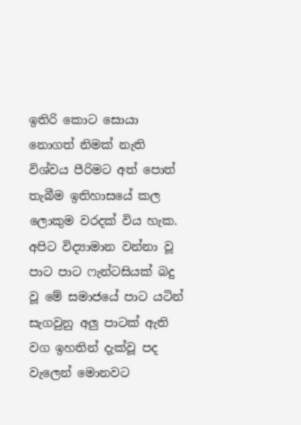ඉතිරි කොට සොයා නොගත් නිමක් නැති විශ්වය පීරිමට අත් පොත් තැබීම ඉතිහාසයේ කල ලොකුම වරදක් විය හැක.
අපිට විද්‍යාමාන වන්නා වූ පාට පාට ෆැන්ටසියක් බදු වූ මේ සමාජයේ පාට යටින් සැගවුනු අලු පාටක් ඇති වග ඉහතින් දැක්වූ පද වැලෙන් මොනවට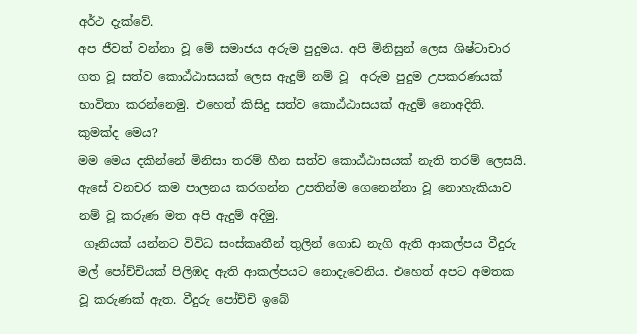අර්ථ දැක්වේ.
අප ජීවත් වන්නා වූ මේ සමාජය අරුම පුදුමය. අපි මිනිසුන් ලෙස ශිෂ්ටාචාර ගත වූ සත්ව කොඨ්ඨාසයක් ලෙස ඇදුම් නම් වූ  අරුම පුදුම උපකරණයක් භාවිතා කරන්නෙමු. එහෙත් කිසිදු සත්ව කොඨ්ඨාසයක් ඇදුම් නොඅදිති. කුමක්ද මෙය?
මම මෙය දකින්නේ මිනිසා තරම් හීන සත්ව කොඨ්ඨාසයක් නැති තරම් ලෙසයි.
ඇසේ වනචර කම පාලනය කරගන්න උපතින්ම ගෙනෙන්නා වූ නොහැකියාව නම් වූ කරුණ මත අපි ඇදුම් අදිමු.
 ගෑනියක් යන්නට විවිධ සංස්කෘතීන් තුලින් ගොඩ නැගි ඇති ආකල්පය වීදුරු මල් පෝච්චියක් පිලිඹද ඇති ආකල්පයට නොදැවෙනිය. එහෙත් අපට අමතක වූ කරුණක් ඇත. වීදුරු පෝච්චි ඉබේ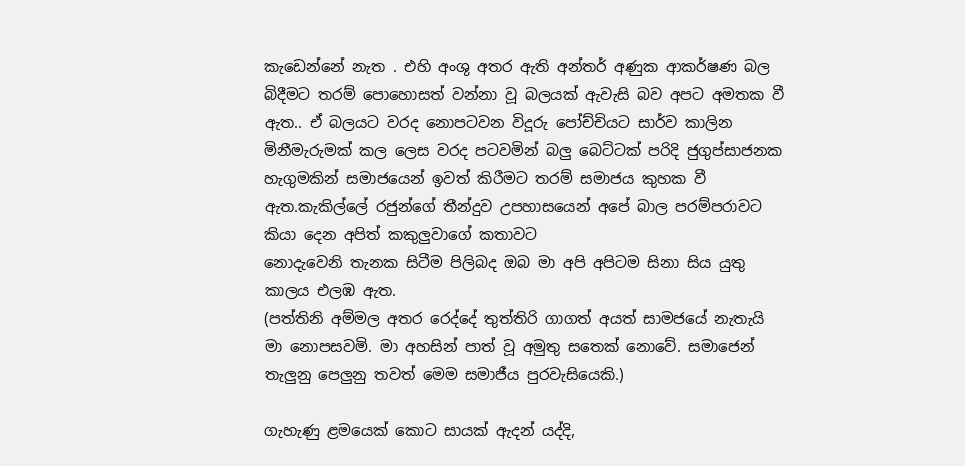කැඩෙන්නේ නැත . එහි අංශු අතර ඇති අන්තර් අණුක ආකර්ෂණ බල බිදීමට තරම් පොහොසත් වන්නා වූ බලයක් ඇවැසි බව අපට අමතක වී ඇත.. ඒ බලයට වරද නොපටවන විදූරු පෝච්චියට සාර්ව කාලින මිනීමැරුමක් කල ලෙස වරද පටවමින් බලු බෙට්ටක් පරිදි ජුගුප්සාජනක හැගුමකින් සමාජයෙන් ඉවත් කිරීමට තරම් සමාජය කුහක වී ඇත.කැකිල්ලේ රජුන්ගේ තීන්දුව උපහාසයෙන් අපේ බාල පරම්පරාවට කියා දෙන අපිත් කකුලුවාගේ කතාවට
නොදැවෙනි තැනක සිටීම පිලිබද ඔබ මා අපි අපිටම සිනා සිය යුතු කාලය එලඹ ඇත.
(පත්තිනි අම්මල අතර රෙද්දේ තුත්තිරි ගාගත් අයත් සාමජයේ නැතැයි මා නොපසවමි. මා අහසින් පාත් වූ අමුතු සතෙක් නොවේ. සමාජෙන් තැලුනු පෙලුනු තවත් මෙම සමාජීය පුරවැසියෙකි.)

ගැහැණු ළමයෙක් කොට සායක් ඇදන් යද්දි,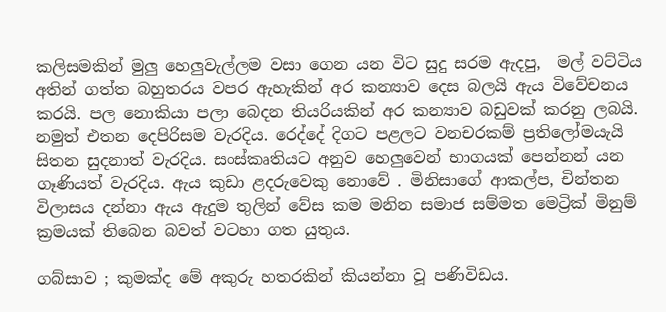කලිසමකින් මුලු හෙලුවැල්ලම වසා ගෙන යන විට සුදු සරම ඇදපු,  මල් වට්ටිය අතින් ගත්ත බහුතරය වපර ඇහැකින් අර කන්‍යාව දෙස බලයි ඇය විවේචනය කරයි. පල නොකියා පලා බෙදන තියරියකින් අර කන්‍යාව බඩුවක් කරනු ලබයි.
නමුත් එතන දෙපිරිසම වැරදිය. රෙද්දේ දිගට පළලට වනචරකම් ප්‍රතිලෝමයැයි සිතන සුදනාත් වැරදිය. සංස්කෘතියට අනුව හෙලුවෙන් භාගයක් පෙන්නන් යන ගෑණියත් වැරදිය. ඇය කුඩා ළදරුවෙකු නොවේ . මිනිසාගේ ආකල්ප, චින්තන විලාසය දන්නා ඇය ඇදුම තුලින් වේස කම මනින සමාජ සම්මත මෙට්‍රික් මිනුම් ක්‍රමයක් තිබෙන බවත් වටහා ගත යුතුය.

ගබ්සාව ; කුමක්ද මේ අකුරු හතරකින් කියන්නා වූ පණිවිඩය.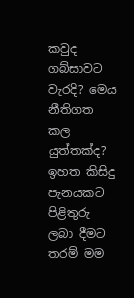කවුද ගබ්සාවට වැරදි? මෙය නීතිගත කල යුත්තක්ද?
ඉහත කිසිදු පැනයකට පිළිතුරු ලබා දීමට තරම් මම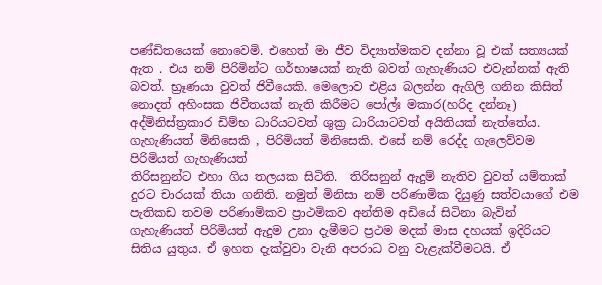පණ්ඩිතයෙක් නොවෙමි. එහෙත් මා ජීව විද්‍යාත්මකව දන්නා වූ එක් සත්‍යයක් ඇත . එය නම් පිරිමින්ට ගර්භාෂයක් නැති බවත් ගැහැණියට එවැන්නක් ඇති බවත්. භ්‍රෑණයා වුවත් ජිවීයෙකි. මෙලොව එළිය බලන්න ඇගිලි ගනින කිසිත්  නොදත් අහිංසක ජිවීතයක් නැති කිරීමට පෝල්ඃ මකාර(හරිද දන්නෑ) අද්මිනිස්ත්‍රකාර ඩිම්භ ධාරියටවත් ශුක්‍ර ධාරියාටවත් අයිතියක් නැත්තේය. ගැහැණියත් මිනිසෙකි , පිරිමියත් මිනිසෙකි. එසේ නම් රෙද්ද ගැලෙව්වම පිරිමියත් ගැහැණියත්
තිරිසනුන්ට එහා ගිය තලයක සිටිති.  තිරිසනුන් ඇදුම් නැතිව වුවත් යම්තාක් දුරට චාරයක් තියා ගනිති. නමුත් මිනිසා නම් පරිණාමික දියුණු සත්වයාගේ එම පැතිකඩ තවම පරිණාමිකව ප්‍රාථමිකව අන්තිම අඩියේ සිටිනා බැවින් ගැහැණියත් පිරිමියත් ඇදුම උනා දැමීමට ප්‍රථම මදක් මාස දහයක් ඉදිරියට සිතිය යුතුය. ඒ ඉහත දැක්වුවා වැනි අපරාධ වනු වැළැක්වීමටයි. ඒ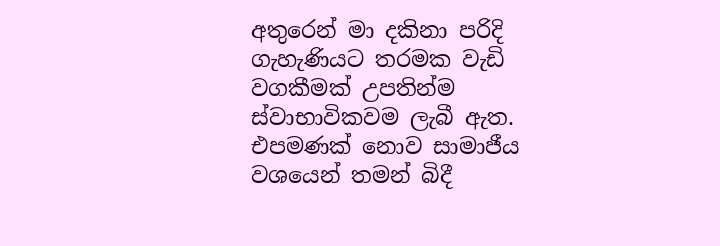අතුරෙන් මා දකිනා පරිදි ගැහැණියට තරමක වැඩි වගකීමක් උපතින්ම ස්වාභාවිකවම ලැබී ඇත. එපමණක් නොව සාමාජීය වශයෙන් තමන් බිදී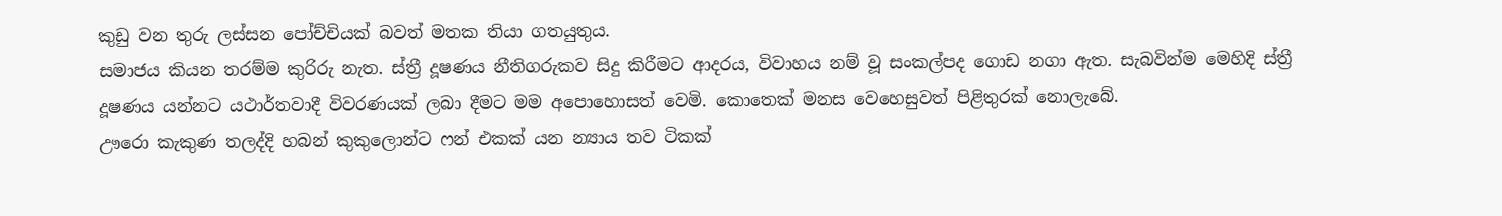කුඩු වන තුරු ලස්සන පෝච්චියක් බවත් මතක තියා ගතයුතුය.
සමාජය කියන තරම්ම කුරිරු නැත. ස්ත්‍රී දූෂණය නීතිගරුකව සිදු කිරීමට ආදරය, විවාහය නම් වූ සංකල්පද ගොඩ නගා ඇත. සැබවින්ම මෙහිදි ස්ත්‍රී දූෂණය යන්නට යථාර්තවාදී විවරණයක් ලබා දීමට මම අපොහොසත් වෙමි. කොතෙක් මනස වෙහෙසුවත් පිළිතුරක් නොලැබේ.
ඌරො කැකුණ තලද්දි හබන් කුකුලොන්ට ෆන් එකක් යන න්‍යාය තව ටිකක්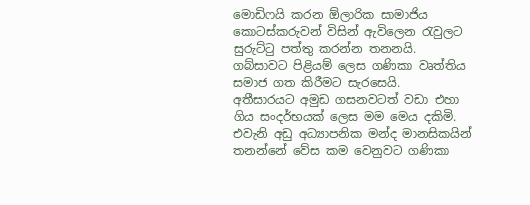මොඩිෆයි කරන ඕලාරික සාමාජිය කොටස්කරුවන් විසින් ඇවිලෙන රැවුලට සුරුට්ටු පත්තු කරන්න තනනයි. ගබ්සාවට පිළියම් ලෙස ගණිකා වෘත්තිය සමාජ ගත කිරීමට සැරසෙයි.
අතීසාරයට අමුඩ ගසනවටත් වඩා එහා ගිය සංදර්භයක් ලෙස මම මෙය දකිමි. එවැනි අඩු අධ්‍යාපනික මන්ද මානසිකයින් තනන්නේ වේස කම වෙනුවට ගණිකා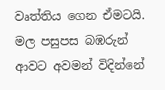වෘත්තිය ගෙන ඒමටයි.
මල පසුපස බඹරුන් ආවට අවමන් විදින්නේ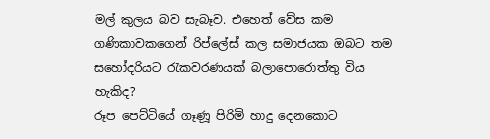මල් කුලය බව සැබෑව. එහෙත් වේස කම ගණිකාවකගෙන් රිප්ලේස් කල සමාජයක ඔබට තම සහෝදරියට රැකවරණයක් බලාපොරොත්තු විය හැකිද?
රූප පෙට්ටියේ ගෑණූ පිරිමි හාදු දෙනකොට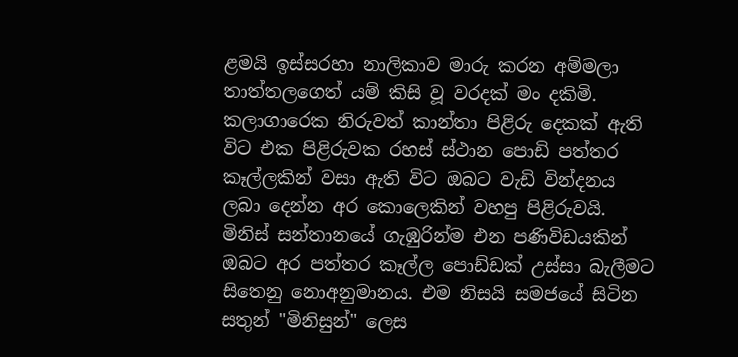ළමයි ඉස්සරහා නාලිකාව මාරු කරන අම්මලා තාත්තලගෙත් යම් කිසි වූ වරදක් මං දකිමි.
කලාගාරෙක නිරුවත් කාන්තා පිළිරු දෙකක් ඇති විට එක පිළිරුවක රහස් ස්ථාන පොඩි පත්තර කෑල්ලකින් වසා ඇති විට ඔබට වැඩි වින්දනය ලබා දෙන්න අර කොලෙකින් වහපු පිළිරුවයි. මිනිස් සන්තානයේ ගැඹුරින්ම එන පණිවිඩයකින් ඔබට අර පත්තර කෑල්ල පොඩ්ඩක් උස්සා බැලීමට සිතෙනු නොඅනුමානය. එම නිසයි සමජයේ සිටින සතුන් "මිනිසුන්" ලෙස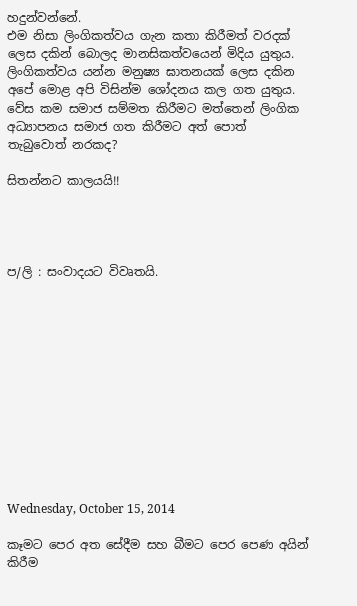හදුන්වන්නේ.
එම නිසා ලිංගිකත්වය ගැන කතා කිරීමත් වරදක් ලෙස දකින් බොලද මානසිකත්වයෙන් මිදිය යුතුය. ලිංගිකත්වය යන්න මනුෂ්‍ය ඝාතනයක් ලෙස දකින අපේ මොළ අපි විසින්ම ශෝදනය කල ගත යුතුය. වේස කම සමාජ සම්මත කිරීමට මත්තෙන් ලිංගික අධ්‍යාපනය සමාජ ගත කිරීමට අත් පොත් තැබුවොත් නරකද?

සිතන්නට කාලයයි!!




ප/ලි : සංවාදයට විවෘතයි.












Wednesday, October 15, 2014

කෑමට පෙර අත සේදීම සහ බීමට පෙර පෙණ අයින් කිරීම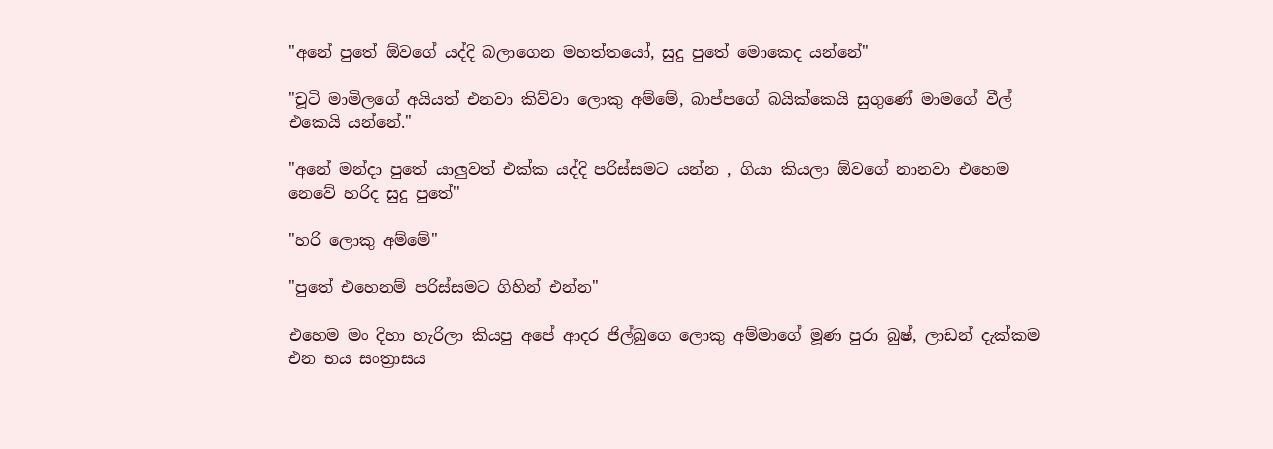"අනේ පුතේ ඕවගේ යද්දි බලාගෙන මහත්තයෝ, සුදු පුතේ මොකෙද යන්නේ"

"චූටි මාමිලගේ අයියත් එනවා කිව්වා ලොකු අම්මේ, බාප්පගේ බයික්කෙයි සුගුණේ මාමගේ වීල් එකෙයි යන්නේ."

"අනේ මන්දා පුතේ යාලුවත් එක්ක යද්දි පරිස්සමට යන්න , ගියා කියලා ඕවගේ නානවා එහෙම නෙවේ හරිද සුදු පුතේ"

"හරි ලොකු අම්මේ"

"පුතේ එහෙනම් පරිස්සමට ගිහින් එන්න"

එහෙම මං දිහා හැරිලා කියපු අපේ ආදර ජිල්බුගෙ ලොකු අම්මාගේ මූණ පුරා බුෂ්, ලාඩන් දැක්කම එන භය සංත්‍රාසය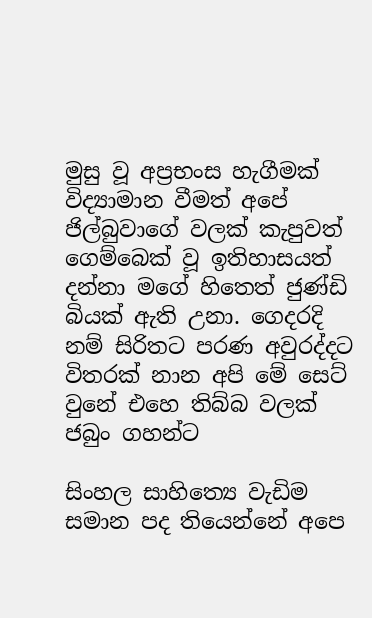මුසු වූ අප්‍රභංස හැගීමක් විද්‍යාමාන වීමත් අපේ ජිල්බුවාගේ වලක් කැපුවත් ගෙම්බෙක් වූ ඉතිහාසයත් දන්නා මගේ හිතෙත් ජුණ්ඩි බියක් ඇති උනා. ගෙදරදි නම් සිරිතට පරණ අවුරද්දට විතරක් නාන අපි මේ සෙට් වුනේ එහෙ තිබ්බ වලක් ජබුං ගහන්ට

සිංහල සාහිත්‍යෙ වැඩිම සමාන පද තියෙන්නේ අපෙ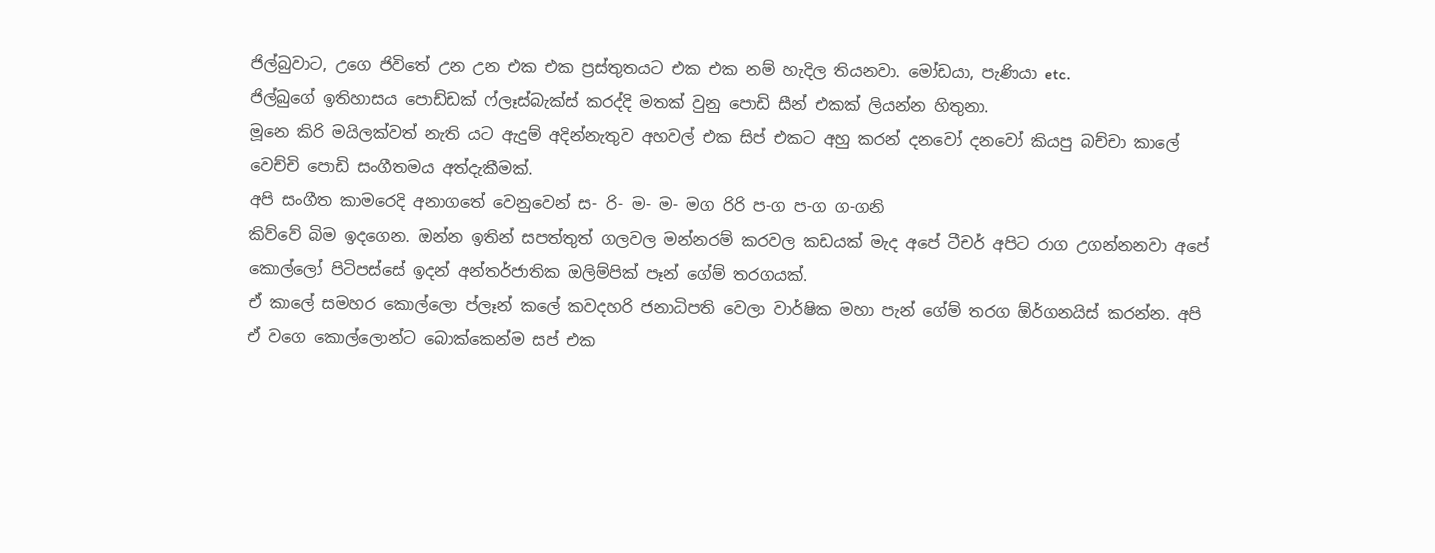ජිල්බුවාට, උගෙ ජිවිතේ උන උන එක එක ප්‍රස්තුතයට එක එක නම් හැදිල තියනවා. මෝඩයා, පැණියා etc.
ජිල්බුගේ ඉතිහාසය පොඩ්ඩක් ෆ්ලෑස්බැක්ස් කරද්දි මතක් වුනු පොඩි සීන් එකක් ලියන්න හිතුනා.
මූනෙ කිරි මයිලක්වත් නැති යට ඇදුම් අදින්නැතුව අහවල් එක සිප් එකට අහු කරන් දනවෝ දනවෝ කියපු බච්චා කාලේ වෙච්චි පොඩි සංගීතමය අත්දැකීමක්.
අපි සංගීත කාමරෙදි අනාගතේ වෙනුවෙන් ස- රි- ම- ම- මග රිරි ප-ග ප-ග ග-ගනි
කිව්වේ බිම ඉදගෙන. ඔන්න ඉතින් සපත්තුත් ගලවල මන්නරම් කරවල කඩයක් මැද අපේ ටීචර් අපිට රාග උගන්නනවා අපේ කොල්ලෝ පිටිපස්සේ ඉදන් අන්තර්ජාතික ඔලිම්පික් පෑන් ගේම් තරගයක්.
ඒ කාලේ සමහර කොල්ලො ප්ලෑන් කලේ කවදහරි ජනාධිපති වෙලා වාර්ෂික මහා පැන් ගේම් තරග ඕර්ගනයිස් කරන්න. අපි ඒ වගෙ කොල්ලොන්ට බොක්කෙන්ම සප් එක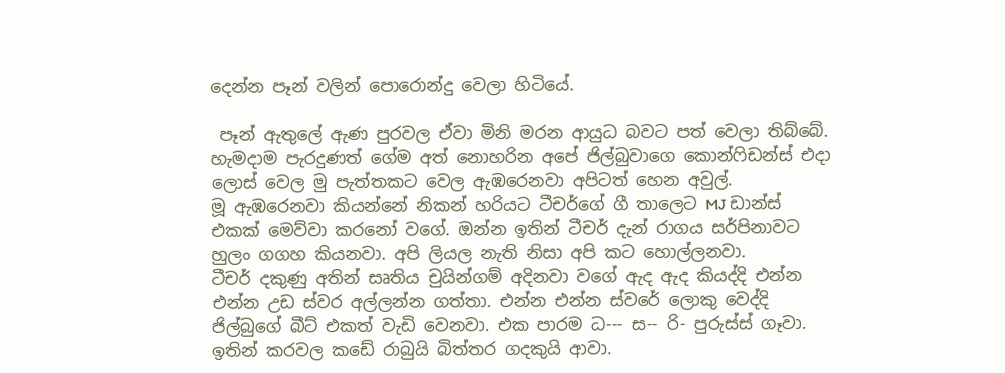දෙන්න පෑන් වලින් පොරොන්දු වෙලා හිටියේ.

 පෑන් ඇතුලේ ඇණ පුරවල ඒවා මිනි මරන ආයුධ බවට පත් වෙලා තිබ්බේ. හැමදාම පැරදුණත් ගේම අත් නොහරින අපේ ජිල්බුවාගෙ කොන්ෆිඩන්ස් එදා ලොස් වෙල මු පැත්තකට වෙල ඇඹරෙනවා අපිටත් හෙන අවුල්.
මූ ඇඹරෙනවා කියන්නේ නිකන් හරියට ටීචර්ගේ ගී තාලෙට MJ ඩාන්ස් එකක් මෙව්වා කරනෝ වගේ. ඔන්න ඉතින් ටීචර් දැන් රාගය සර්පිනාවට හුලං ගගහ කියනවා. අපි ලියල නැති නිසා අපි කට හොල්ලනවා.
ටීචර් දකුණු අතින් සෘතිය චුයින්ගම් අදිනවා වගේ ඇද ඇද කියද්දි එන්න එන්න උඩ ස්වර අල්ලන්න ගත්තා. එන්න එන්න ස්වරේ ලොකු වෙද්දි ජිල්බුගේ බීට් එකත් වැඩි වෙනවා. එක පාරම ධ--- ස-- රි- පුරුස්ස් ගෑවා. ඉතින් කරවල කඩේ රාබුයි බිත්තර ගදකුයි ආවා.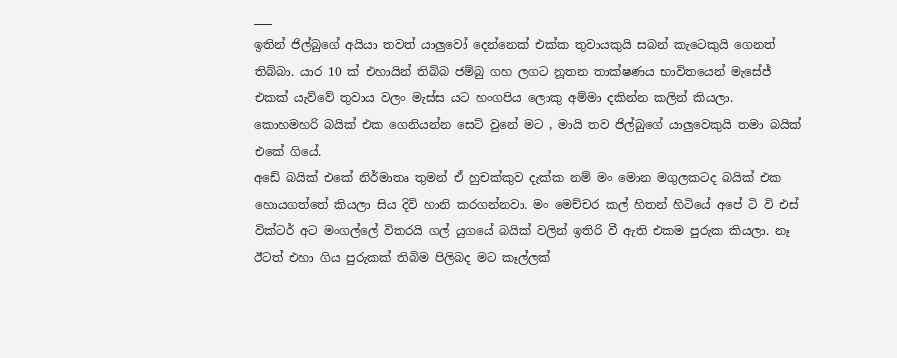___
ඉතින් ජිල්බුගේ අයියා තවත් යාලුවෝ දෙන්නෙක් එක්ක තුවායකුයි සබන් කැටෙකුයි ගෙනත් තිබ්බා. යාර 10 ක් එහායින් තිබ්බ ජම්බු ගහ ලගට නූතන තාක්ෂණය භාවිතයෙන් මැසේජ් එකක් යැව්වේ තුවාය වලං මැස්ස යට හංගපිය ලොකු අම්මා දකින්න කලින් කියලා.
කොහමහරි බයික් එක ගෙනියන්න සෙට් වුනේ මට , මායි තව ජිල්බුගේ යාලුවෙකුයි තමා බයික් එකේ ගියේ.
අඩේ බයික් එකේ නිර්මාතෘ තුමන් ඒ හුචක්කුව දැක්ක නම් මං මොන මගුලකටද බයික් එක හොයගත්තේ කියලා සිය දිවි හානි කරගන්නවා. මං මෙච්චර කල් හිතන් හිටියේ අපේ ටි වි එස් වික්ටර් අට මංගල්ලේ විතරයි ගල් යුගයේ බයික් වලින් ඉතිරි වී ඇති එකම පුරුක කියලා. නෑ ඊටත් එහා ගිය පුරුකක් තිබිම පිලිබද මට කෑල්ලක්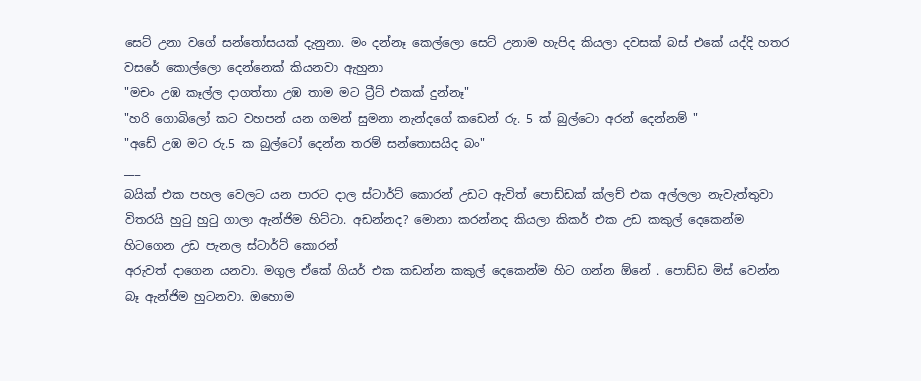සෙට් උනා වගේ සන්තෝසයක් දැනුනා. මං දන්නෑ කෙල්ලො සෙට් උනාම හැපිද කියලා දවසක් බස් එකේ යද්දි හතර වසරේ කොල්ලො දෙන්නෙක් කියනවා ඇහුනා
"මචං උඹ කෑල්ල දාගත්තා උඹ තාම මට ට්‍රීට් එකක් දුන්නෑ"
"හරි ගොබිලෝ කට වහපන් යන ගමන් සුමනා නැන්දගේ කඩෙන් රු. 5 ක් බුල්ටො අරන් දෙන්නම් "
"අඩේ උඹ මට රු.5 ක බුල්ටෝ දෙන්න තරම් සන්තොසයිද බං"
___
බයික් එක පහල වෙලට යන පාරට දාල ස්ටාර්ට් කොරන් උඩට ඇවිත් පොඩ්ඩක් ක්ලච් එක අල්ලලා නැවැත්තුවා විතරයි හුටු හුටු ගාලා ඇන්ජිම හිට්ටා. අඩන්නද? මොනා කරන්නද කියලා කිකර් එක උඩ කකුල් දෙකෙන්ම හිටගෙන උඩ පැනල ස්ටාර්ට් කොරන්
අරුවත් දාගෙන යනවා. මගුල ඒකේ ගියර් එක කඩන්න කකුල් දෙකෙන්ම හිට ගන්න ඕනේ . පොඩ්ඩ මිස් වෙන්න බෑ ඇන්ජිම හුටනවා. ඔහොම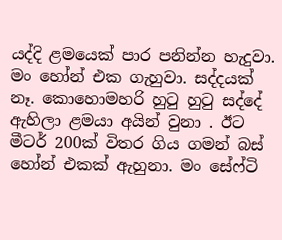යද්දි ළමයෙක් පාර පනින්න හැදුවා. මං හෝන් එක ගැහුවා. සද්දයක් නෑ. කොහොමහරි හුටු හුටු සද්දේ ඇහිලා ළමයා අයින් වුනා . ඊට මීටර් 200ක් විතර ගිය ගමන් බස් හෝන් එකක් ඇහුනා. මං සේෆ්ටි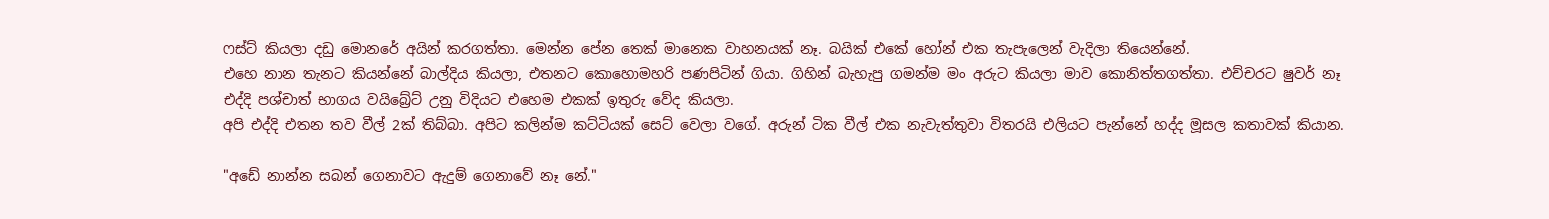ෆස්ට් කියලා දඩු මොනරේ අයින් කරගත්තා. මෙන්න පේන තෙක් මානෙක වාහනයක් නෑ. බයික් එකේ හෝන් එක තැපැලෙන් වැදිලා තියෙන්නේ.
එහෙ නාන තැනට කියන්නේ බාල්දිය කියලා, එතනට කොහොමහරි පණපිටින් ගියා. ගිහින් බැහැපු ගමන්ම මං අරුට කියලා මාව කොනිත්තගත්තා. එච්චරට ෂුවර් නෑ එද්දි පශ්චාත් භාගය වයිබ්‍රේට් උනු විදියට එහෙම එකක් ඉතුරු වේද කියලා.
අපි එද්දි එතන තව වීල් 2ක් තිබ්බා. අපිට කලින්ම කට්ටියක් සෙට් වෙලා වගේ. අරුන් ටික වීල් එක නැවැත්තුවා විතරයි එලියට පැන්නේ හද්ද මූසල කතාවක් කියාන.

"අඩේ නාන්න සබන් ගෙනාවට ඇදුම් ගෙනාවේ නෑ නේ."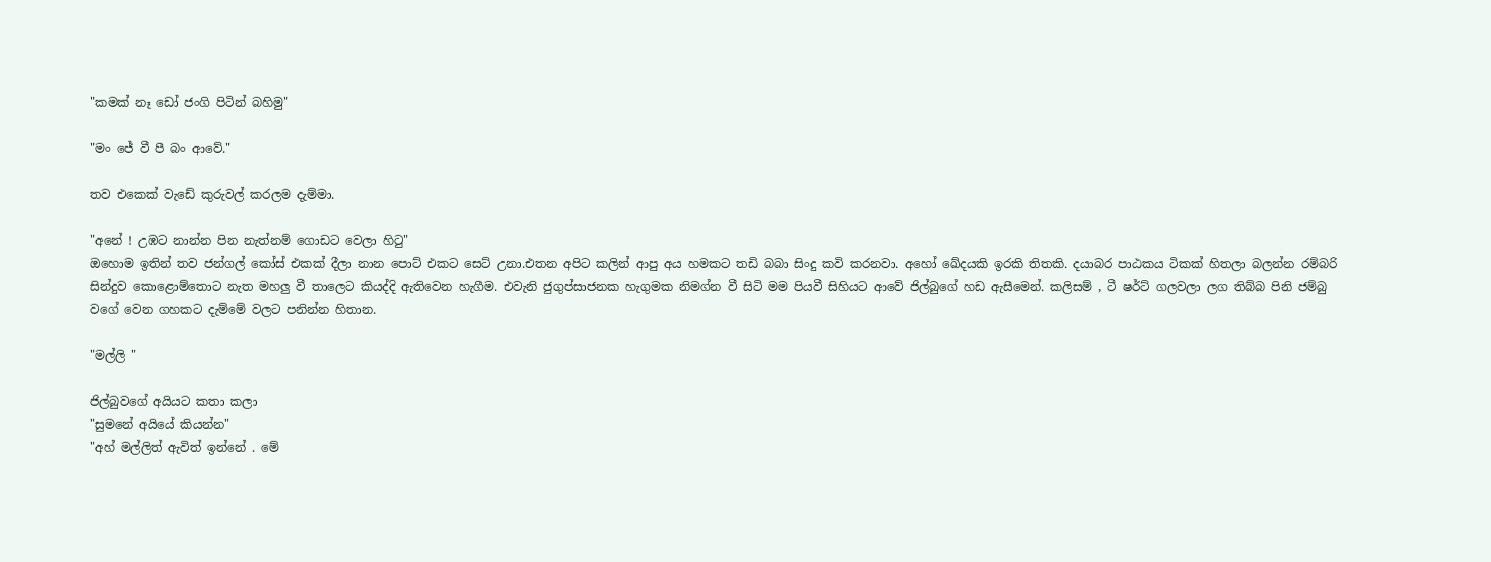"කමක් නෑ ඩෝ ජංගි පිටින් බහිමු"

"මං ජේ වී පී බං ආවේ."

තව එකෙක් වැඩේ කුරුවල් කරලම දැම්මා.

"අනේ ! උඹට නාන්න පින නැත්නම් ගොඩට වෙලා හිටු"
ඔහොම ඉතින් තව ජන්ගල් කෝස් එකක් දීලා නාන පොට් එකට සෙට් උනා.එතන අපිට කලින් ආපු අය හමකට තඩි බබා සිංදු කවි කරනවා. අහෝ ඛේදයකි ඉරකි තිතකි. දයාබර පාඨකය ටිකක් හිතලා බලන්න රම්බරි සින්දුව කොළොම්තොට නැත මහලු වී තාලෙට කියද්දි ඇතිවෙන හැගීම. එවැනි ජුගුප්සාජනක හැගුමක නිමග්න වී සිටි මම පියවී සිහියට ආවේ ජිල්බුගේ හඩ ඇසීමෙන්. කලිසම් , ටී ෂර්ට් ගලවලා ලග තිබ්බ පිනි ජම්බු වගේ වෙන ගහකට දැම්මේ වලට පනින්න හිතාන.

"මල්ලි "

ජිල්බුවගේ අයියට කතා කලා
"සුමනේ අයියේ කියන්න"
"අහ් මල්ලිත් ඇවිත් ඉන්නේ . මේ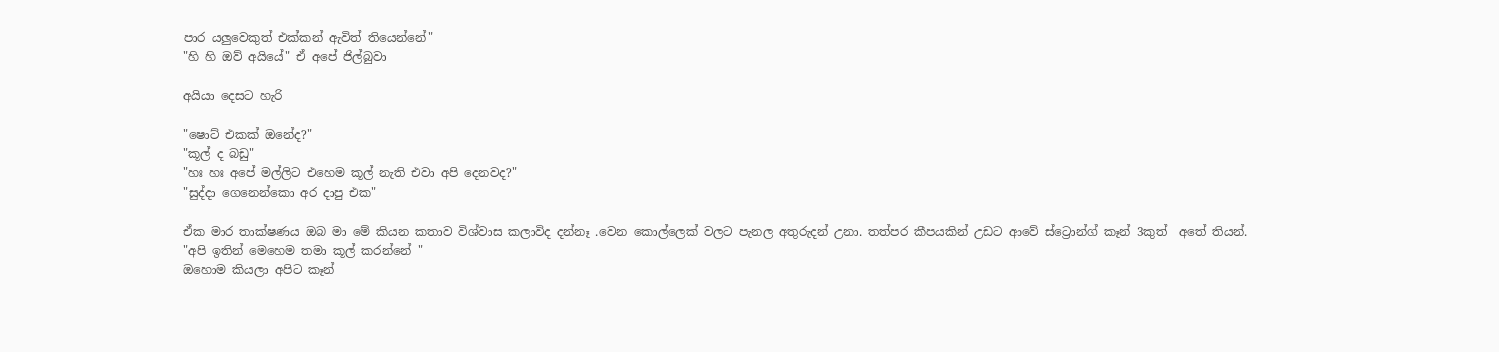පාර යලුවෙකුත් එක්කන් ඇවිත් තියෙන්නේ"
"හි හි ඔව් අයියේ" ඒ අපේ ජිල්බුවා

අයියා දෙසට හැරි

"ෂොට් එකක් ඔනේද?"
"කූල් ද බඩු"
"හඃ හඃ අපේ මල්ලිට එහෙම කූල් නැති එවා අපි දෙනවද?"
"සුද්දා ගෙනෙන්කො අර දාපු එක"

ඒක මාර තාක්ෂණය ඔබ මා මේ කියන කතාව විශ්වාස කලාවිද දන්නෑ .වෙන කොල්ලෙක් වලට පැනල අතුරුදන් උනා. තත්පර කීපයකින් උඩට ආවේ ස්ට්‍රොන්ග් කෑන් 3කුත්  අතේ තියන්.
"අපි ඉතින් මෙහෙම තමා කූල් කරන්නේ "
ඔහොම කියලා අපිට කෑන්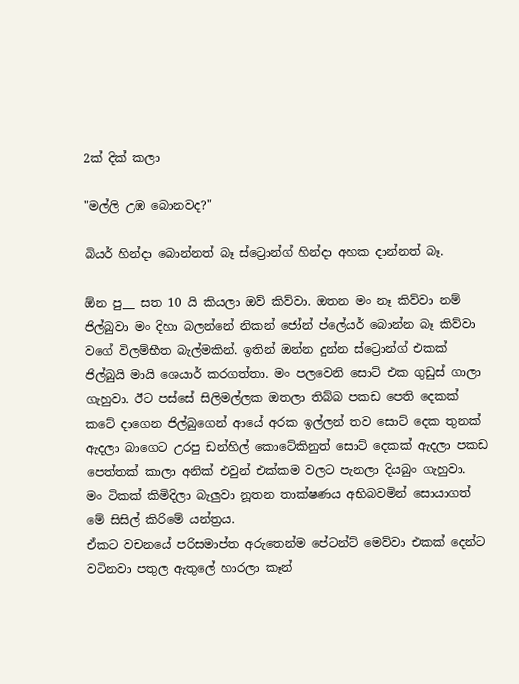2ක් දික් කලා

"මල්ලි උඹ බොනවද?"

බියර් හින්දා බොන්නත් බෑ ස්ට්‍රොන්ග් හින්දා අහක දාන්නත් බෑ.

ඕන පු__ සත 10 යි කියලා ඔව් කිව්වා. ඔතන මං නෑ කිව්වා නම් ජිල්බුවා මං දිහා බලන්නේ නිකන් ජෝන් ප්ලේයර් බොන්න බෑ කිව්වා වගේ විලම්භීත බැල්මකින්. ඉතින් ඔන්න දුන්න ස්ට්‍රොන්ග් එකක් ජිල්බුයි මායි ශෙයාර් කරගත්තා. මං පලවෙනි සොට් එක ගුඩුස් ගාලා ගැහුවා. ඊට පස්සේ සිලිමල්ලක ඔතලා තිබ්බ පකඩ පෙති දෙකක් කටේ දාගෙන ජිල්බුගෙන් ආයේ අරක ඉල්ලන් තව සොට් දෙක තුනක් ඇදලා බාගෙට උරපු ඩන්හිල් කොටේකිනුත් සොට් දෙකක් ඇදලා පකඩ පෙත්තක් කාලා අනික් එවුන් එක්කම වලට පැනලා දියබුං ගැහුවා.
මං ටිකක් කිමිදිලා බැලුවා නූතන තාක්ෂණය අභිබවමින් සොයාගත් මේ සිසිල් කිරිමේ යන්ත්‍රය.
ඒකට වචනයේ පරිසමාප්ත අරුතෙන්ම පේටන්ට් මෙව්වා එකක් දෙන්ට වටිනවා පතුල ඇතුලේ හාරලා කෑන්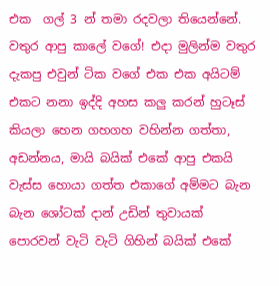එක  ගල් 3 න් තමා රදවලා තියෙන්නේ.
වතුර ආපු කාලේ වගේ! එදා මුලින්ම වතුර දැකපු එවුන් ටික වගේ එක එක අයිටම් එකට නනා ඉද්දි අහස කලු කරන් හුටෑස් කියලා හෙන ගහගහ වහින්න ගත්තා,
අඩන්නය, මායි බයික් එකේ ආපු එකයි වැස්ස හොයා ගත්ත එකාගේ අම්මට බැන බැන ශෝටක් දාන් උඩින් තුවායක් පොරවන් වැටි වැටි ගිහින් බයික් එකේ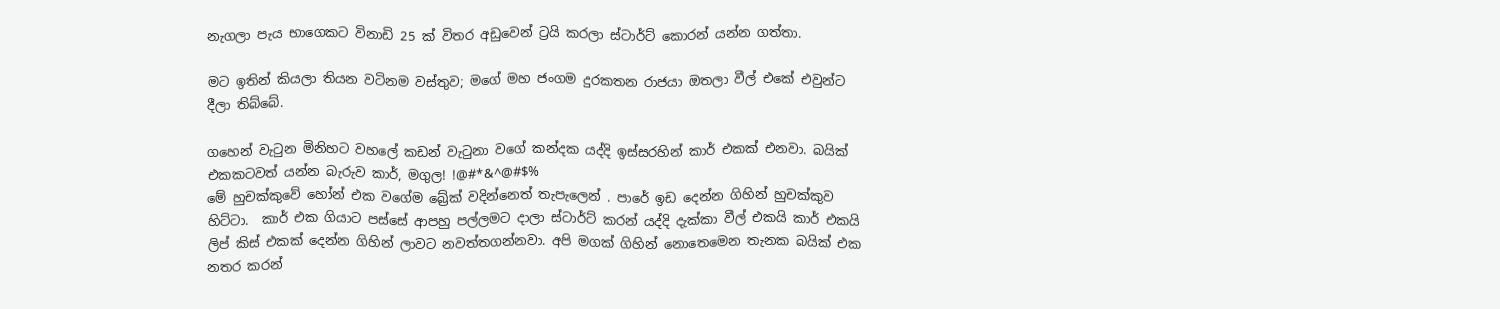නැගලා පැය භාගෙකට විනාඩි 25 ක් විතර අඩුවෙන් ට්‍රයි කරලා ස්ටාර්ට් කොරන් යන්න ගත්තා.

මට ඉතින් කියලා තියන වටිනම වස්තුව; මගේ මහ ජංගම දුරකතන රාජයා ඔතලා වීල් එකේ එවුන්ට දීලා තිබ්බේ.

ගහෙන් වැටුන මිනිහට වහලේ කඩන් වැටුනා වගේ කන්දක යද්දි ඉස්සරහින් කාර් එකක් එනවා. බයික් එකකටවත් යන්න බැරුව කාර්, මගුල! !@#*&^@#$%
මේ හුචක්කුවේ හෝන් එක වගේම බ්‍රේක් වදින්නෙත් තැපැලෙන් . පාරේ ඉඩ දෙන්න ගිහින් හුචක්කුව හිට්ටා.  කාර් එක ගියාට පස්සේ ආපහු පල්ලමට දාලා ස්ටාර්ට් කරන් යද්දි දැක්කා වීල් එකයි කාර් එකයි ලිප් කිස් එකක් දෙන්න ගිහින් ලාවට නවත්තගන්නවා. අපි මගක් ගිහින් නොතෙමෙන තැනක බයික් එක නතර කරන්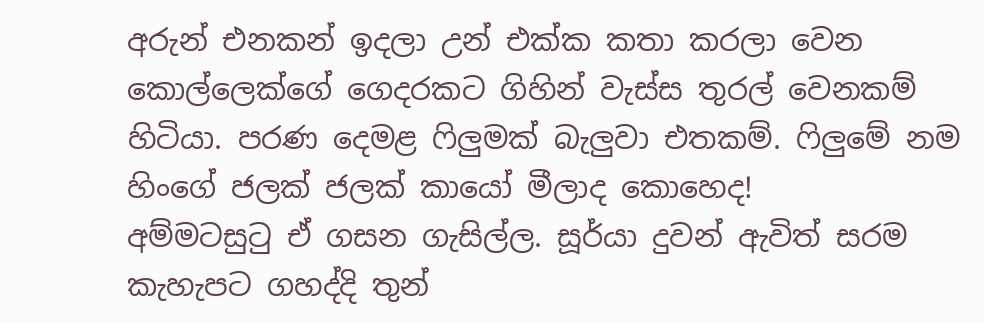අරුන් එනකන් ඉදලා උන් එක්ක කතා කරලා වෙන කොල්ලෙක්ගේ ගෙදරකට ගිහින් වැස්ස තුරල් වෙනකම් හිටියා. පරණ දෙමළ ෆිලුමක් බැලුවා එතකම්. ෆිලුමේ නම හිංගේ ජලක් ජලක් කායෝ මීලාද කොහෙද!
අම්මටසුටු ඒ ගසන ගැසිල්ල. සූර්යා දුවන් ඇවිත් සරම කැහැපට ගහද්දි තුන්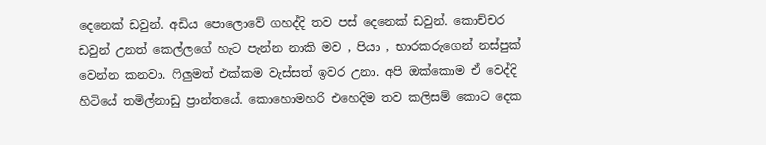දෙනෙක් ඩවුන්. අඩිය පොලොවේ ගහද්දි තව පස් දෙනෙක් ඩවුන්. කොච්චර ඩවුන් උනත් කෙල්ලගේ හැට පැන්න නාකි මව , පියා , භාරකරුගෙන් නස්පුක් වෙන්න කනවා. ෆිලුමත් එක්කම වැස්සත් ඉවර උනා. අපි ඔක්කොම ඒ වෙද්දි හිටියේ තමිල්නාඩු ප්‍රාන්තයේ. කොහොමහරි එහෙදිම තව කලිසම් කොට දෙක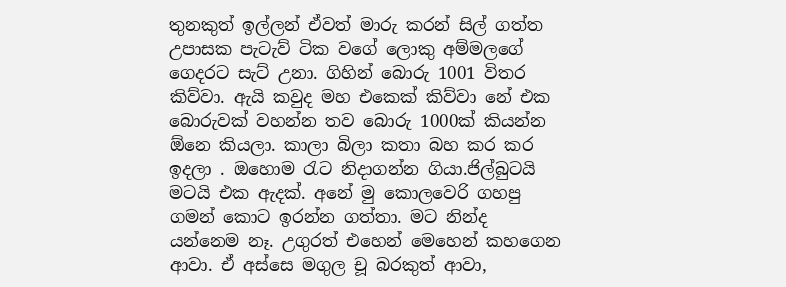තුනකුත් ඉල්ලන් ඒවත් මාරු කරන් සිල් ගත්ත උපාසක පැටැව් ටික වගේ ලොකු අම්මලගේ ගෙදරට සැට් උනා. ගිහින් බොරු 1001 විතර කිව්වා. ඇයි කවුද මහ එකෙක් කිව්වා නේ එක බොරුවක් වහන්න තව බොරු 1000ක් කියන්න ඕනෙ කියලා. කාලා බිලා කතා බහ කර කර ඉදලා . ඔහොම රැට නිදාගන්න ගියා.ජිල්බුටයි මටයි එක ඇදක්. අනේ මු කොලවෙරි ගහපු ගමන් කොට ඉරන්න ගත්තා. මට නින්ද යන්නෙම නෑ. උගුරත් එහෙන් මෙහෙන් කහගෙන ආවා. ඒ අස්සෙ මගුල චූ බරකුත් ආවා,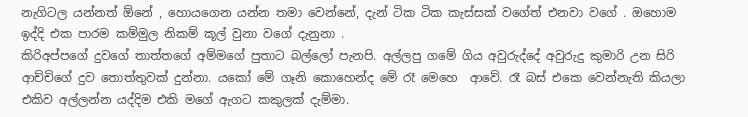නැගිටල යන්නත් ඕනේ , හොයගෙන යන්න තමා වෙන්නේ, දැන් ටික ටික කැස්සක් වගේත් එනවා වගේ . ඔහොම ඉද්දි එක පාරම කම්මුල නිකම් කූල් වුනා වගේ දැනුනා .
කිරිඅප්පගේ දුවගේ තාත්තගේ අම්මගේ පුතාට බල්ලෝ පැනපි. අල්ලපු ගමේ ගිය අවුරුද්දේ අවුරුදු කුමාරි උන සිරි ආච්චිගේ දුව තොත්තුවක් දුන්නා. යකෝ මේ ගෑනි කොහෙන්ද මේ රෑ මෙහෙ  ආවේ. රෑ බස් එකෙ වෙන්නැති කියලා එකිව අල්ලන්න යද්දිම එකි මගේ ඇගට කකුලක් දැම්මා.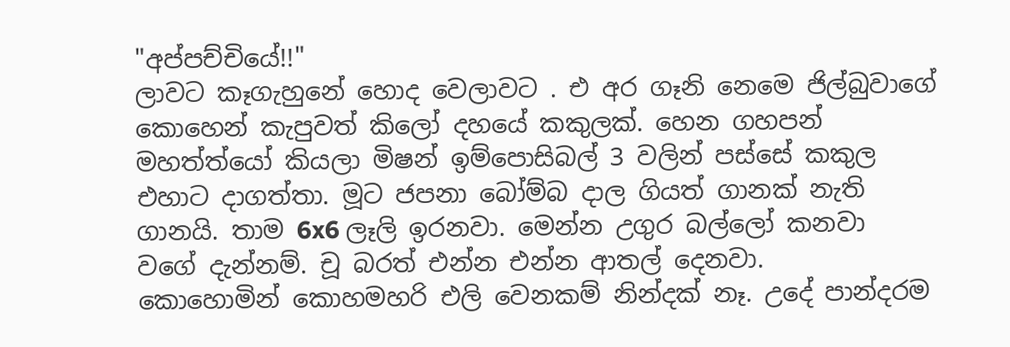"අප්පච්චියේ!!"
ලාවට කෑගැහුනේ හොද වෙලාවට . එ අර ගෑනි නෙමෙ ජිල්බුවාගේ කොහෙන් කැපුවත් කිලෝ දහයේ කකුලක්. හෙන ගහපන් මහත්ත්යෝ කියලා මිෂන් ඉම්පොසිබල් 3 වලින් පස්සේ කකුල එහාට දාගත්තා. මූට ජපනා බෝම්බ දාල ගියත් ගානක් නැති ගානයි. තාම 6x6 ලෑලි ඉරනවා. මෙන්න උගුර බල්ලෝ කනවා වගේ දැන්නම්. චූ බරත් එන්න එන්න ආතල් දෙනවා.
කොහොමින් කොහමහරි එලි වෙනකම් නින්දක් නෑ. උදේ පාන්දරම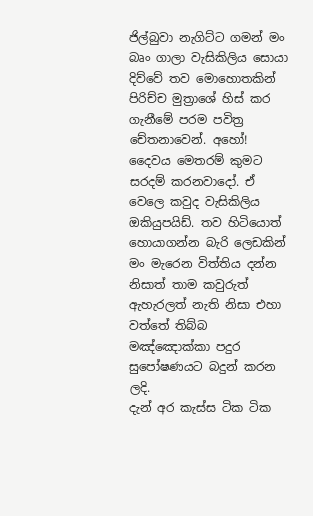ජිල්බුවා නැගිට්ට ගමන් මං බෘං ගාලා වැසිකිලිය සොයා දිව්වේ තව මොහොතකින් පිරිච්ච මුත්‍රාශේ හිස් කර ගැනීමේ පරම පවිත්‍ර චේතනාවෙන්. අහෝ! දෛවය මෙතරම් කුමට සරදම් කරනවාදෝ. ඒ වෙලෙ කවුද වැසිකිලිය ඔකියුපයිඩ්. තව හිටියොත් හොයාගන්න බැරි ලෙඩකින් මං මැරෙන විත්තිය දන්න නිසාත් තාම කවුරුත් ඇහැරලත් නැති නිසා එහා වත්තේ තිබ්බ මඤ්ඤොක්කා පදුර සුපෝෂණයට බදුන් කරන ලදි.
දැන් අර කැස්ස ටික ටික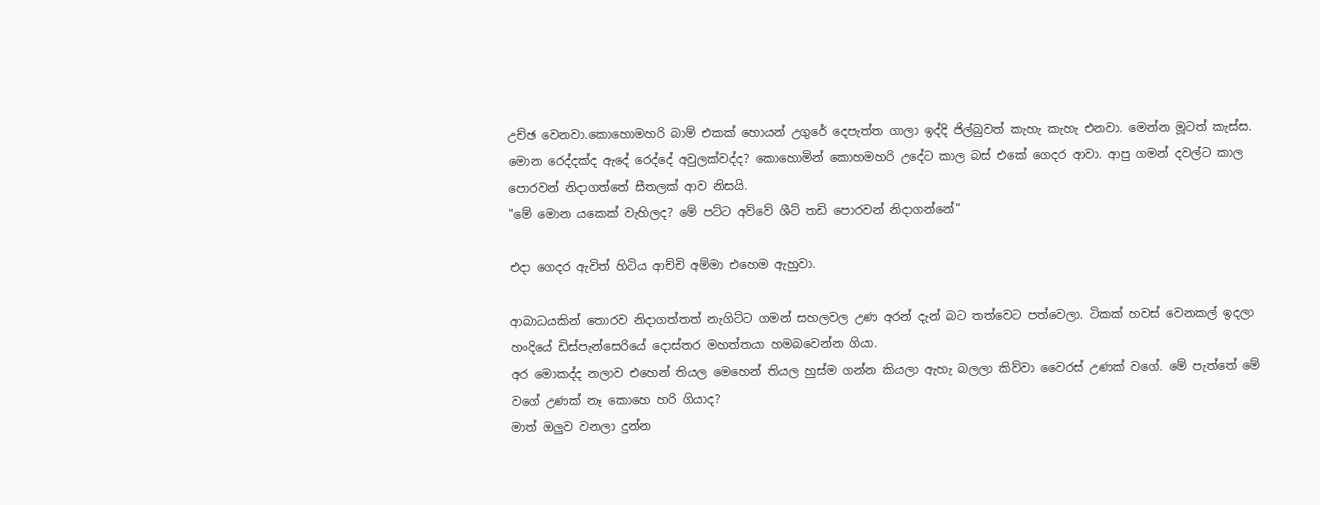උච්ඡ වෙනවා.කොහොමහරි බාම් එකක් හොයන් උගුරේ දෙපැත්ත ගාලා ඉද්දි ජිල්බුවත් කැහැ කැහැ එනවා. මෙන්න මූටත් කැස්ස. මොන රෙද්දක්ද ඇදේ රෙද්දේ අවුලක්වද්ද? කොහොමින් කොහමහරි උදේට කාල බස් එකේ ගෙදර ආවා. ආපු ගමන් දවල්ට කාල පොරවන් නිදාගත්තේ සීතලක් ආව නිසයි.
"මේ මොන යකෙක් වැහිලද? මේ පට්ට අව්වේ ශීට් තඩි පොරවන් නිදාගන්නේ"

එදා ගෙදර ඇවිත් හිටිය ආච්චි අම්මා එහෙම ඇහුවා.

ආබාධයකින් තොරව නිදාගත්තත් නැගිට්ට ගමන් සහලවල උණ අරන් දැන් බට තත්වෙට පත්වෙලා. ටිකක් හවස් වෙනකල් ඉදලා හංදියේ ඩිස්පැන්සෙරියේ දොස්තර මහත්තයා හමබවෙන්න ගියා.
අර මොකද්ද නලාව එහෙන් තියල මෙහෙන් තියල හුස්ම ගන්න කියලා ඇහැ බලලා කිව්වා වෛරස් උණක් වගේ. මේ පැත්තේ මේ වගේ උණක් නෑ කොහෙ හරි ගියාද?
මාත් ඔලුව වනලා දුන්න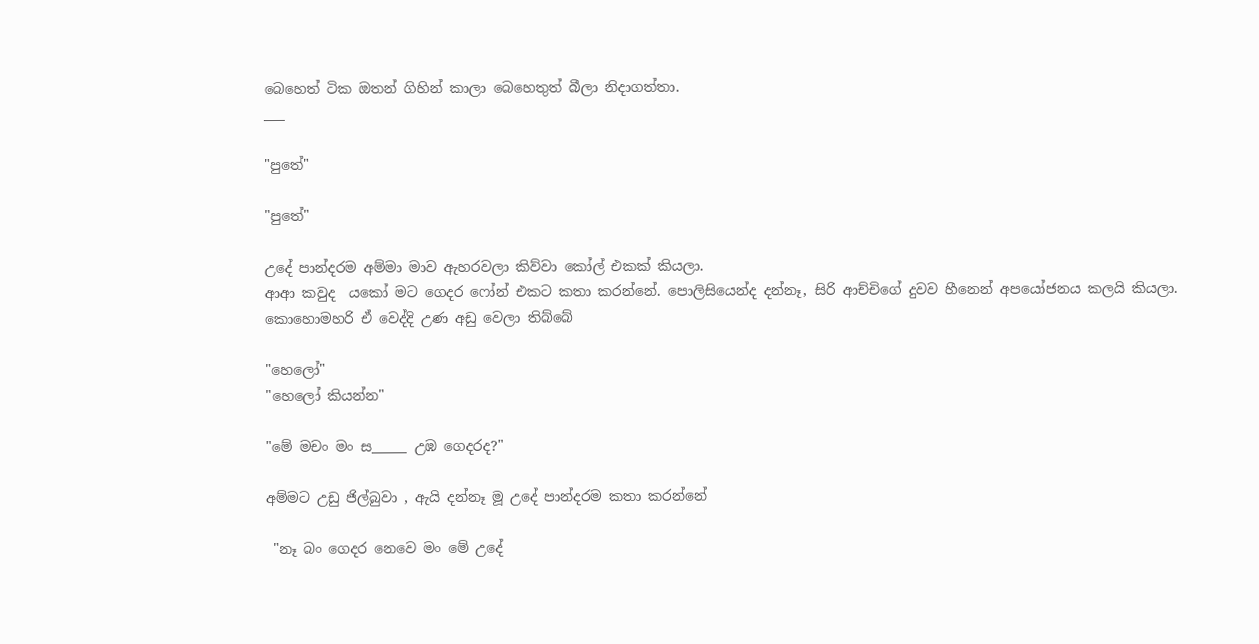බෙහෙත් ටික ඔතන් ගිහින් කාලා බෙහෙතුත් බීලා නිදාගත්තා.
___

"පුතේ"

"පුතේ"

උදේ පාන්දරම අම්මා මාව ඇහරවලා කිව්වා කෝල් එකක් කියලා.
ආආ කවුද  යකෝ මට ගෙදර ෆෝන් එකට කතා කරන්නේ. පොලිසියෙන්ද දන්නෑ, සිරි ආච්චිගේ දුවව හීනෙන් අපයෝජනය කලයි කියලා.
කොහොමහරි ඒ වෙද්දි උණ අඩු වෙලා තිබ්බේ

"හෙලෝ"
"හෙලෝ කියන්න"

"මේ මචං මං ස_____ උඹ ගෙදරද?"

අම්මට උඩු ජිල්බුවා , ඇයි දන්නෑ මූ උදේ පාන්දරම කතා කරන්නේ

 "නෑ බං ගෙදර නෙවෙ මං මේ උදේ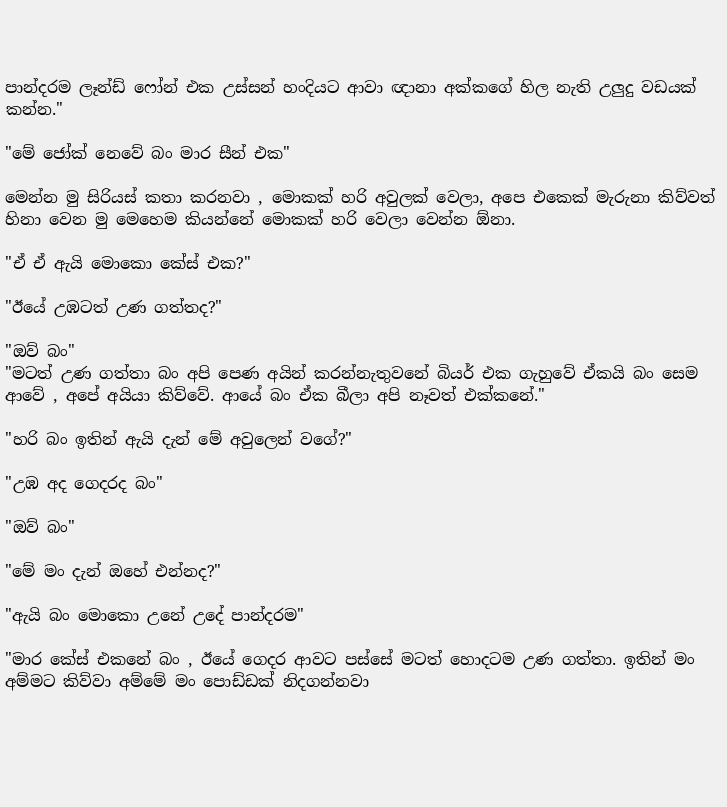පාන්දරම ලෑන්ඩ් ෆෝන් එක උස්සන් හංදියට ආවා ඥානා අක්කගේ හිල නැති උලුදු වඩයක් කන්න."

"මේ ජෝක් නෙවේ බං මාර සීන් එක"

මෙන්න මු සිරියස් කතා කරනවා , මොකක් හරි අවුලක් වෙලා, අපෙ එකෙක් මැරුනා කිව්වත් හිනා වෙන මු මෙහෙම කියන්නේ මොකක් හරි වෙලා වෙන්න ඕනා.

"ඒ ඒ ඇයි මොකො කේස් එක?"

"ඊයේ උඹටත් උණ ගත්තද?"

"ඔව් බං"
"මටත් උණ ගත්තා බං අපි පෙණ අයින් කරන්නැතුවනේ බියර් එක ගැහුවේ ඒකයි බං සෙම ආවේ , අපේ අයියා කිව්වේ. ආයේ බං ඒක බීලා අපි නෑවත් එක්කනේ."

"හරි බං ඉතින් ඇයි දැන් මේ අවුලෙන් වගේ?"

"උඹ අද ගෙදරද බං"

"ඔව් බං"

"මේ මං දැන් ඔහේ එන්නද?"

"ඇයි බං මොකො උනේ උදේ පාන්දරම"

"මාර කේස් එකනේ බං , ඊයේ ගෙදර ආවට පස්සේ මටත් හොදටම උණ ගත්තා. ඉතින් මං අම්මට කිව්වා අම්මේ මං පොඩ්ඩක් නිදගන්නවා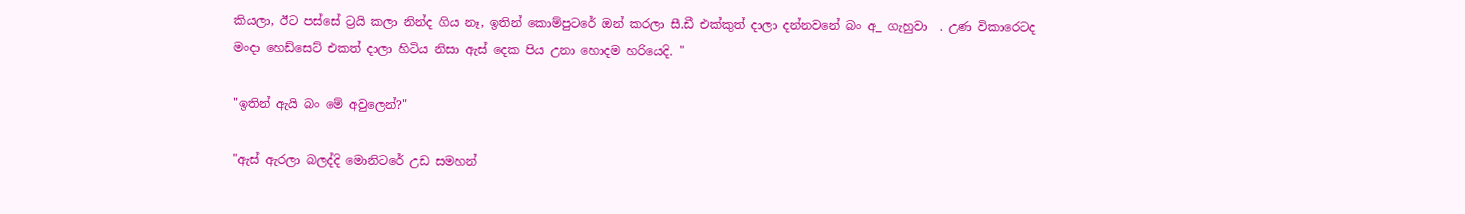කියලා, ඊට පස්සේ ට්‍රයි කලා නින්ද ගිය නෑ, ඉතින් කොම්පුටරේ ඔන් කරලා සී.ඩී එක්කුත් දාලා දන්නවනේ බං අ_ ගැහුවා  . උණ විකාරෙටද මංදා හෙඩ්සෙට් එකත් දාලා හිටිය නිසා ඇස් දෙක පිය උනා හොදම හරියෙදි. "

"ඉතින් ඇයි බං මේ අවුලෙන්?"

"ඇස් ඇරලා බලද්දි මොනිටරේ උඩ සමහන්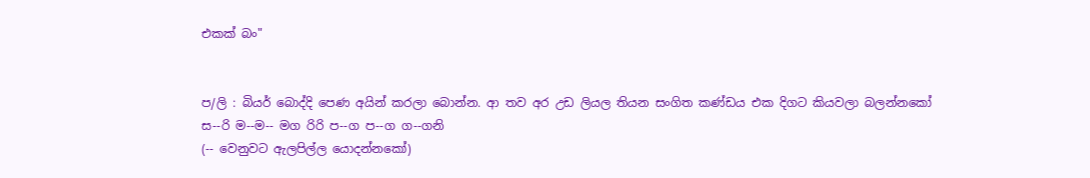එකක් බං"


ප/ලි : බියර් බොද්දි පෙණ අයින් කරලා බොන්න. ආ තව අර උඩ ලියල තියන සංගිත කණ්ඩය එක දිගට කියවලා බලන්නකෝ
ස--රි ම--ම-- මග රිරි ප--ග ප--ග ග--ගනි
(-- වෙනුවට ඇලපිල්ල යොදන්නකෝ)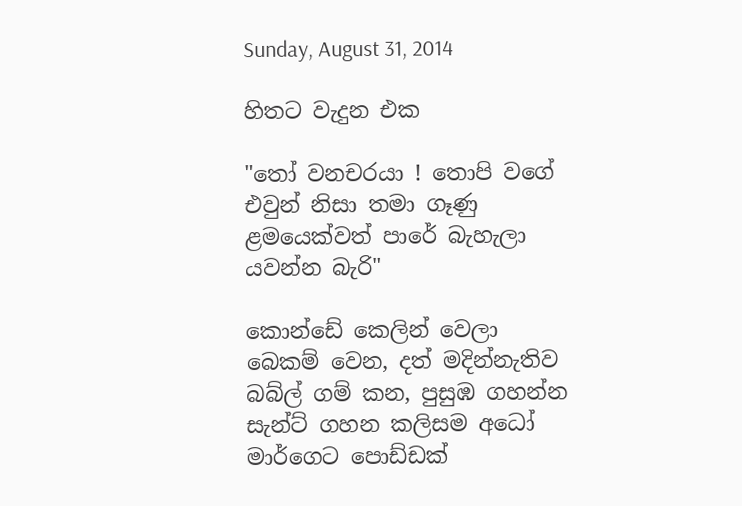Sunday, August 31, 2014

හිතට වැදුන එක

"තෝ වනචරයා ! තොපි වගේ එවුන් නිසා තමා ගෑණු ළමයෙක්වත් පාරේ බැහැලා යවන්න බැරි"

කොන්ඩේ කෙලින් වෙලා බෙකම් වෙන, දත් මදින්නැතිව බබ්ල් ගම් කන, පුසුඹ ගහන්න සැන්ට් ගහන කලිසම අධෝ මාර්ගෙට පොඩ්ඩක්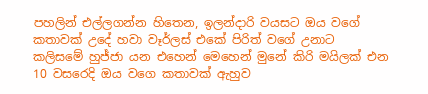පහලින් එල්ලගන්න හිතෙන, ඉලන්දාරි වයසට ඔය වගේ කතාවක් උදේ හවා වෑර්ලස් එකේ පිරිත් වගේ උනාට
කලිසමේ හුජ්ජා යන එහෙන් මෙහෙන් මුනේ කිරි මයිලක් එන 10 වසරෙදි ඔය වගෙ කතාවක් ඇහුව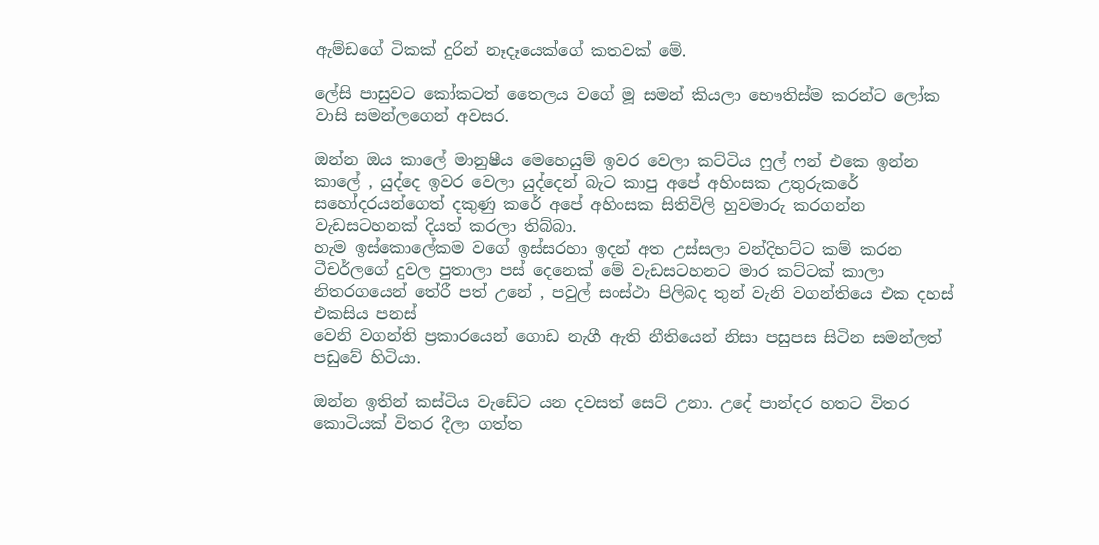ඇම්ඩගේ ටිකක් දුරින් නෑදෑයෙක්ගේ කතවක් මේ.

ලේසි පාසුවට කෝකටත් තෛලය වගේ මූ සමන් කියලා භෞතිස්ම කරන්ට ලෝක වාසි සමන්ලගෙන් අවසර.

ඔන්න ඔය කාලේ මානුෂීය මෙහෙයුම් ඉවර වෙලා කට්ටිය ෆුල් ෆන් එකෙ ඉන්න කාලේ , යුද්දෙ ඉවර වෙලා යුද්දෙන් බැට කාපු අපේ අහිංසක උතුරුකරේ සහෝදරයන්ගෙත් දකුණු කරේ අපේ අහිංසක සිතිවිලි හුවමාරු කරගන්න වැඩසටහනක් දියත් කරලා තිබ්බා.
හැම ඉස්කොලේකම වගේ ඉස්සරහා ඉදන් අත උස්සලා වන්දිභට්ට කම් කරන ටීචර්ලගේ දුවල පුතාලා පස් දෙනෙක් මේ වැඩසටහනට මාර කට්ටක් කාලා නිතරගයෙන් තේරී පත් උනේ , පවුල් සංස්ථා පිලිබද තුන් වැනි වගන්තියෙ එක දහස් එකසිය පනස්
වෙනි වගන්ති ප්‍රකාරයෙන් ගොඩ නැගී ඇති නීතියෙන් නිසා පසුපස සිටින සමන්ලත් පඩුවේ හිටියා.

ඔන්න ඉතින් කස්ටිය වැඩේට යන දවසත් සෙට් උනා. උදේ පාන්දර හතට විතර කොටියක් විතර දීලා ගත්ත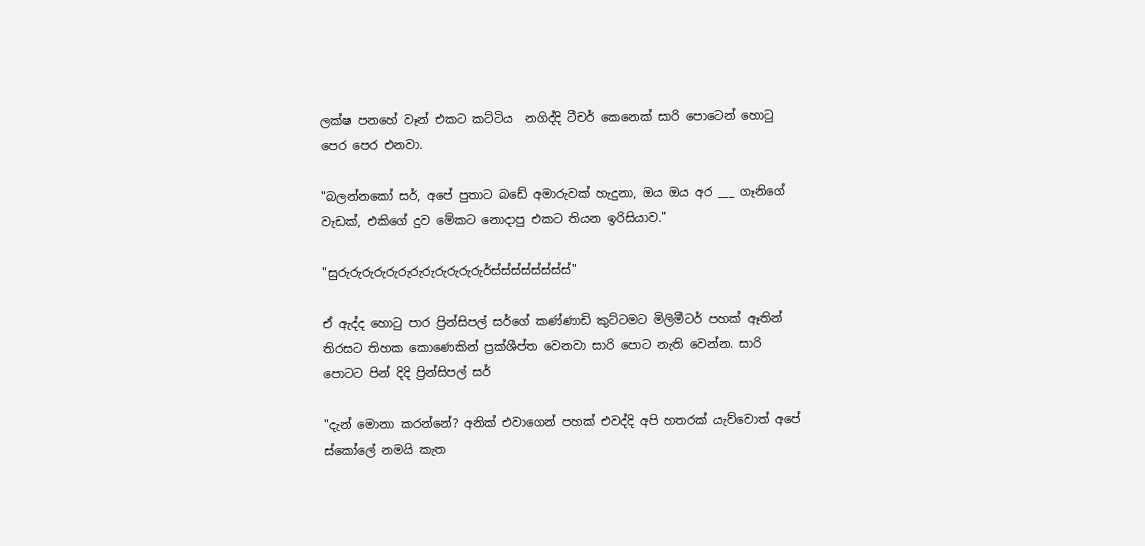ලක්ෂ පනහේ වෑන් එකට කට්ටිය  නගිද්දි ටීචර් කෙනෙක් සාරි පොටෙන් හොටු පෙර පෙර එනවා.

"බලන්නකෝ සර්, අපේ පුතාට බඩේ අමාරුවක් හැදුනා, ඔය ඔය අර ___ ගෑනිගේ වැඩක්, එකිගේ දුව මේකට නොදාපු එකට තියන ඉරිසියාව."

"සුරුරුරුරුරුරුරුරුරුරුරුරුර්ස්ස්ස්ස්ස්ස්ස්ස්"

ඒ ඇද්ද හොටු පාර ප්‍රින්සිපල් සර්ගේ කණ්ණාඩි කුට්ටමට මිලිමීටර් පහක් ඈතින් තිරසට තිහක කොණෙකින් ප්‍රක්ශීප්ත වෙනවා සාරි පොට නැති වෙන්න. සාරි පොටට පින් දිදි ප්‍රින්සිපල් සර්

"දැන් මොනා කරන්නේ? අනික් එවාගෙන් පහක් එවද්දි අපි හතරක් යැව්වොත් අපේ ස්කෝලේ නමයි කැත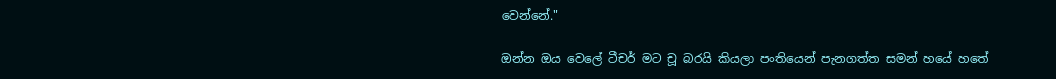වෙන්නේ."

ඔන්න ඔය වෙලේ ටීචර් මට චූ බරයි කියලා පංතියෙන් පැනගත්ත සමන් හයේ හතේ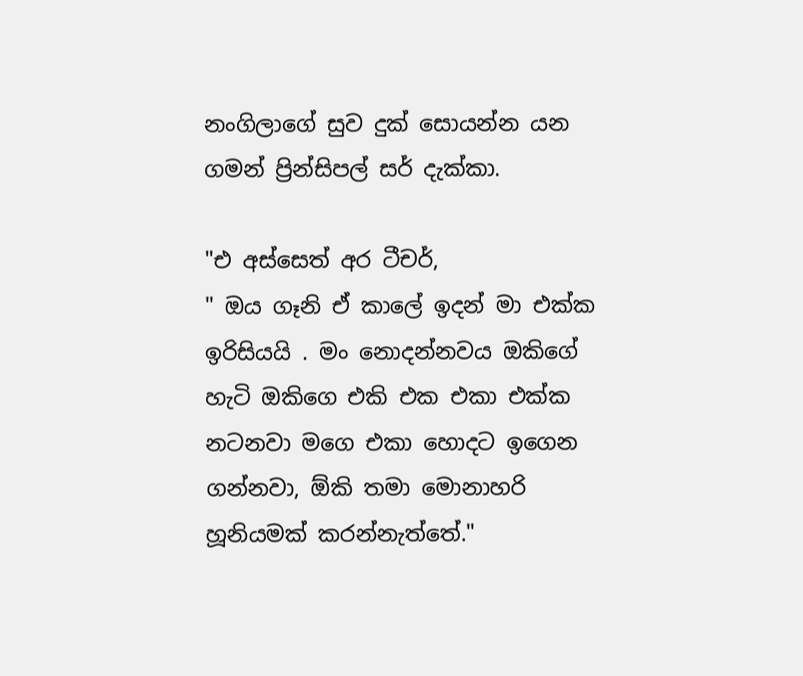නංගිලාගේ සුව දුක් සොයන්න යන ගමන් ප්‍රින්සිපල් සර් දැක්කා.

"එ අස්සෙත් අර ටීචර්,
" ඔය ගෑනි ඒ කාලේ ඉදන් මා එක්ක ඉරිසියයි . මං නොදන්නවය ඔකිගේ හැටි ඔකිගෙ එකි එක එකා එක්ක නටනවා මගෙ එකා හොදට ඉගෙන ගන්නවා, ඕකි තමා මොනාහරි හූනියමක් කරන්නැත්තේ."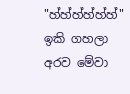"හ්හ්හ්හ්හ්හ්"
ඉකි ගහලා අරව මේවා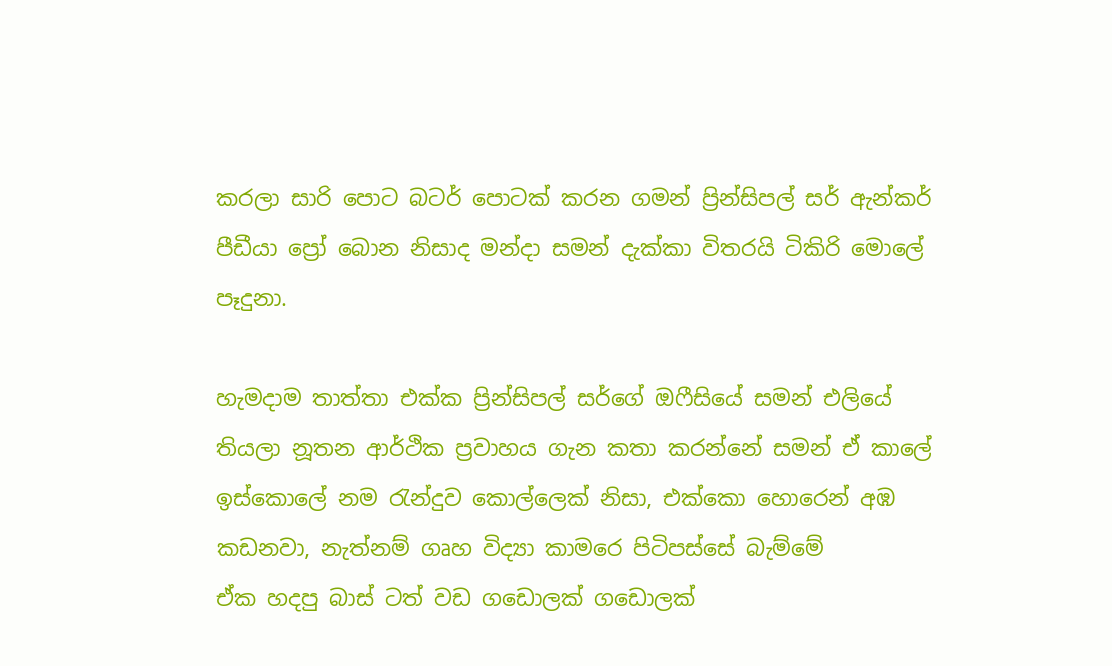කරලා සාරි පොට බටර් පොටක් කරන ගමන් ප්‍රින්සිපල් සර් ඇන්කර් පීඩීයා ප්‍රෝ බොන නිසාද මන්දා සමන් දැක්කා විතරයි ටිකිරි මොලේ පෑදුනා.

හැමදාම තාත්තා එක්ක ප්‍රින්සිපල් සර්ගේ ඔෆීසියේ සමන් එලියේ තියලා නූතන ආර්ථික ප්‍රවාහය ගැන කතා කරන්නේ සමන් ඒ කාලේ ඉස්කොලේ නම රැන්දුව කොල්ලෙක් නිසා, එක්කො හොරෙන් අඹ කඩනවා, නැත්නම් ගෘහ විද්‍යා කාමරෙ පිටිපස්සේ බැම්මේ
ඒක හදපු බාස් ටත් වඩ ගඩොලක් ගඩොලක්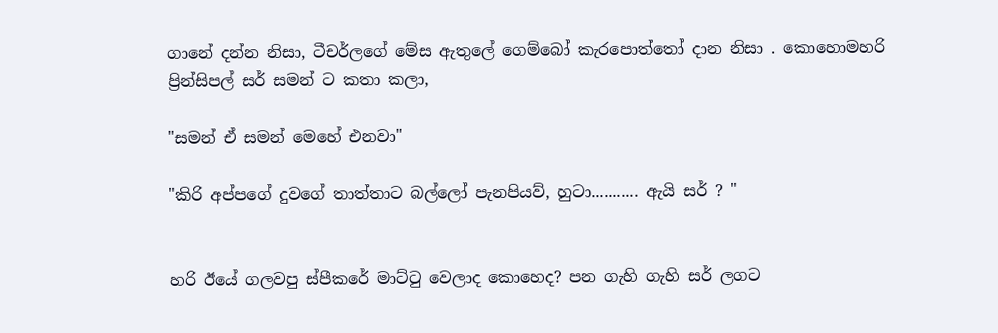ගානේ දන්න නිසා, ටීචර්ලගේ මේස ඇතුලේ ගෙම්බෝ කැරපොත්තෝ දාන නිසා . කොහොමහරි  ප්‍රින්සිපල් සර් සමන් ට කතා කලා,

"සමන් ඒ සමන් මෙහේ එනවා"

"කිරි අප්පගේ දුවගේ තාත්තාට බල්ලෝ පැනපියව්, හුටා........... ඇයි සර් ? "


හරි ඊයේ ගලවපු ස්පීකරේ මාට්ටු වෙලාද කොහෙද? පන ගැහි ගැහි සර් ලගට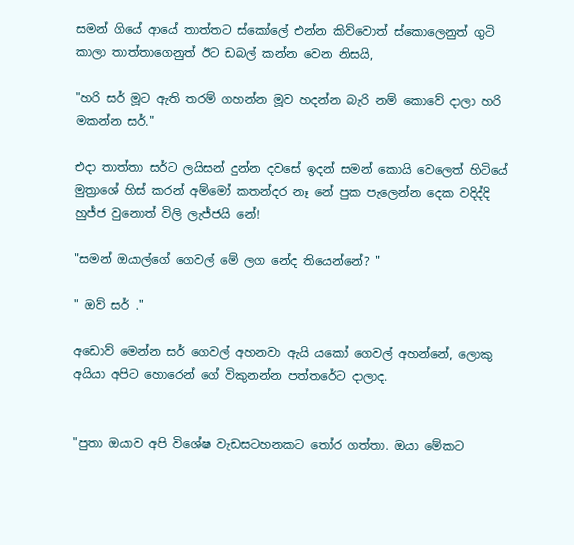සමන් ගියේ ආයේ තාත්තට ස්කෝලේ එන්න කිව්වොත් ස්කොලෙනුත් ගුටි කාලා තාත්තාගෙනුත් ඊට ඩබල් කන්න වෙන නිසයි,

"හරි සර් මූට ඇති තරම් ගහන්න මූව හදන්න බැරි නම් කොවේ දාලා හරි මකන්න සර්."

එදා තාත්තා සර්ට ලයිසන් දුන්න දවසේ ඉදන් සමන් කොයි වෙලෙත් හිටියේ මුත්‍රාශේ හිස් කරන් අම්මෝ කතන්දර නෑ නේ පුක පැලෙන්න දෙක වදිද්දි හුජ්ජ වුනොත් විලි ලැජ්ජයි නේ!

"සමන් ඔයාල්ගේ ගෙවල් මේ ලග නේද තියෙන්නේ? "

" ඔව් සර් ."

අඩොව් මෙන්න සර් ගෙවල් අහනවා ඇයි යකෝ ගෙවල් අහන්නේ, ලොකු අයියා අපිට හොරෙන් ගේ විකුනන්න පත්තරේට දාලාද.


"පුතා ඔයාව අපි විශේෂ වැඩසටහනකට තෝර ගත්තා. ඔයා මේකට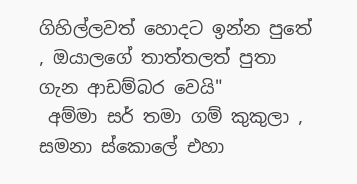ගිහිල්ලවත් හොදට ඉන්න පුතේ , ඔයාලගේ තාත්තලත් පුතා ගැන ආඩම්බර වෙයි"
 අම්මා සර් තමා ගම් කුකුලා , සමනා ස්කොලේ එහා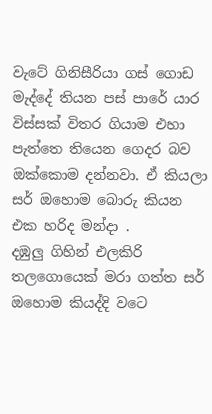වැටේ ගිනිසීරියා ගස් ගොඩ මැද්දේ තියන පස් පාරේ යාර විස්සක් විතර ගියාම එහා පැත්තෙ තියෙන ගෙදර බව ඔක්කොම දන්නවා. ඒ කියලා සර් ඔහොම බොරු කියන එක හරිද මන්දා .
දඹුලු ගිහින් එලකිරි තලගොයෙක් මරා ගත්ත සර් ඔහොම කියද්දි වටෙ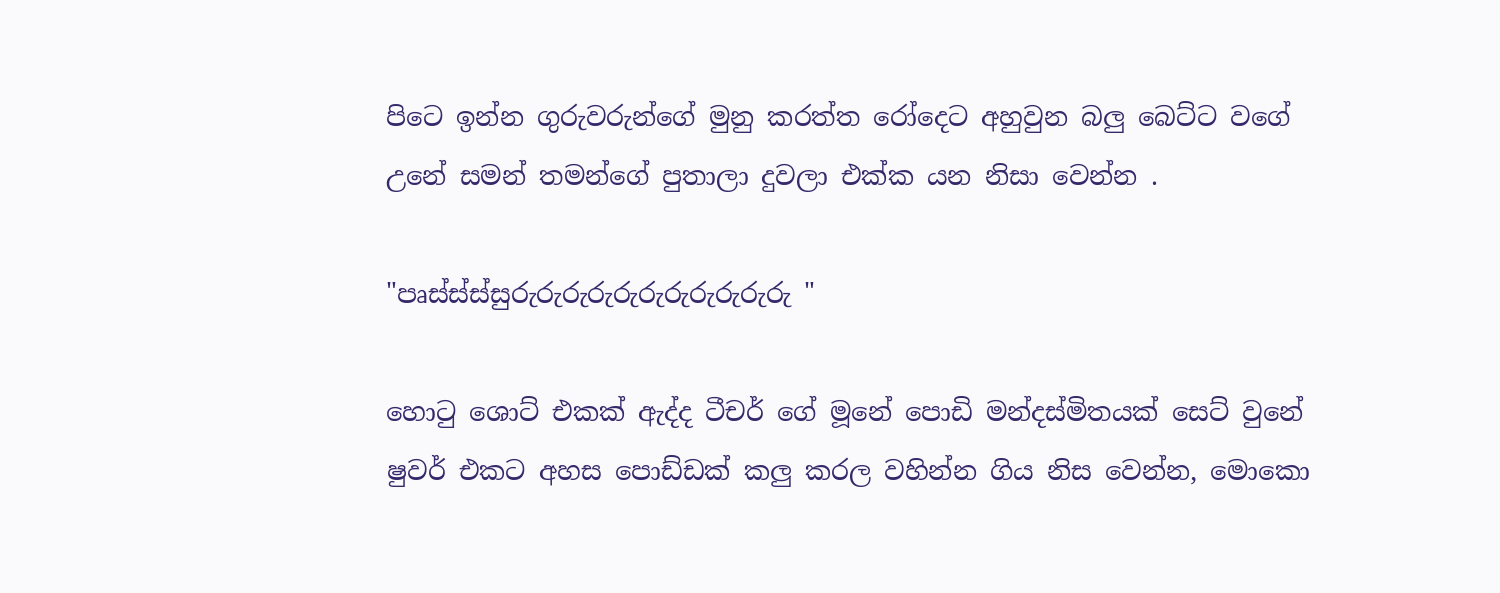පිටෙ ඉන්න ගුරුවරුන්ගේ මුනු කරත්ත රෝදෙට අහුවුන බලු බෙට්ට වගේ උනේ සමන් තමන්ගේ පුතාලා දුවලා එක්ක යන නිසා වෙන්න .

"පෘස්ස්ස්සුරුරුරුරුරුරුරුරුරුරුරු "

හොටු ශොට් එකක් ඇද්ද ටීචර් ගේ මූනේ පොඩි මන්දස්මිතයක් සෙට් වුනේ ෂුවර් එකට අහස පොඩ්ඩක් කලු කරල වහින්න ගිය නිස වෙන්න, මොකො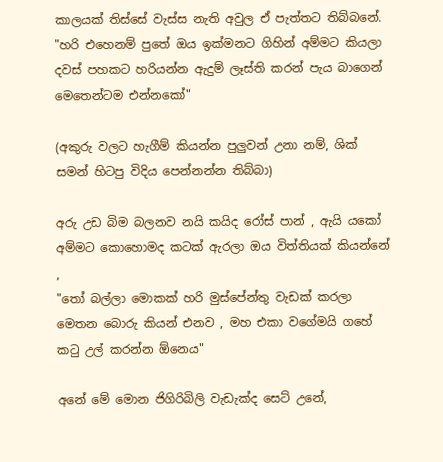කාලයක් තිස්සේ වැස්ස නැති අවුල ඒ පැත්තට තිබ්බනේ.
"හරි එහෙනම් පුතේ ඔය ඉක්මනට ගිහින් අම්මට කියලා දවස් පහකට හරියන්න ඇදුම් ලෑස්ති කරන් පැය බාගෙන් මෙතෙන්ටම එන්නකෝ"

(අකුරු වලට හැගීම් කියන්න පුලුවන් උනා නම්, ශික් සමන් හිටපු විදිය පෙන්නන්න තිබ්බා)

අරු උඩ බිම බලනව නයි කයිද රෝස් පාන් , ඇයි යකෝ අම්මට කොහොමද කටක් ඇරලා ඔය විත්තියක් කියන්නේ ,
"තෝ බල්ලා මොකක් හරි මුස්පේන්තු වැඩක් කරලා මෙතන බොරු කියන් එනව , මහ එකා වගේමයි ගහේ කටු උල් කරන්න ඕනෙය"

අනේ මේ මොන ජිගිරිබිලි වැඩැක්ද සෙට් උනේ,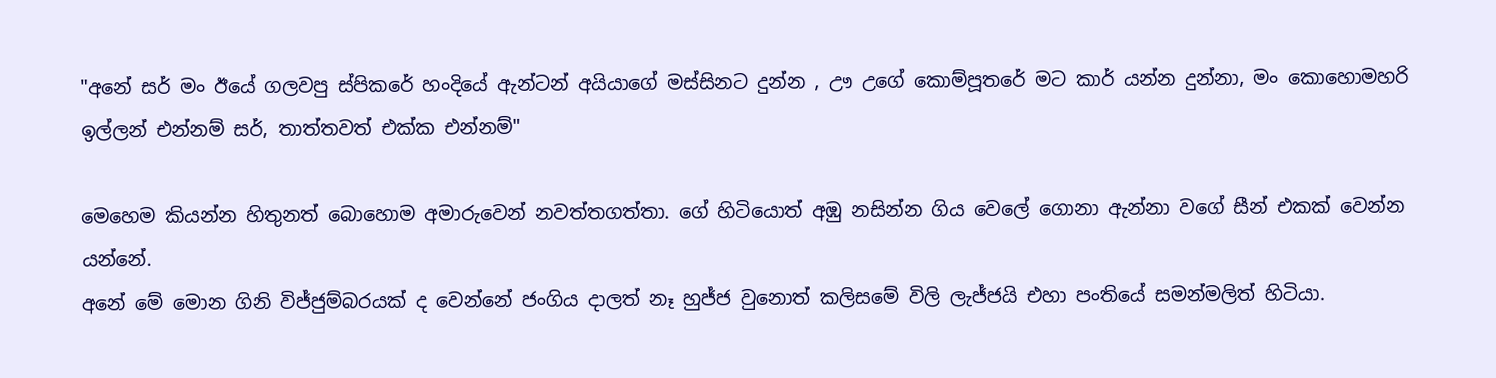"අනේ සර් මං ඊයේ ගලවපු ස්පිකරේ හංදියේ ඇන්ටන් අයියාගේ මස්සිනට දුන්න , ඌ උගේ කොම්පූතරේ මට කාර් යන්න දුන්නා, මං කොහොමහරි ඉල්ලන් එන්නම් සර්, තාත්තවත් එක්ක එන්නම්"

මෙහෙම කියන්න හිතුනත් බොහොම අමාරුවෙන් නවත්තගත්තා. ගේ හිටියොත් අඹු නසින්න ගිය වෙලේ ගොනා ඇන්නා වගේ සීන් එකක් වෙන්න යන්නේ.
අනේ මේ මොන ගිනි විජ්ජුම්බරයක් ද වෙන්නේ ජංගිය දාලත් නෑ හුජ්ජ වුනොත් කලිසමේ විලි ලැජ්ජයි එහා පංතියේ සමන්මලිත් හිටියා.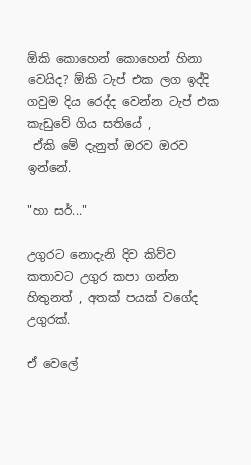ඕකි කොහෙන් කොහෙන් හිනා වෙයිද? ඕකි ටැප් එක ලග ඉද්දි ගවුම දිය රෙද්ද වෙන්න ටැප් එක කැඩුවේ ගිය සතියේ ,
 ඒකි මේ දැනුත් ඔරව ඔරව ඉන්නේ.

"හා සර්..."

උගුරට නොදැනි දිව කිව්ව කතාවට උගුර කපා ගන්න හිතුනත් , අතක් පයක් වගේද උගුරක්.

ඒ වෙලේ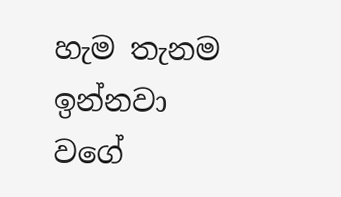හැම තැනම ඉන්නවා වගේ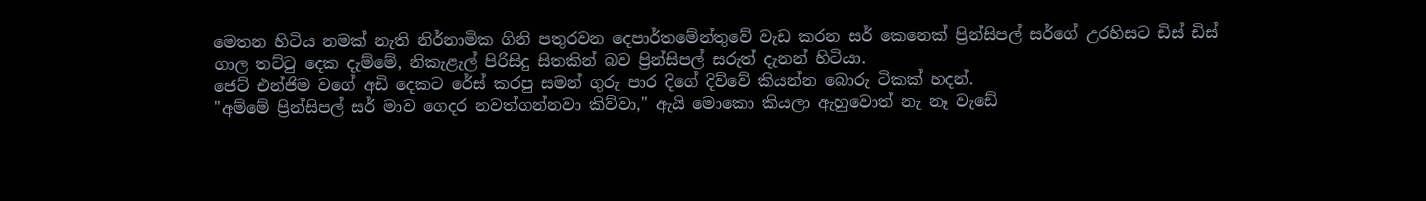මෙතන හිටිය නමක් නැති නිර්නාමික ගිනි පතුරවන දෙපාර්තමේන්තුවේ වැඩ කරන සර් කෙනෙක් ප්‍රින්සිපල් සර්ගේ උරහිසට ඩිස් ඩිස් ගාල තට්ටු දෙක දැම්මේ, නිකැළැල් පිරිසිදු සිතකින් බව ප්‍රින්සිපල් සරුත් දැනන් හිටියා.
ජෙට් එන්ජිම වගේ අඩි දෙකට රේස් කරපු සමන් ගුරු පාර දිගේ දිව්වේ කියන්න බොරු ටිකක් හදන්.
"අම්මේ ප්‍රින්සිපල් සර් මාව ගෙදර නවත්ගන්නවා කිව්වා," ඇයි මොකො කියලා ඇහුවොත් නැ නෑ වැඩේ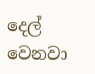දෙල් වෙනවා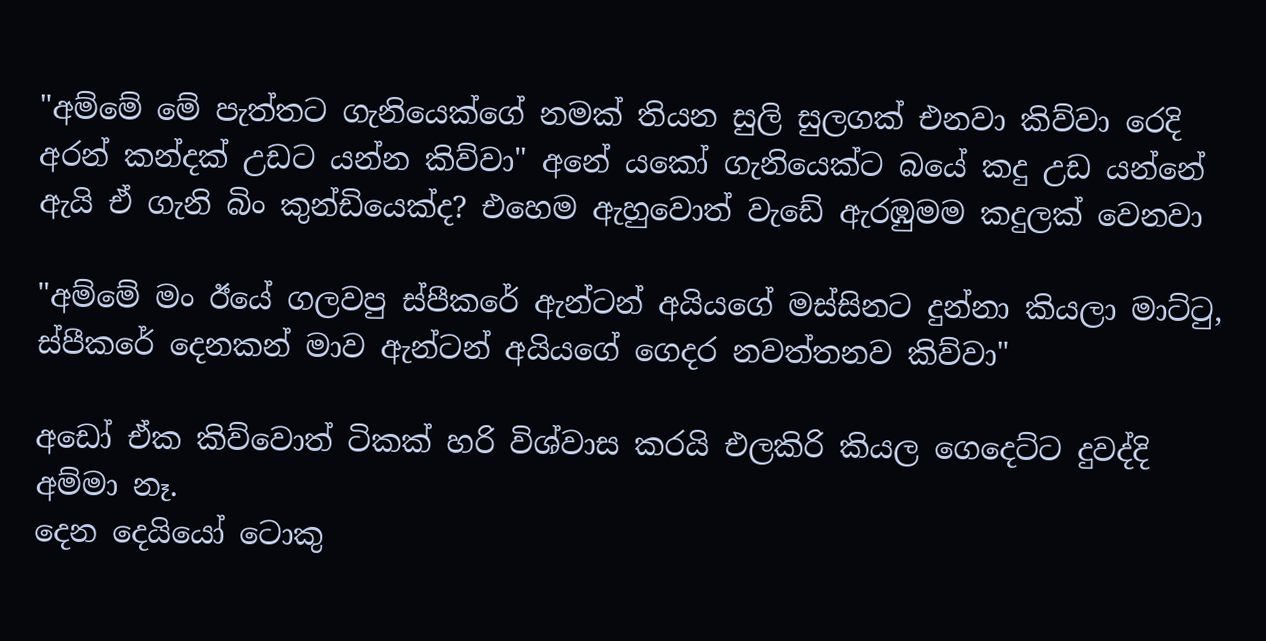"අම්මේ මේ පැත්තට ගැනියෙක්ගේ නමක් තියන සුලි සුලගක් එනවා කිව්වා රෙදි අරන් කන්දක් උඩට යන්න කිව්වා" අනේ යකෝ ගැනියෙක්ට බයේ කදු උඩ යන්නේ ඇයි ඒ ගැනි බිං කුන්ඩියෙක්ද? එහෙම ඇහුවොත් වැඩේ ඇරඹුමම කදුලක් වෙනවා

"අම්මේ මං ඊයේ ගලවපු ස්පීකරේ ඇන්ටන් අයියගේ මස්සිනට දුන්නා කියලා මාට්ටු, ස්පීකරේ දෙනකන් මාව ඇන්ටන් අයියගේ ගෙදර නවත්තනව කිව්වා"

අඩෝ ඒක කිව්වොත් ටිකක් හරි විශ්වාස කරයි එලකිරි කියල ගෙදෙට්ට දුවද්දි අම්මා නෑ.
දෙන දෙයියෝ ටොකු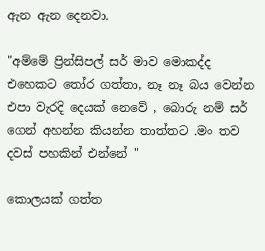ඇන ඇන දෙනවා.

"අම්මේ ප්‍රින්සිපල් සර් මාව මොකද්ද එහෙකට තෝර ගත්තා, නෑ නෑ බය වෙන්න එපා වැරදි දෙයක් නෙවේ , බොරු නම් සර් ගෙන් අහන්න කියන්න තාත්තට .මං තව දවස් පහකින් එන්නේ "

කොලයක් ගත්ත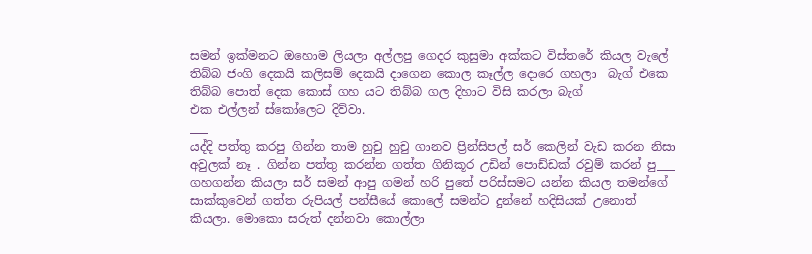සමන් ඉක්මනට ඔහොම ලියලා අල්ලපු ගෙදර කුසුමා අක්කට විස්තරේ කියල වැලේ තිබ්බ ජංගි දෙකයි කලිසම් දෙකයි දාගෙන කොල කෑල්ල දොරෙ ගහලා  බැග් එකෙ තිබ්බ පොත් දෙක කොස් ගහ යට තිබ්බ ගල දිහාට විසි කරලා බැග්
එක එල්ලන් ස්කෝලෙට දිව්වා.
___
යද්දි පත්තු කරපු ගින්න තාම හුචු හුචු ගානව ප්‍රින්සිපල් සර් කෙලින් වැඩ කරන නිසා අවුලක් නෑ . ගින්න පත්තු කරන්න ගත්ත ගිනිකූර උඩින් පොඩ්ඩක් රවුම් කරන් පු___ ගහගන්න කියලා සර් සමන් ආපු ගමන් හරි පුතේ පරිස්සමට යන්න කියල තමන්ගේ
සාක්කුවෙන් ගත්ත රුපියල් පන්සීයේ කොලේ සමන්ට දුන්නේ හදිසියක් උනොත් කියලා. මොකො සරුත් දන්නවා කොල්ලා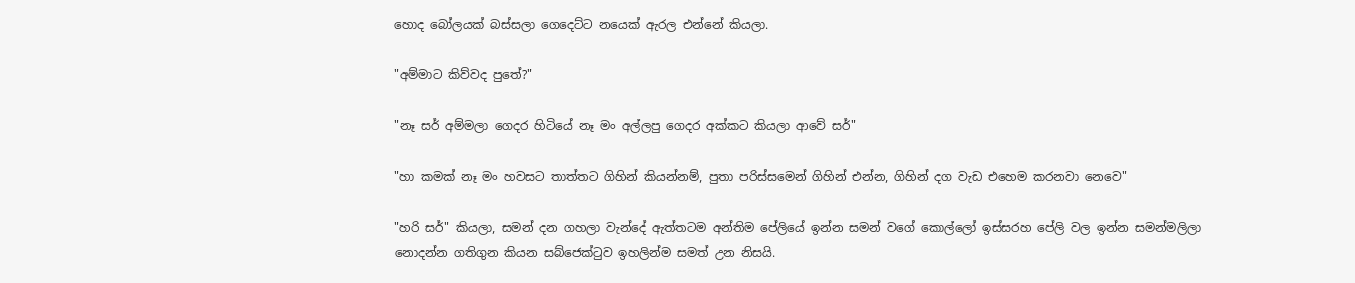හොද බෝලයක් බස්සලා ගෙදෙට්ට නයෙක් ඇරල එන්නේ කියලා.

"අම්මාට කිව්වද පුතේ?"

"නෑ සර් අම්මලා ගෙදර හිටියේ නෑ මං අල්ලපු ගෙදර අක්කට කියලා ආවේ සර්"

"හා කමක් නෑ මං හවසට තාත්තට ගිහින් කියන්නම්, පුතා පරිස්සමෙන් ගිහින් එන්න, ගිහින් දග වැඩ එහෙම කරනවා නෙවෙ"

"හරි සර්" කියලා, සමන් දන ගහලා වැන්දේ ඇත්තටම අන්තිම පේලියේ ඉන්න සමන් වගේ කොල්ලෝ ඉස්සරහ පේලි වල ඉන්න සමන්මලිලා නොදන්න ගතිගුන කියන සබ්ජෙක්ටුව ඉහලින්ම සමත් උන නිසයි.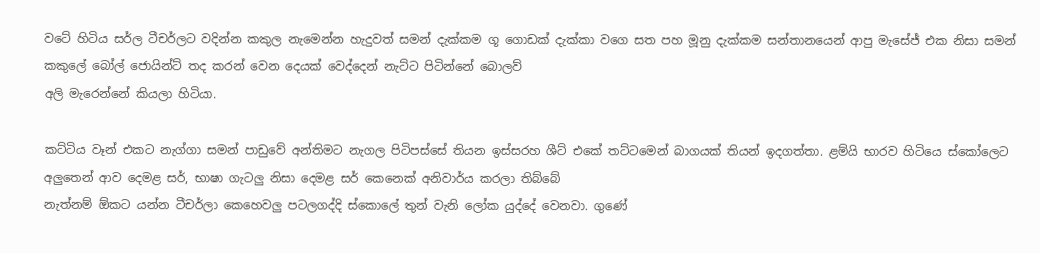වටේ හිටිය සර්ල ටීචර්ලට වදින්න කකුල නැමෙන්න හැදුවත් සමන් දැක්කම ගූ ගොඩක් දැක්කා වගෙ සත පහ මූනු දැක්කම සන්තානයෙන් ආපු මැසේජ් එක නිසා සමන් කකුලේ බෝල් ජොයින්ට් තද කරන් වෙන දෙයක් වෙද්දෙන් නැට්ට පිටින්නේ බොලව්
අලි මැරෙන්නේ කියලා හිටියා.

කට්ටිය වෑන් එකට නැග්ගා සමන් පාඩුවේ අන්තිමට නැගල පිටිපස්සේ තියන ඉස්සරහ ශීට් එකේ තට්ටමෙන් බාගයක් තියන් ඉදගත්තා. ළම්යි භාරව හිටියෙ ස්කෝලෙට අලුතෙන් ආව දෙමළ සර්, භාෂා ගැටලු නිසා දෙමළ සර් කෙනෙක් අනිවාර්ය කරලා තිබ්බේ
නැත්නම් ඕකට යන්න ටීචර්ලා කෙහෙවලු පටලගද්දි ස්කොලේ තුන් වැනි ලෝක යුද්දේ වෙනවා. ගුණේ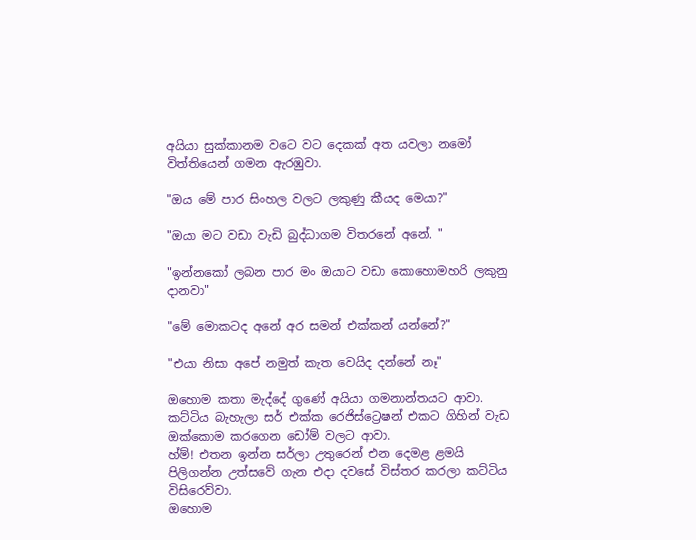අයියා සුක්කානම වටෙ වට දෙකක් අත යවලා නමෝ විත්තියෙන් ගමන ඇරඹුවා.

"ඔය මේ පාර සිංහල වලට ලකුණු කීයද මෙයා?"

"ඔයා මට වඩා වැඩි බුද්ධාගම විතරනේ අනේ. "

"ඉන්නකෝ ලබන පාර මං ඔයාට වඩා කොහොමහරි ලකුනු දානවා"

"මේ මොකටද අනේ අර සමන් එක්කන් යන්නේ?"

"එයා නිසා අපේ නමුත් කැත වෙයිද දන්නේ නෑ"

ඔහොම කතා මැද්දේ ගුණේ අයියා ගමනාන්තයට ආවා. කට්ටිය බැහැලා සර් එක්ක රෙජිස්ට්‍රෙෂන් එකට ගිහින් වැඩ ඔක්කොම කරගෙන ඩෝම් වලට ආවා.
හ්ම්! එතන ඉන්න සර්ලා උතුරෙන් එන දෙමළ ළමයි පිලිගන්න උත්සවේ ගැන එදා දවසේ විස්තර කරලා කට්ටිය විසිරෙව්වා.
ඔහොම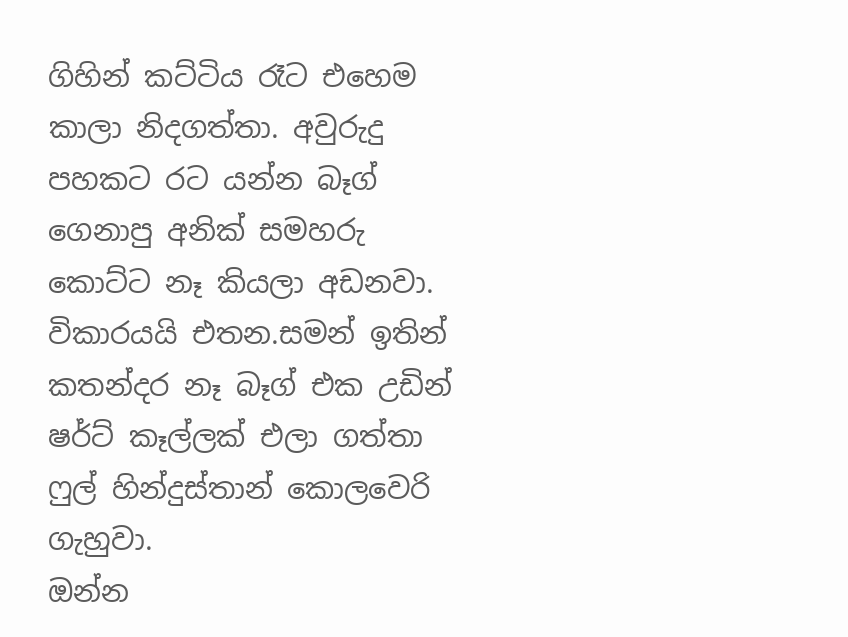ගිහින් කට්ටිය රෑට එහෙම කාලා නිදගත්තා. අවුරුදු පහකට රට යන්න බෑග් ගෙනාපු අනික් සමහරු කොට්ට නෑ කියලා අඩනවා. විකාරයයි එතන.සමන් ඉතින් කතන්දර නෑ බෑග් එක උඩින් ෂර්ට් කෑල්ලක් එලා ගත්තා ෆුල් හින්දුස්තාන් කොලවෙරි ගැහුවා.
ඔන්න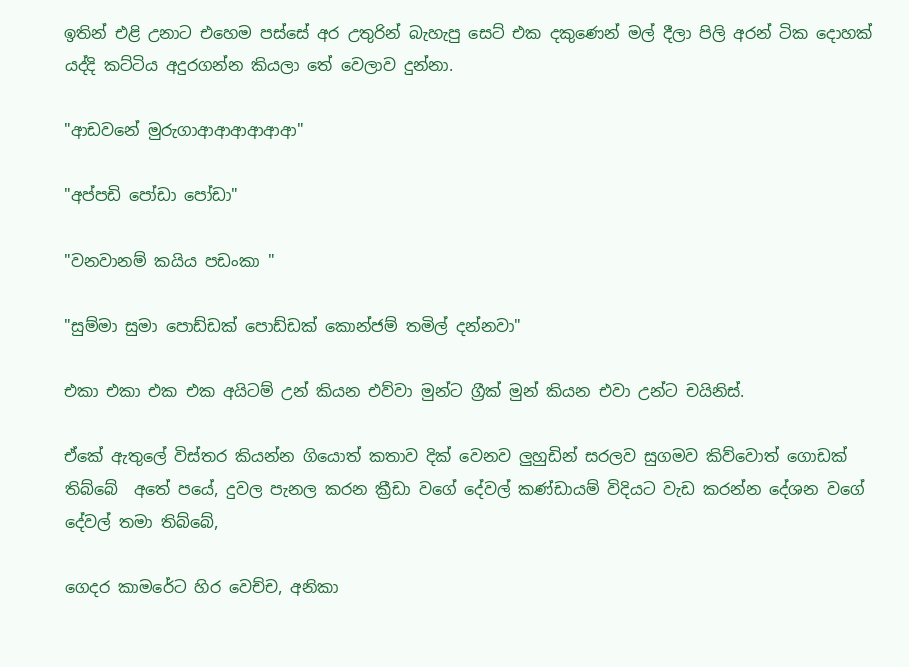ඉතින් එළි උනාට එහෙම පස්සේ අර උතුරින් බැහැපු සෙට් එක දකුණෙන් මල් දීලා පිලි අරන් ටික දොහක් යද්දි කට්ටිය අදුරගන්න කියලා තේ වෙලාව දුන්නා.

"ආඩවනේ මුරුගාආආආආආආ"

"අප්පඩි පෝඩා පෝඩා"

"වනවානම් කයිය පඩංකා "

"සුම්මා සුමා පොඩ්ඩක් පොඩ්ඩක් කොන්ජම් තමිල් දන්නවා"

එකා එකා එක එක අයිටම් උන් කියන එව්වා මුන්ට ග්‍රීක් මුන් කියන එවා උන්ට චයිනිස්.

ඒකේ ඇතුලේ විස්තර කියන්න ගියොත් කතාව දික් වෙනව ලුහුඩින් සරලව සුගමව කිව්වොත් ගොඩක් තිබ්බේ  අතේ පයේ, දුවල පැනල කරන ක්‍රීඩා වගේ දේවල් කණ්ඩායම් විදියට වැඩ කරන්න දේශන වගේ දේවල් තමා තිබ්බේ,

ගෙදර කාමරේට හිර වෙච්ච, අනිකා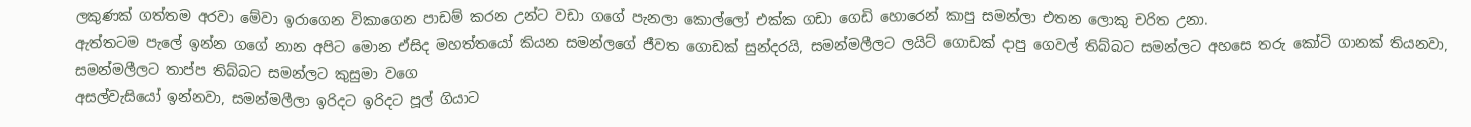ලකුණක් ගත්තම අරවා මේවා ඉරාගෙන විකාගෙන පාඩම් කරන උන්ට වඩා ගගේ පැනලා කොල්ලෝ එක්ක ගඩා ගෙඩි හොරෙන් කාපු සමන්ලා එතන ලොකු චරිත උනා.
ඇත්තටම පැලේ ඉන්න ගගේ නාන අපිට මොන ඒසිද මහත්තයෝ කියන සමන්ලගේ ජීවත ගොඩක් සුන්දරයි, සමන්මලීලට ලයිට් ගොඩක් දාපු ගෙවල් තිබ්බට සමන්ලට අහසෙ තරු කෝටි ගානක් තියනවා, සමන්මලීලට තාප්ප තිබ්බට සමන්ලට කුසුමා වගෙ
අසල්වැසියෝ ඉන්නවා, සමන්මලීලා ඉරිදට ඉරිදට පූල් ගියාට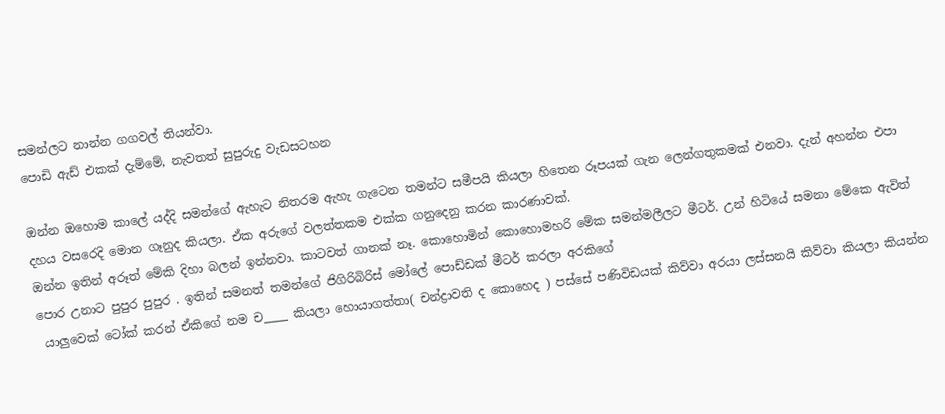සමන්ලට නාන්න ගගවල් තියන්වා.
පොඩි ඇඩ් එකක් දැම්මේ, නැවතත් සුපුරුදු වැඩසටහන

ඔන්න ඔහොම කාලේ යද්දි සමන්ගේ ඇහැට නිතරම ඇහැ ගැටෙන තමන්ට සමීපයි කියලා හිතෙන රූපයක් ගැන ලෙන්ගතුකමක් එනවා. දැන් අහන්න එපා දහය වසරෙදි මොන ගෑනුද කියලා. ඒක අරුගේ වලත්තකම එක්ක ගනුදෙනු කරන කාරණාවක්.
ඔන්න ඉතින් අරූත් මේකි දිහා බලන් ඉන්නවා. කාටවත් ගානක් නෑ. කොහොමින් කොහොමහරි මේක සමන්මලීලට මීටර්. උන් හිටියේ සමනා මේකෙ ඇවිත් පොර උනාට පුපුර පුපුර . ඉතින් සමනත් තමන්ගේ ජිගිරිබිරිස් මෝලේ පොඩ්ඩක් මීටර් කරලා අරකිගේ
 යාලුවෙක් ටෝක් කරන් ඒකිගේ නම ච____ කියලා හොයාගත්තා( චන්ද්‍රාවති ද කොහෙද ) පස්සේ පණිවිඩයක් කිව්වා අරයා ලස්සනයි කිව්වා කියලා කියන්න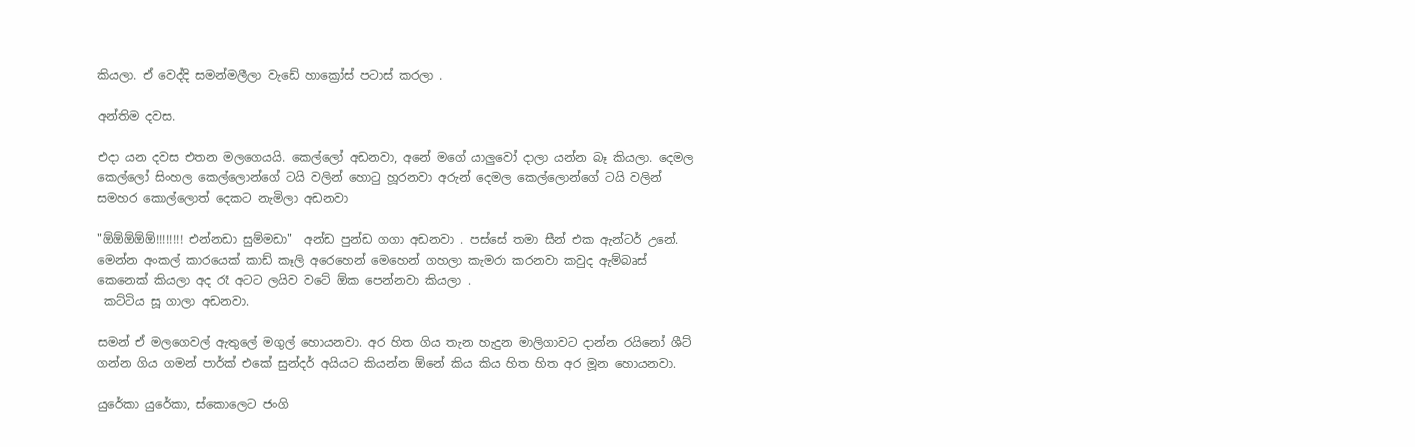කියලා. ඒ වෙද්දි සමන්මලීලා වැඩේ හාක්‍රෝස් පටාස් කරලා .

අන්තිම දවස.

එදා යන දවස එතන මලගෙයයි. කෙල්ලෝ අඩනවා, අනේ මගේ යාලුවෝ දාලා යන්න බෑ කියලා. දෙමල කෙල්ලෝ සිංහල කෙල්ලොන්ගේ ටයි වලින් හොටු හූරනවා අරුන් දෙමල කෙල්ලොන්ගේ ටයි වලින් සමහර කොල්ලොත් දෙකට නැමිලා අඩනවා

"ඕඕඕඕඕ!!!!!!!! එන්නඩා සුම්මඩා"  අන්ඩ පුන්ඩ ගගා අඩනවා . පස්සේ තමා සීන් එක ඇන්ටර් උනේ. මෙන්න අංකල් කාරයෙක් කාඩ් කෑලි අරෙහෙන් මෙහෙන් ගහලා කැමරා කරනවා කවුද ඇම්බෘස් කෙනෙක් කියලා අද රෑ අටට ලයිව වටේ ඕක පෙන්නවා කියලා .
 කට්ටිය සූ ගාලා අඩනවා.

සමන් ඒ මලගෙවල් ඇතුලේ මගුල් හොයනවා. අර හිත ගිය තැන හැදුන මාලිගාවට දාන්න රයිනෝ ශීට් ගන්න ගිය ගමන් පාර්ක් එකේ සුන්දර් අයියට කියන්න ඕනේ කිය කිය හිත හිත අර මූන හොයනවා.

යුරේකා යුරේකා, ස්කොලෙට ජංගි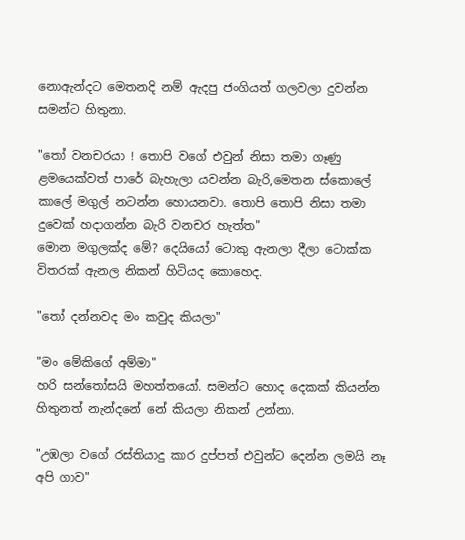නොඇන්දට මෙතනදි නම් ඇදපු ජංගියත් ගලවලා දුවන්න සමන්ට හිතුනා.

"තෝ වනචරයා ! තොපි වගේ එවුන් නිසා තමා ගෑණු ළමයෙක්වත් පාරේ බැහැලා යවන්න බැරි,මෙතන ස්කොලේ කාලේ මගුල් නටන්න හොයනවා. තොපි තොපි නිසා තමා දුවෙක් හදාගන්න බැරි වනචර හැත්ත"
මොන මගුලක්ද මේ? දෙයියෝ ටොකු ඇනලා දීලා ටොක්ක විතරක් ඇනල නිකන් හිටියද කොහෙද.

"තෝ දන්නවද මං කවුද කියලා"

"මං මේකිගේ අම්මා"
හරි සන්තෝසයි මහත්තයෝ. සමන්ට හොද දෙකක් කියන්න හිතුනත් නැන්දනේ නේ කියලා නිකන් උන්නා.

"උඹලා වගේ රස්තියාදු කාර දුප්පත් එවුන්ට දෙන්න ලමයි නෑ අපි ගාව"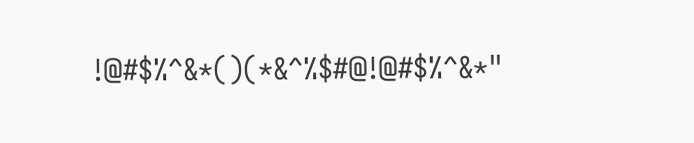!@#$%^&*()(*&^%$#@!@#$%^&*"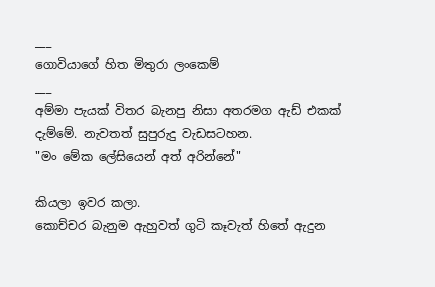___
ගොවියාගේ හිත මිතුරා ලංකෙම්
___
අම්මා පැයක් විතර බැනපු නිසා අතරමග ඇඩ් එකක් දැම්මේ. නැවතත් සුපුරුදු වැඩසටහන.
"මං මේක ලේසියෙන් අත් අරින්නේ"

කියලා ඉවර කලා.
කොච්චර බැනුම ඇහුවත් ගුටි කෑවැත් හිතේ ඇදුන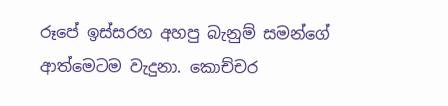රූපේ ඉස්සරහ අහපු බැනුම් සමන්ගේ ආත්මෙටම වැදුනා. කොච්චර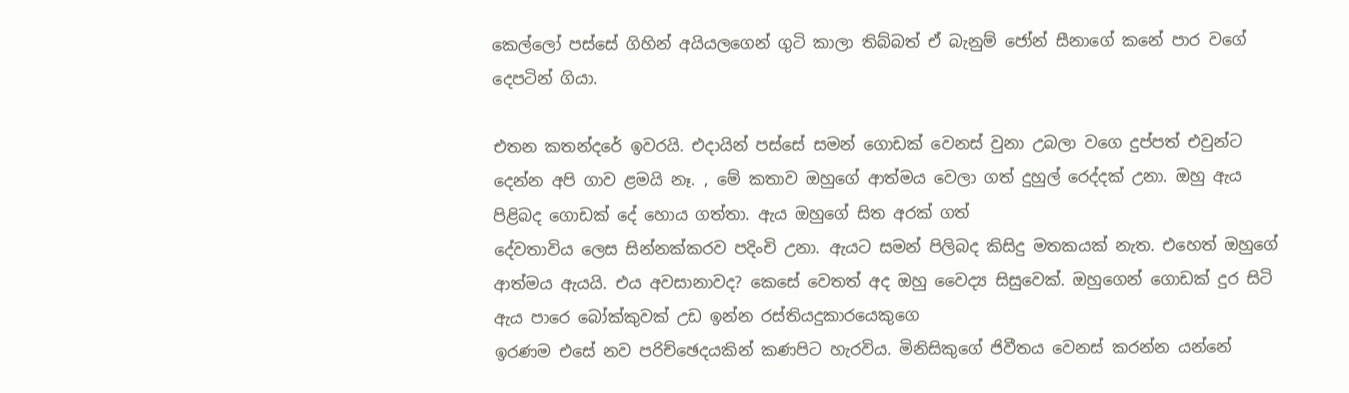කෙල්ලෝ පස්සේ ගිහින් අයියලගෙන් ගුටි කාලා තිබ්බත් ඒ බැනුම් ජෝන් සීනාගේ කනේ පාර වගේ  දෙපටින් ගියා.

එතන කතන්දරේ ඉවරයි. එදායින් පස්සේ සමන් ගොඩක් වෙනස් වුනා උබලා වගෙ දුප්පත් එවුන්ට දෙන්න අපි ගාව ළමයි නෑ. , මේ කතාව ඔහුගේ ආත්මය වෙලා ගත් දුහුල් රෙද්දක් උනා. ඔහු ඇය පිළිබද ගොඩක් දේ හොය ගත්තා. ඇය ඔහුගේ සිත අරක් ගත්
දේවතාවිය ලෙස සින්නක්කරව පදිංචි උනා. ඇයට සමන් පිලිබද කිසිදු මතකයක් නැත. එහෙත් ඔහුගේ ආත්මය ඇයයි. එය අවසානාවද? කෙසේ වෙතත් අද ඔහු වෛද්‍ය සිසුවෙක්. ඔහුගෙන් ගොඩක් දුර සිටි ඇය පාරෙ බෝක්කුවක් උඩ ඉන්න රස්තියදුකාරයෙකුගෙ
ඉරණම එසේ නව පරිච්ඡෙදයකින් කණපිට හැරවිය. මිනිසිකුගේ ජිවීතය වෙනස් කරන්න යන්නේ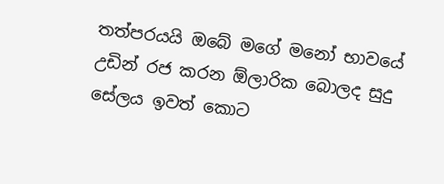තත්පරයයි ඔබේ මගේ මනෝ භාවයේ උඩින් රජ කරන ඕලාරික බොලද සුදු සේලය ඉවත් කොට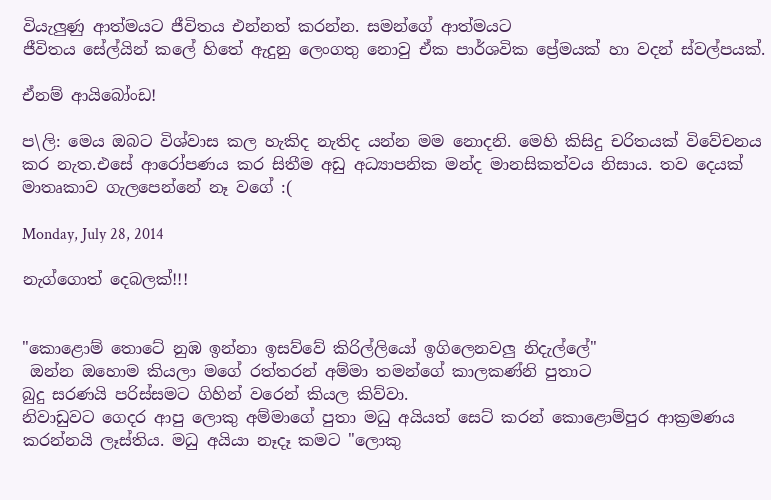වියැලුණු ආත්මයට ජීවිතය එන්නත් කරන්න. සමන්ගේ ආත්මයට
ජීවිතය සේල්යින් කලේ හිතේ ඇදුනු ලෙංගතු නොවු ඒක පාර්ශවික ප්‍රේමයක් හා වදන් ස්වල්පයක්.

ඒනම් ආයිබෝංඩ!

ප\ලි: මෙය ඔබට විශ්වාස කල හැකිද නැතිද යන්න මම නොදනි. මෙහි කිසිදු චරිතයක් විවේචනය කර නැත.එසේ ආරෝපණය කර සිතීම අඩු අධ්‍යාපනික මන්ද මානසිකත්වය නිසාය. තව දෙයක් මාතෘකාව ගැලපෙන්නේ නෑ වගේ :(

Monday, July 28, 2014

නැග්ගොත් දෙබලක්!!!


"කොළොම් තොටේ නුඹ ඉන්නා ඉසව්වේ කිරිල්ලියෝ ඉගිලෙනවලු නිදැල්ලේ"
 ඔන්න ඔහොම කියලා මගේ රත්තරන් අම්මා තමන්ගේ කාලකණ්නි පුතාට
බුදු සරණයි පරිස්සමට ගිහින් වරෙන් කියල කිව්වා.
නිවාඩුවට ගෙදර ආපු ලොකු අම්මාගේ පුතා මධු අයියත් සෙට් කරන් කොළොම්පුර ආක්‍රමණය කරන්නයි ලෑස්තිය. මධු අයියා නෑදෑ කමට "ලොකු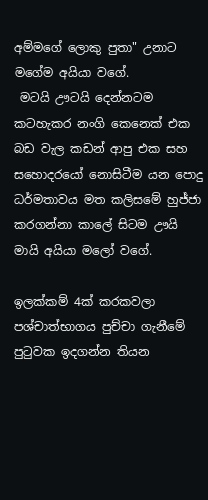අම්මගේ ලොකු පුතා" උනාට මගේම අයියා වගේ.
 මටයි ඌටයි දෙන්නටම කටහැකර නංගි කෙනෙක් එක බඩ වැල කඩන් ආපු එක සහ සහොදරයෝ නොසිටීම යන පොදු ධර්මතාවය මත කලිසමේ හුජ්ජා කරගන්නා කාලේ සිටම ඌයි මායි අයියා මලෝ වගේ.

ඉලක්කම් 4ක් කරකවලා පශ්චාත්භාගය පුච්චා ගැනීමේ පුටුවක ඉදගන්න තියන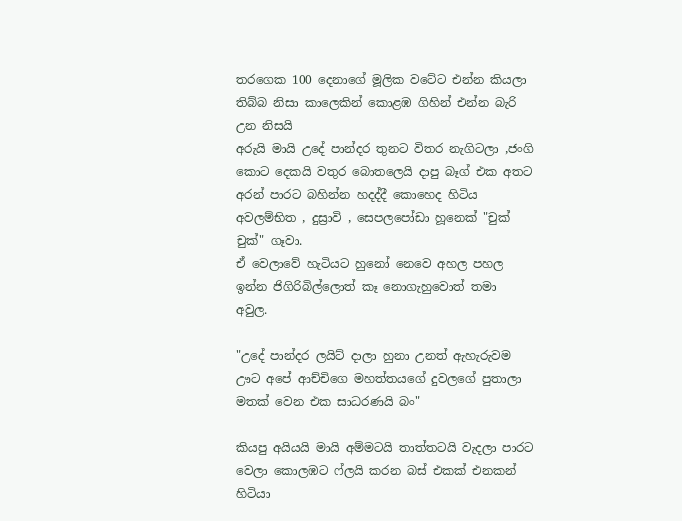තරගෙක 100 දෙනාගේ මූලික වටේට එන්න කියලා තිබ්බ නිසා කාලෙකින් කොළඹ ගිහින් එන්න බැරි උන නිසයි
අරුයි මායි උදේ පාන්දර තුනට විතර නැගිටලා ,ජංගි කොට දෙකයි වතුර බොතලෙයි දාපු බෑග් එක අතට  අරන් පාරට බහින්න හදද්දී කොහෙද හිටිය අවලම්භිත , දුස්‍රාවි , සෙපලපෝඩා හූනෙක් "චුක් චුක්" ගෑවා.
ඒ වෙලාවේ හැටියට හුනෝ නෙවෙ අහල පහල ඉන්න ජිගිරිබිල්ලොත් කෑ නොගැහුවොත් තමා අවුල.

"උදේ පාන්දර ලයිට් දාලා හුනා උනත් ඇහැරුවම ඌට අපේ ආච්චිගෙ මහත්තයගේ දුවලගේ පුතාලා මතක් වෙන එක සාධරණයි බං"

කියපු අයියයි මායි අම්මටයි තාත්තටයි වැදලා පාරට වෙලා කොලඹට ෆ්ලයි කරන බස් එකක් එනකන්  හිටියා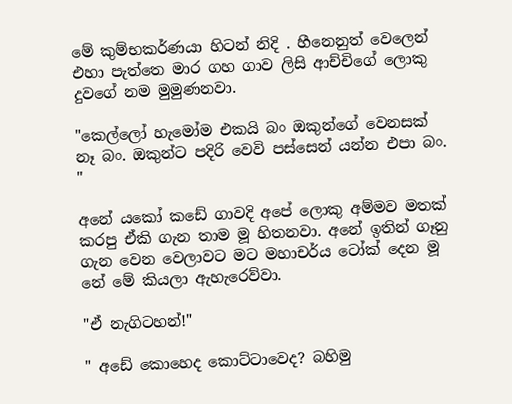මේ කුම්භකර්ණයා හිටන් නිදි . හීනෙනුත් වෙලෙන් එහා පැත්තෙ මාර ගහ ගාව ලිසි ආච්චිගේ ලොකු දුවගේ නම මුමුණනවා.

"කෙල්ලෝ හැමෝම එකයි බං ඔකුන්ගේ වෙනසක් නෑ බං. ඔකුන්ට පදිරි වෙවි පස්සෙන් යන්න එපා බං. "

අනේ යකෝ කඩේ ගාවදි අපේ ලොකු අම්මව මතක් කරපු ඒකි ගැන තාම මූ හිතනවා. අනේ ඉතින් ගෑනු ගැන වෙන වෙලාවට මට මහාචර්ය ටෝක් දෙන මූ නේ මේ කියලා ඇහැරෙව්වා.

"ඒ නැගිටහන්!"

" අඩේ කොහෙද කොට්ටාවෙද? බහිමු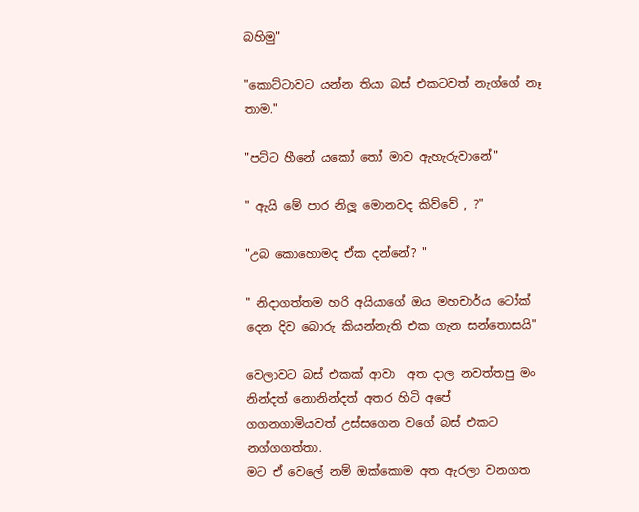බහිමු"

"කොට්ටාවට යන්න තියා බස් එකටවත් නැග්ගේ නෑ තාම."

"පට්ට හීනේ යකෝ තෝ මාව ඇහැරුවානේ"

" ඇයි මේ පාර නිලූ මොනවද කිව්වේ , ?"

"උබ කොහොමද ඒක දන්නේ? "

" නිදාගත්තම හරි අයියාගේ ඔය මහචාර්ය ටෝක් දෙන දිව බොරු කියන්නැති එක ගැන සන්තොසයි"

වෙලාවට බස් එකක් ආවා  අත දාල නවත්තපු මං නින්දත් නොනින්දත් අතර හිටි අපේ ගගනගාමියවත් උස්සගෙන වගේ බස් එකට නග්ගගත්තා.
මට ඒ වෙලේ නම් ඔක්කොම අත ඇරලා වනගත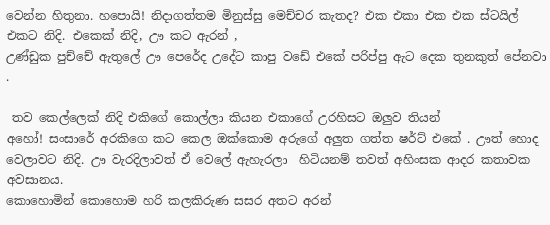වෙන්න හිතුනා. හපොයි! නිදාගත්තම මිනුස්සු මෙච්චර කැතද? එක එකා එක එක ස්ටයිල් එකට නිදි. එකෙක් නිදි, ඌ කට ඇරන් ,
උණ්ඩුක පුච්චේ ඇතුලේ ඌ පෙරේද උදේට කාපු වඩේ එකේ පරිප්පු ඇට දෙක තුනකුත් පේනවා .

 තව කෙල්ලෙක් නිදි එකිගේ කොල්ලා කියන එකාගේ උරහිසට ඔලුව තියන්
අහෝ! සංසාරේ අරකිගෙ කට කෙල ඔක්කොම අරුගේ අලුත ගත්ත ෂර්ට් එකේ . ඌත් හොද වෙලාවට නිදි. ඌ වැරදිලාවත් ඒ වෙලේ ඇහැරලා  හිටියනම් තවත් අහිංසක ආදර කතාවක අවසානය.
කොහොමින් කොහොම හරි කලකිරුණ සසර අතට අරන්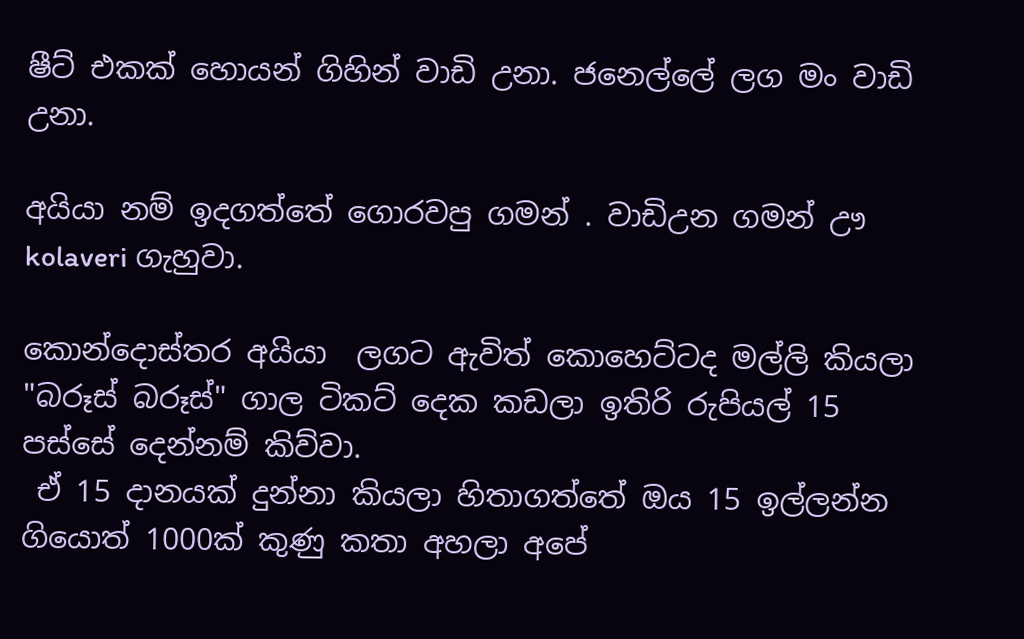ෂීට් එකක් හොයන් ගිහින් වාඩි උනා. ජනෙල්ලේ ලග මං වාඩි උනා.

අයියා නම් ඉදගත්තේ ගොරවපු ගමන් . වාඩිඋන ගමන් ඌ  kolaveri ගැහුවා.

කොන්දොස්තර අයියා  ලගට ඇවිත් කොහෙට්ටද මල්ලි කියලා "බරූස් බරූස්" ගාල ටිකට් දෙක කඩලා ඉතිරි රුපියල් 15 පස්සේ දෙන්නම් කිව්වා.
 ඒ 15 දානයක් දුන්නා කියලා හිතාගත්තේ ඔය 15 ඉල්ලන්න ගියොත් 1000ක් කුණු කතා අහලා අපේ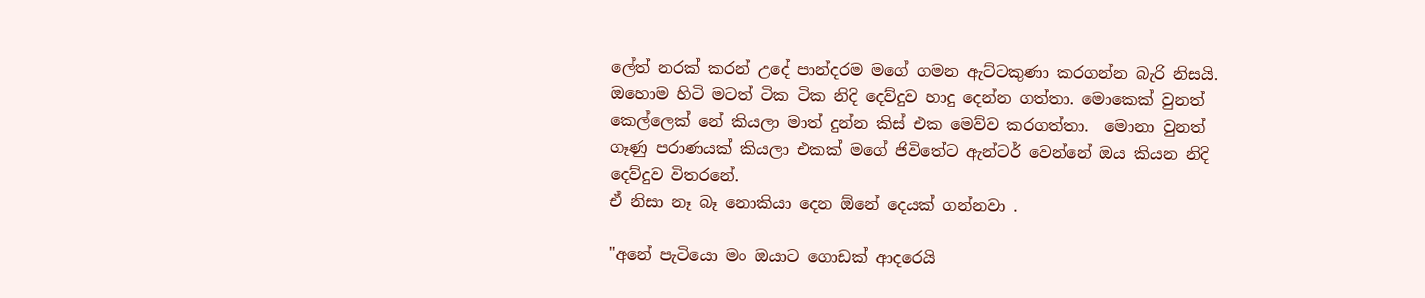ලේත් නරක් කරන් උදේ පාන්දරම මගේ ගමන ඇට්ටකුණා කරගන්න බැරි නිසයි.
ඔහොම හිටි මටත් ටික ටික නිදි දෙව්දුව හාදු දෙන්න ගත්තා. මොකෙක් වුනත් කෙල්ලෙක් නේ කියලා මාත් දුන්න කිස් එක මෙව්ව කරගත්තා.  මොනා වුනත් ගෑණු පරාණයක් කියලා එකක් මගේ ජිවිතේට ඇන්ටර් වෙන්නේ ඔය කියන නිදි දෙව්දුව විතරනේ.
ඒ නිසා නෑ බෑ නොකියා දෙන ඕනේ දෙයක් ගන්නවා .

"අනේ පැටියො මං ඔයාට ගොඩක් ආදරෙයි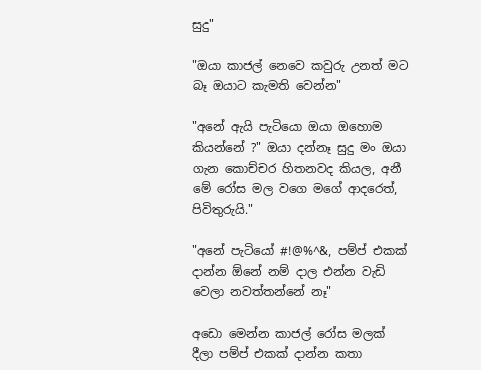සුදු"

"ඔයා කාජල් නෙවෙ කවුරු උනත් මට බෑ ඔයාට කැමති වෙන්න"

"අනේ ඇයි පැටියො ඔයා ඔහොම කියන්නේ ?" ඔයා දන්නෑ සුදු මං ඔයා ගැන කොච්චර හිතනවද කියල, අනී මේ රෝස මල වගෙ මගේ ආදරෙත්, පිවිතුරුයි."

"අනේ පැටියෝ #!@%^&, පම්ප් එකක් දාන්න ඕනේ නම් දාල එන්න වැඩි වෙලා නවත්තන්නේ නෑ"

අඩො මෙන්න කාජල් රෝස මලක් දීලා පම්ප් එකක් දාන්න කතා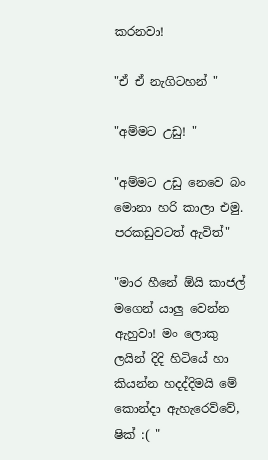කරනවා!

"ඒ ඒ නැගිටහන් "

"අම්මට උඩු! "

"අම්මට උඩු නෙවෙ බං මොනා හරි කාලා එමු. පරකඩුවටත් ඇවිත්"

"මාර හීනේ ඕයි කාජල් මගෙන් යාලු වෙන්න ඇහුවා! මං ලොකු ලයින් දිදි හිටියේ හා කියන්න හදද්දිමයි මේ කොන්දා ඇහැරෙව්වේ, ෂික් :( "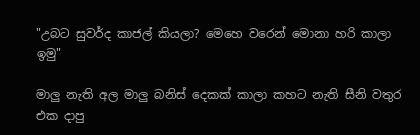"උබට සුවර්ද කාජල් කියලා? මෙහෙ වරෙන් මොනා හරි කාලා ඉමු"

මාලු නැති අල මාලු බනිස් දෙකක් කාලා කහට නැති සීනි වතුර එක දාපු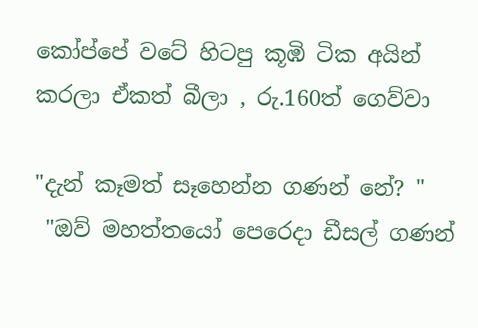කෝප්පේ වටේ හිටපු කූඹි ටික අයින් කරලා ඒකත් බීලා , රු.160ත් ගෙව්වා

"දැන් කෑමත් සෑහෙන්න ගණන් නේ? "
 "ඔව් මහත්තයෝ පෙරෙදා ඩීසල් ගණන්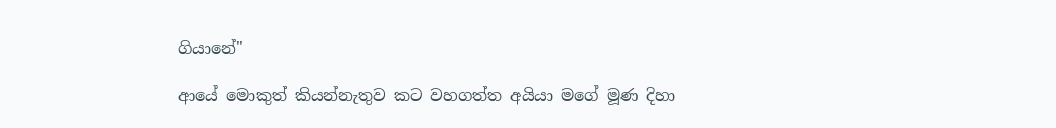ගියානේ"

ආයේ මොකුත් කියන්නැතුව කට වහගත්ත අයියා මගේ මූණ දිහා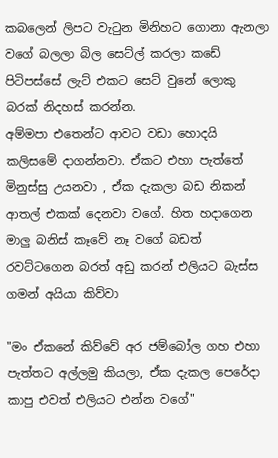කබලෙන් ලිපට වැටුන මිනිහට ගොනා ඇනලා වගේ බලලා බිල සෙට්ල් කරලා කඩේ පිටිපස්සේ ලැට් එකට සෙට් වුනේ ලොකු බරක් නිදහස් කරන්න.
අම්මපා එතෙන්ට ආවට වඩා හොදයි කලිසමේ දාගන්නවා. ඒකට එහා පැත්තේ මිනුස්සු උයනවා , ඒක දැකලා බඩ නිකන් ආතල් එකක් දෙනවා වගේ. හිත හදාගෙන මාලු බනිස් කෑවේ නෑ වගේ බඩත් රවට්ටගෙන බරත් අඩු කරන් එලියට බැස්ස ගමන් අයියා කිව්වා

"මං ඒකනේ කිව්වේ අර ජම්බෝල ගහ එහා පැත්තට අල්ලමු කියලා, ඒක දැකල පෙරේදා කාපු එවත් එලියට එන්න වගේ"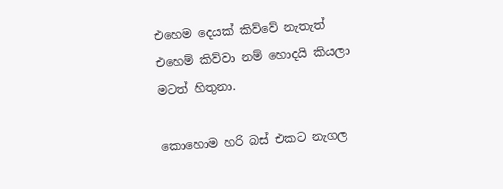එහෙම දෙයක් කිව්වේ නැතැත් එහෙම් කිව්වා නම් හොදයි කියලා මටත් හිතුනා.

කොහොම හරි බස් එකට නැගල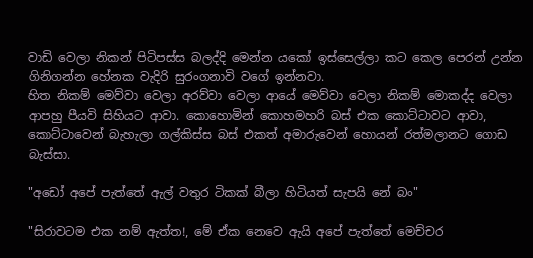වාඩි වෙලා නිකන් පිටිපස්ස බලද්දි මෙන්න යකෝ ඉස්සෙල්ලා කට කෙල පෙරන් උන්න ගිනිගන්න හේනක වැදිරි සුරංගනාවි වගේ ඉන්නවා.
හිත නිකම් මෙව්වා වෙලා අරව්වා වෙලා ආයේ මෙව්වා වෙලා නිකම් මොකද්ද වෙලා ආපහු පීයවි සිහියට ආවා. කොහොමින් කොහමහරි බස් එක කොට්ටාවට ආවා, කොට්ටාවෙන් බැහැලා ගල්කිස්ස බස් එකත් අමාරුවෙන් හොයන් රත්මලානට ගොඩ බැස්සා.

"අඩෝ අපේ පැත්තේ ඇල් වතුර ටිකක් බීලා හිටියත් සැපයි නේ බං"

"සිරාවටම එක නම් ඇත්ත!, මේ ඒක නෙවෙ ඇයි අපේ පැත්තේ මෙච්චර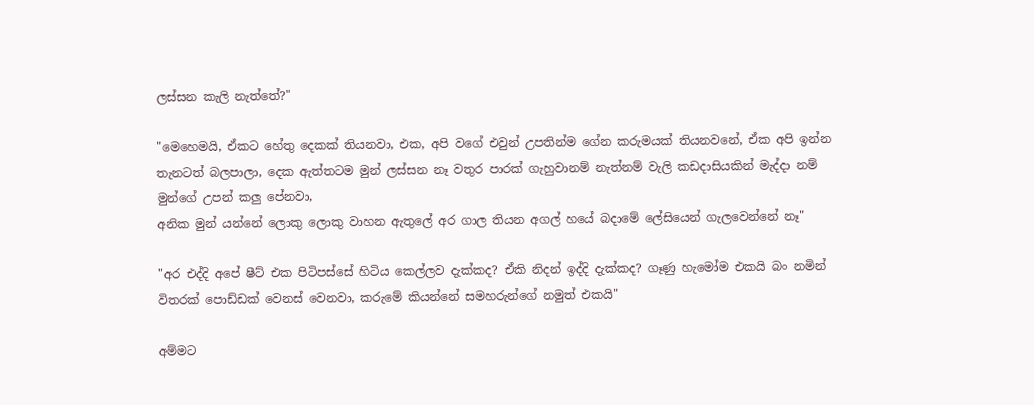ලස්සන කැලි නැත්තේ?"

"මෙහෙමයි, ඒකට හේතු දෙකක් තියනවා, එක, අපි වගේ එවුන් උපතින්ම ගේන කරුමයක් තියනවනේ, ඒක අපි ඉන්න තැනටත් බලපාලා, දෙක ඇත්තටම මුන් ලස්සන නෑ වතුර පාරක් ගැහුවානම් නැත්නම් වැලි කඩදාසියකින් මැද්දා නම් මුන්ගේ උපන් කලු පේනවා,
අනික මුන් යන්නේ ලොකු ලොකු වාහන ඇතුලේ අර ගාල තියන අගල් හයේ බදාමේ ලේසියෙන් ගැලවෙන්නේ නෑ"

"අර එද්දි අපේ ෂීට් එක පිටිපස්සේ හිටිය කෙල්ලව දැක්කද? ඒකි නිදන් ඉද්දි දැක්කද? ගෑණු හැමෝම එකයි බං නමින් විතරක් පොඩ්ඩක් වෙනස් වෙනවා, කරුමේ කියන්නේ සමහරුන්ගේ නමුත් එකයි"

අම්මට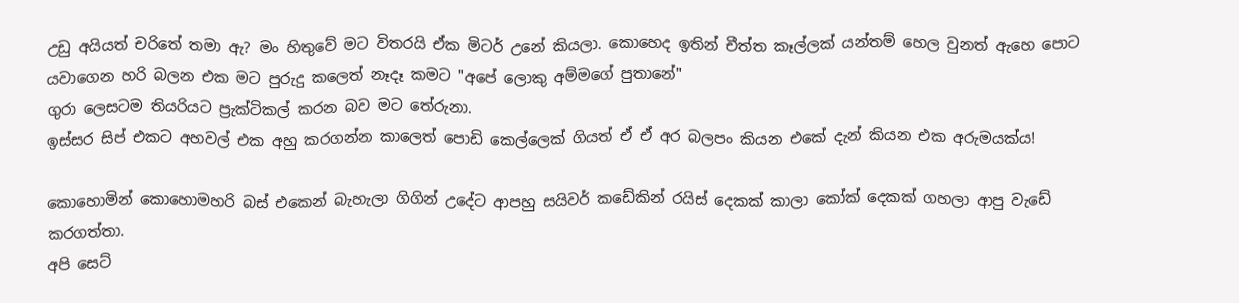උඩු අයියත් චරිතේ තමා ඇ? මං හිතුවේ මට විතරයි ඒක මිටර් උනේ කියලා. කොහෙද ඉතින් චීත්ත කෑල්ලක් යන්තම් හෙල වුනත් ඇහෙ පොට යවාගෙන හරි බලන එක මට පුරුදු කලෙත් නෑදෑ කමට "අපේ ලොකු අම්මගේ පුතානේ"
ගුරා ලෙසටම තියරියට ප්‍රැක්ටිකල් කරන බව මට තේරුනා.
ඉස්සර සිප් එකට අහවල් එක අහු කරගන්න කාලෙත් පොඩි කෙල්ලෙක් ගියත් ඒ ඒ අර බලපං කියන එකේ දැන් කියන එක අරුමයක්ය!

කොහොමින් කොහොමහරි බස් එකෙන් බැහැලා ගිගින් උදේට ආපහු සයිවර් කඩේකින් රයිස් දෙකක් කාලා කෝක් දෙකක් ගහලා ආපු වැඩේ කරගත්තා.
අපි සෙට්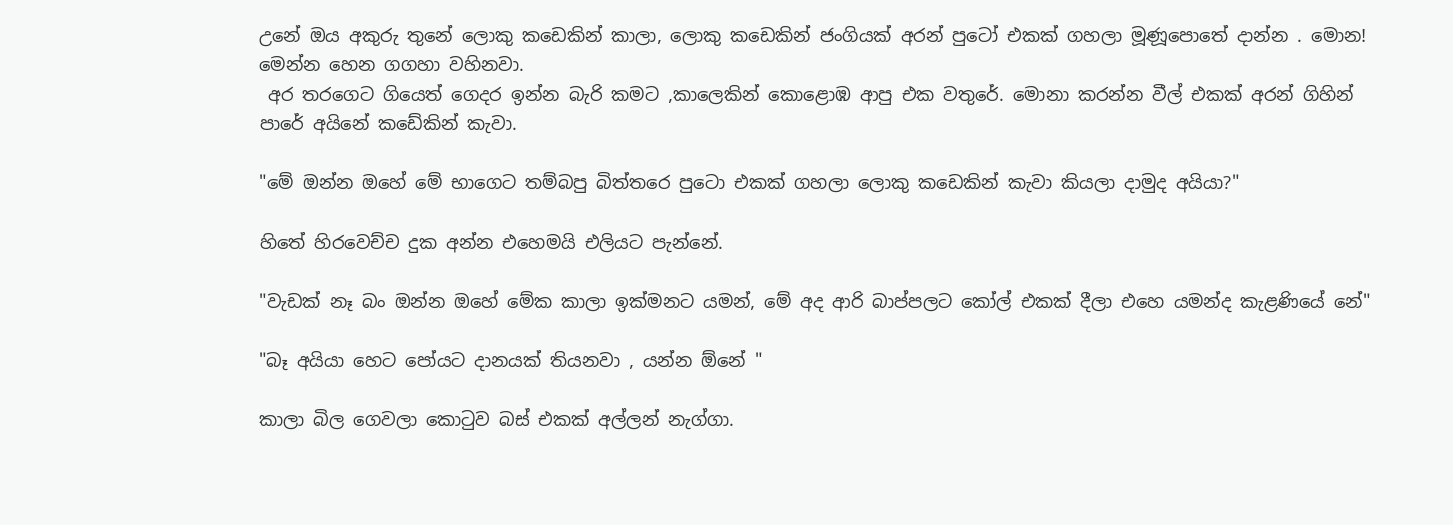උනේ ඔය අකුරු තුනේ ලොකු කඩෙකින් කාලා, ලොකු කඩෙකින් ජංගියක් අරන් පුටෝ එකක් ගහලා මූණූපොතේ දාන්න . මොන! මෙන්න හෙන ගගහා වහිනවා.
 අර තරගෙට ගියෙත් ගෙදර ඉන්න බැරි කමට ,කාලෙකින් කොළොඹ ආපු එක වතුරේ. මොනා කරන්න වීල් එකක් අරන් ගිහින් පාරේ අයිනේ කඩේකින් කැවා.

"මේ ඔන්න ඔහේ මේ භාගෙට තම්බපු බිත්තරෙ පුටො එකක් ගහලා ලොකු කඩෙකින් කැවා කියලා දාමුද අයියා?"

හිතේ හිරවෙච්ච දුක අන්න එහෙමයි එලියට පැන්නේ.

"වැඩක් නෑ බං ඔන්න ඔහේ මේක කාලා ඉක්මනට යමන්, මේ අද ආරි බාප්පලට කෝල් එකක් දීලා එහෙ යමන්ද කැළණියේ නේ"

"බෑ අයියා හෙට පෝයට දානයක් තියනවා , යන්න ඕනේ "

කාලා බිල ගෙවලා කොටුව බස් එකක් අල්ලන් නැග්ගා.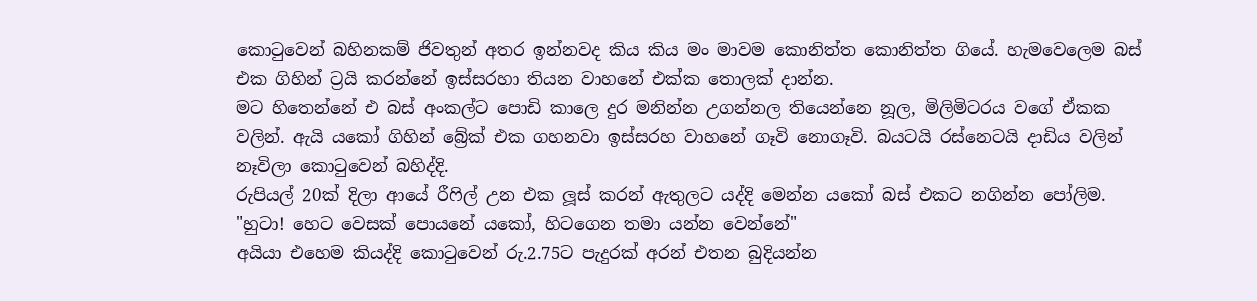කොටුවෙන් බහිනකම් ජිවතුන් අතර ඉන්නවද කිය කිය මං මාවම කොනිත්ත කොනිත්ත ගියේ. හැමවෙලෙම බස් එක ගිහින් ට්‍රයි කරන්නේ ඉස්සරහා තියන වාහනේ එක්ක තොලක් දාන්න.
මට හිතෙන්නේ එ බස් අංකල්ට පොඩි කාලෙ දුර මනින්න උගන්නල තියෙන්නෙ නූල, මිලිමිටරය වගේ ඒකක වලින්. ඇයි යකෝ ගිහින් බ්‍රේක් එක ගහනවා ඉස්සරහ වාහනේ ගෑවි නොගෑවි. බයටයි රස්නෙටයි දාඩිය වලින් නෑවිලා කොටුවෙන් බහිද්දි.
රුපියල් 20ක් දිලා ආයේ රීෆිල් උන එක ලූස් කරන් ඇතුලට යද්දි මෙන්න යකෝ බස් එකට නගින්න පෝලිම.
"හුටා! හෙට වෙසක් පොයනේ යකෝ, හිටගෙන තමා යන්න වෙන්නේ"
අයියා එහෙම කියද්දි කොටුවෙන් රු.2.75ට පැදුරක් අරන් එතන බුදියන්න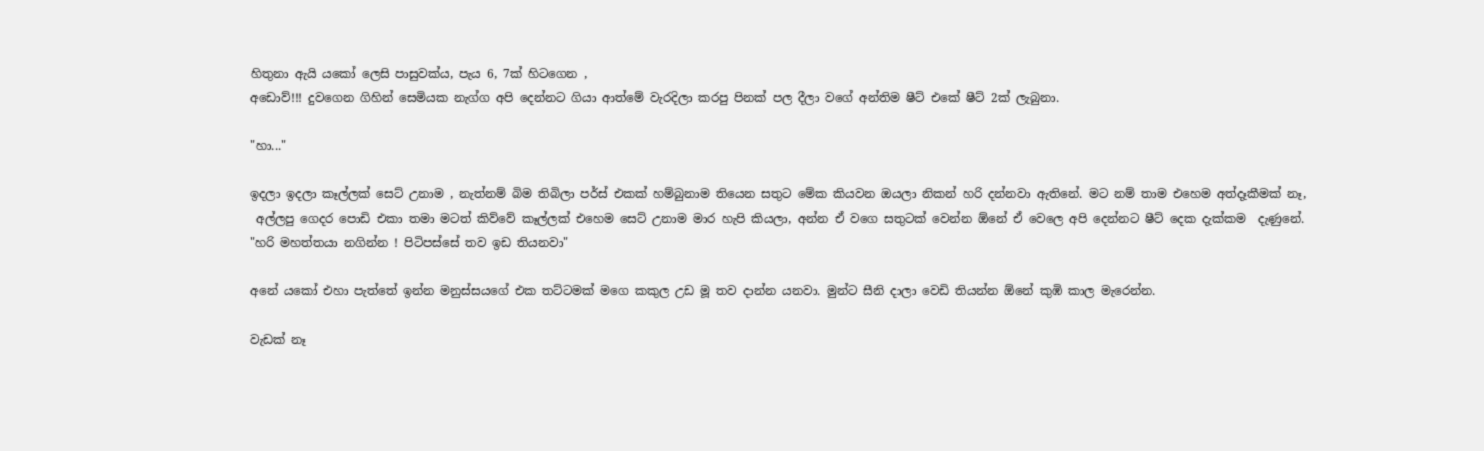හිතුනා ඇයි යකෝ ලෙසි පාසුවක්ය, පැය 6, 7ක් හිටගෙන ,
අඩොව්!!! දුවගෙන ගිහින් සෙමියක නැග්ග අපි දෙන්නට ගියා ආත්මේ වැරදිලා කරපු පිනක් පල දීලා වගේ අන්තිම ෂීට් එකේ ෂීට් 2ක් ලැබුනා.

"හා..."

ඉදලා ඉදලා කෑල්ලක් සෙට් උනාම , නැත්නම් බිම තිබිලා පර්ස් එකක් හම්බුනාම තියෙන සතුට මේක කියවන ඔයලා නිකන් හරි දන්නවා ඇතිනේ. මට නම් තාම එහෙම අත්දෑකීමක් නෑ,
 අල්ලපු ගෙදර පොඩි එකා තමා මටත් කිව්වේ කෑල්ලක් එහෙම සෙට් උනාම මාර හැපි කියලා, අන්න ඒ වගෙ සතුටක් වෙන්න ඕනේ ඒ වෙලෙ අපි දෙන්නට ෂීට් දෙක දැක්කම  දැණුනේ.
"හරි මහත්තයා නගින්න ! පිටිපස්සේ තව ඉඩ තියනවා"

අනේ යකෝ එහා පැත්තේ ඉන්න මනුස්සයගේ එක තට්ටමක් මගෙ කකුල උඩ මූ තව දාන්න යනවා. මුන්ට සීනි දාලා වෙඩි තියන්න ඕනේ කුඹි කාල මැරෙන්න.

වැඩක් නෑ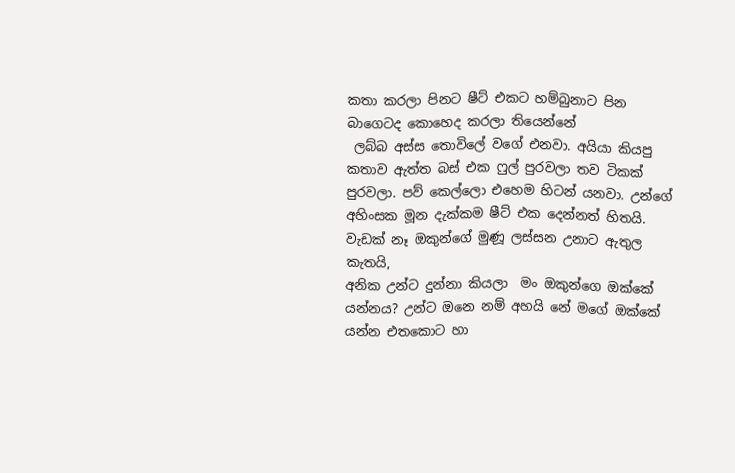කතා කරලා පිනට ෂීට් එකට හම්බුනාට පින බාගෙටද කොහෙද කරලා තියෙන්නේ
 ලබ්බ අස්ස තොවිලේ වගේ එනවා. අයියා කියපු කතාව ඇත්ත බස් එක ෆුල් පුරවලා තව ටිකක් පුරවලා. පව් කෙල්ලො එහෙම හිටන් යනවා. උන්ගේ අහිංසක මූන දැක්කම ෂීට් එක දෙන්නත් හිතයි. වැඩක් නෑ ඔකුන්ගේ මුණූ ලස්සන උනාට ඇතුල කැතයි,
අනික උන්ට දුන්නා කියලා  මං ඔකුන්ගෙ ඔක්කේ යන්නය? උන්ට ඔනෙ නම් අහයි නේ මගේ ඔක්කේ යන්න එතකොට හා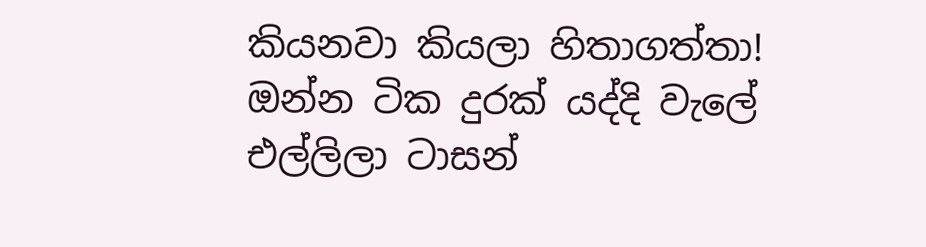කියනවා කියලා හිතාගත්තා!
ඔන්න ටික දුරක් යද්දි වැලේ එල්ලිලා ටාසන්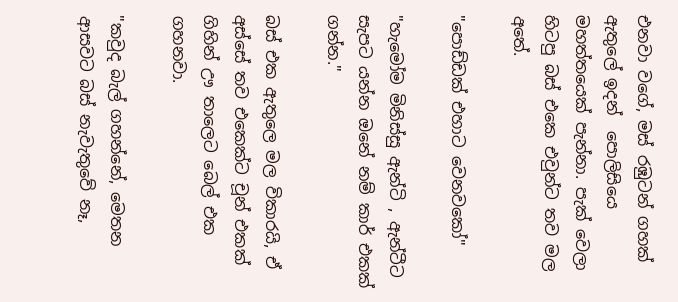එනවා වගේ, මස් රඹුටන් ගහක් ඇතුලේ ඉදන්  පොලිසියෙ මහත්තයෙක් පැන්නා. පැක් වෙලා හිටපු බස් එකෙ එවුන්ට තව මල අතේ.

"පොඩ්ඩක් එහාට වෙනවකෝ"

"හැමෝම මිනිස්සු ඇන්ටි , ඇන්ටීට සැපට යන්න ඔනේ නම් කාර් එකක් ගන්න."

බස් එක ඇතුලෙ මල විකාරයි, ඒ අස්සේ තව එකෙක්ට චූන් එකක් ගිහින් ඌ තාලෙට බෙල් එක ගහනවා.

"කවුද බැල් ගහන්නේ, මෙතන ආසවට බස් නැවැතුවේ නෑ,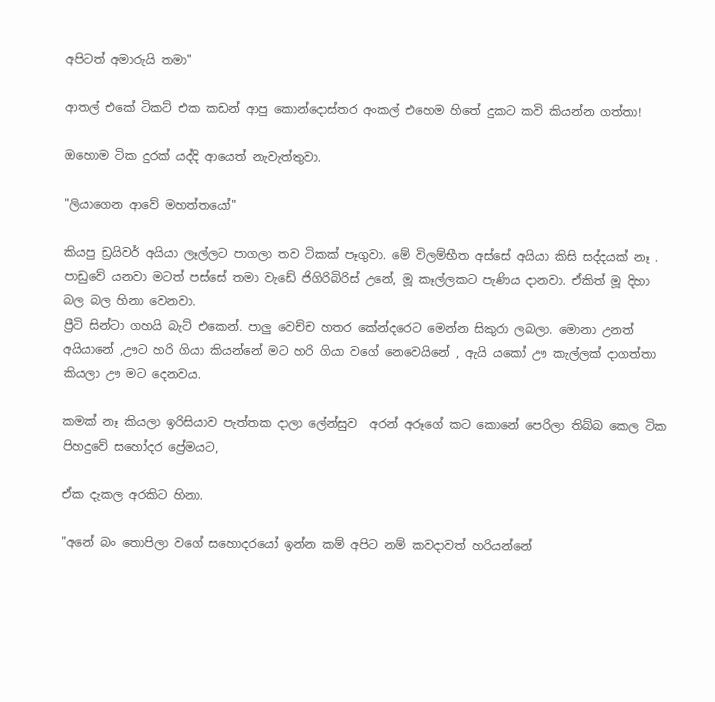අපිටත් අමාරුයි තමා"

ආතල් එකේ ටිකට් එක කඩන් ආපු කොන්දොස්තර අංකල් එහෙම හිතේ දුකට කවි කියන්න ගත්තා!

ඔහොම ටික දුරක් යද්දි ආයෙත් නැවැත්තුවා.

"ලියාගෙන ආවේ මහත්තයෝ"

කියපු ඩ්‍රයිවර් අයියා ලෑල්ලට පාගලා තව ටිකක් පෑගුවා. මේ විලම්භීත අස්සේ අයියා කිසි සද්දයක් නෑ . පාඩුවේ යනවා මටත් පස්සේ තමා වැඩේ ජිගිරිබිරිස් උනේ, මූ කෑල්ලකට පැණිය දානවා. ඒකිත් මූ දිහා බල බල හිනා වෙනවා.
ප්‍රීටි සින්ටා ගහයි බැට් එකෙන්. පාලු වෙච්ච හතර කේන්දරෙට මෙන්න සිකුරා ලබලා. මොනා උනත් අයියානේ ,ඌට හරි ගියා කියන්නේ මට හරි ගියා වගේ නෙවෙයිනේ , ඇයි යකෝ ඌ කැල්ලක් දාගත්තා කියලා ඌ මට දෙනවය.

කමක් නෑ කියලා ඉරිසියාව පැත්තක දාලා ලේන්සුව  අරන් අරූගේ කට කොනේ පෙරිලා තිබ්බ කෙල ටික පිහදුවේ සහෝදර ප්‍රේමයට,

ඒක දැකල අරකිට හිනා.

"අනේ බං තොපිලා වගේ සහොදරයෝ ඉන්න කම් අපිට නම් කවදාවත් හරියන්නේ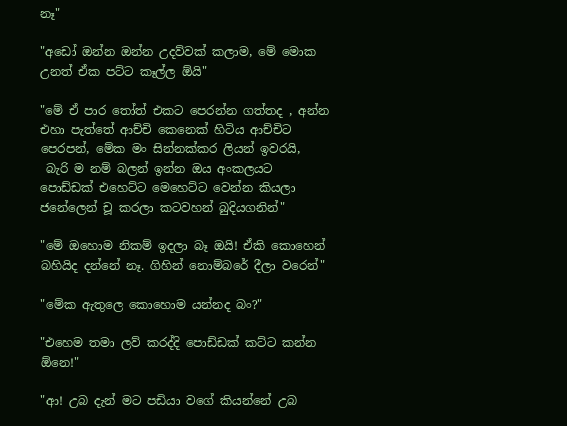නෑ"

"අඩෝ ඔන්න ඔන්න උදව්වක් කලාම, මේ මොක උනත් ඒක පට්ට කෑල්ල ඕයි"

"මේ ඒ පාර තෝත් එකට පෙරන්න ගත්තද , අන්න එහා පැත්තේ ආච්චි කෙනෙක් හිටිය ආච්චිට පෙරපන්, මේක මං සින්නක්කර ලියන් ඉවරයි,
 බැරි ම නම් බලන් ඉන්න ඔය අංකලයට පොඩ්ඩක් එහෙට්ට මෙහෙට්ට වෙන්න කියලා ජනේලෙන් චූ කරලා කටවහන් බුදියගනින්"

"මේ ඔහොම නිකම් ඉදලා බෑ ඔයි! ඒකි කොහෙන් බහියිද දන්නේ නෑ. ගිහින් නොම්බරේ දීලා වරෙන්"

"මේක ඇතුලෙ කොහොම යන්නද බං?"

"එහෙම තමා ලව් කරද්දි පොඩ්ඩක් කට්ට කන්න ඕනෙ!"

"ආ! උබ දැන් මට පඩියා වගේ කියන්නේ උබ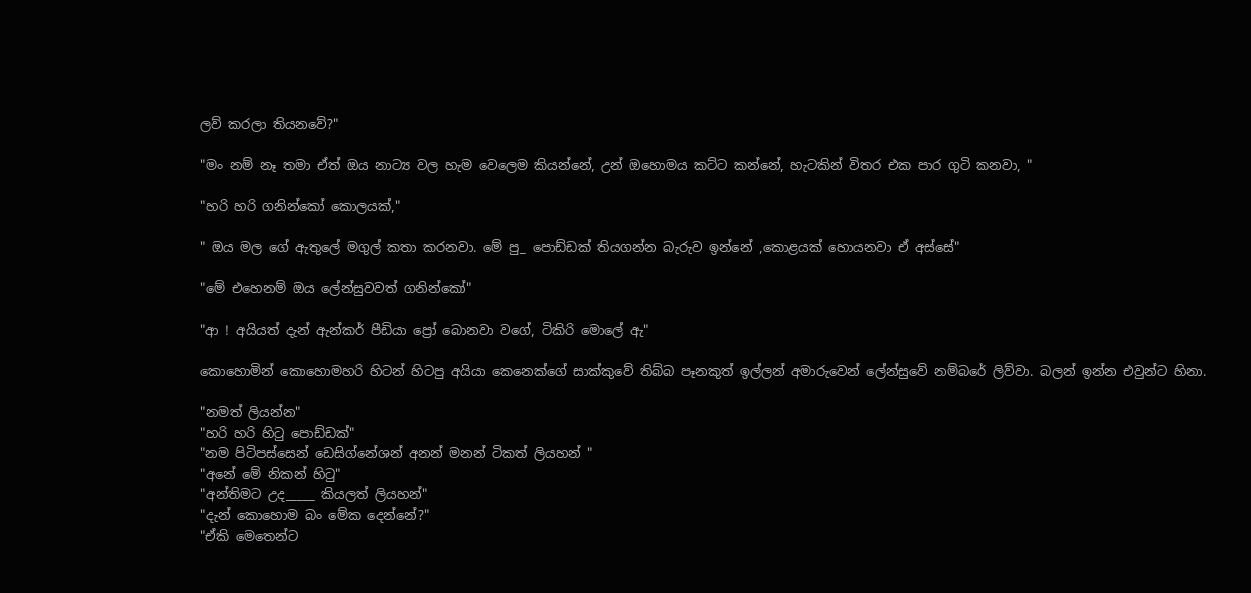ලව් කරලා තියනවේ?"

"මං නම් නෑ තමා ඒත් ඔය නාට්‍ය වල හැම වෙලෙම කියන්නේ, උන් ඔහොමය කට්ට කන්නේ, හැටකින් විතර එක පාර ගුටි කනවා, "

"හරි හරි ගනින්කෝ කොලයක්,"

" ඔය මල ගේ ඇතුලේ මගුල් කතා කරනවා. මේ පු_ පොඩ්ඩක් තියගන්න බැරුව ඉන්නේ ,කොළයක් හොයනවා ඒ අස්සේ"

"මේ එහෙනම් ඔය ලේන්සුවවත් ගනින්කෝ"

"ආ ! අයියත් දැන් ඇන්කර් පීඩියා ප්‍රෝ බොනවා වගේ, ටිකිරි මොලේ ඇ"

කොහොමින් කොහොමහරි හිටන් හිටපු අයියා කෙනෙක්ගේ සාක්කුවේ තිබ්බ පෑනකුත් ඉල්ලන් අමාරුවෙන් ලේන්සුවේ නම්බරේ ලිව්වා. බලන් ඉන්න එවුන්ට හිනා.

"නමත් ලියන්න"
"හරි හරි හිටු පොඩ්ඩක්"
"නම පිටිපස්සෙන් ඩෙසිග්නේශන් අනන් මනන් ටිකත් ලියහන් "
"අනේ මේ නිකන් හිටු"
"අන්තිමට උද_____ කියලත් ලියහන්"
"දැන් කොහොම බං මේක දෙන්නේ?"
"ඒකි මෙතෙන්ට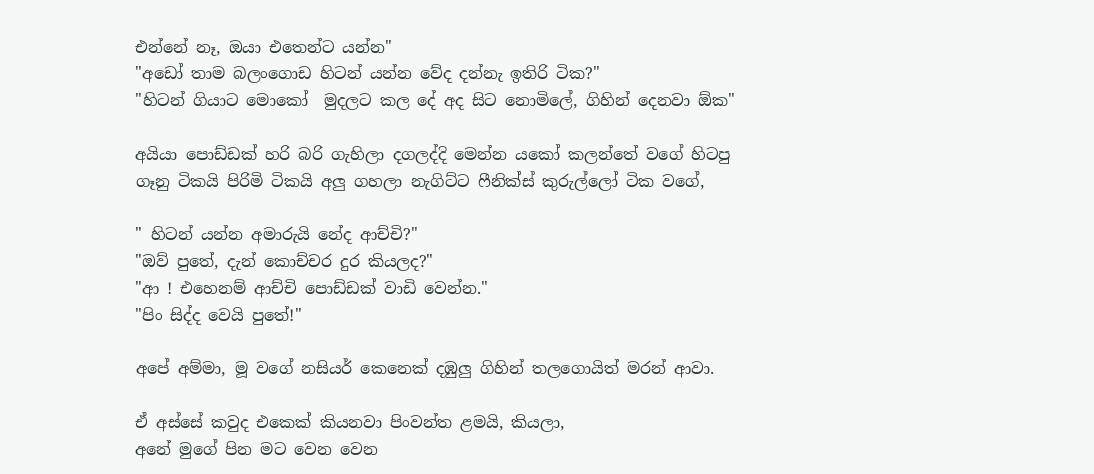එන්නේ නෑ, ඔයා එතෙන්ට යන්න"
"අඩෝ තාම බලංගොඩ හිටන් යන්න වේද දන්නැ ඉතිරි ටික?"
"හිටන් ගියාට මොකෝ  මුදලට කල දේ අද සිට නොමිලේ, ගිහින් දෙනවා ඕක"

අයියා පොඩ්ඩක් හරි බරි ගැහිලා දගලද්දි මෙන්න යකෝ කලන්තේ වගේ හිටපු ගෑනු ටිකයි පිරිමි ටිකයි අලු ගහලා නැගිට්ට ෆීනික්ස් කුරුල්ලෝ ටික වගේ,

" හිටන් යන්න අමාරුයි නේද ආච්චි?"
"ඔව් පුතේ, දැන් කොච්චර දුර කියලද?"
"ආ ! එහෙනම් ආච්චි පොඩ්ඩක් වාඩි වෙන්න."
"පිං සිද්ද වෙයි පුතේ!"

අපේ අම්මා, මූ වගේ නසියර් කෙනෙක් දඹුලු ගිහින් තලගොයිත් මරන් ආවා.

ඒ අස්සේ කවුද එකෙක් කියනවා පිංවන්ත ළමයි, කියලා,
අනේ මුගේ පින මට වෙන වෙන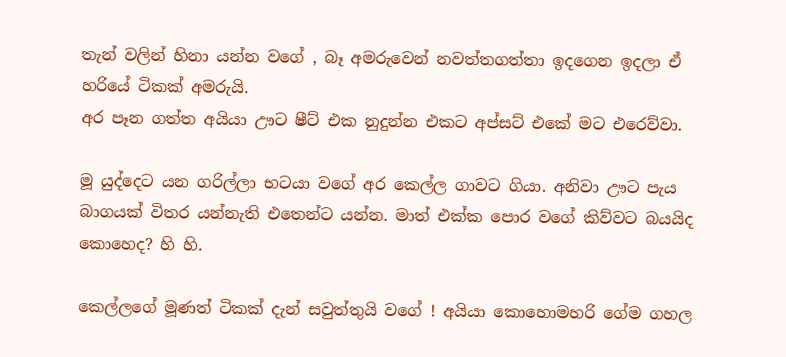තැන් වලින් හිනා යන්න වගේ , බෑ අමරුවෙන් නවත්තගත්තා ඉදගෙන ඉදලා ඒ හරියේ ටිකක් අමරුයි.
අර පෑන ගත්ත අයියා ඌට ෂීට් එක නුදුන්න එකට අප්සට් එකේ මට එරෙව්වා.

මූ යුද්දෙට යන ගරිල්ලා භටයා වගේ අර කෙල්ල ගාවට ගියා. අනිවා ඌට පැය බාගයක් විතර යන්නැති එතෙන්ට යන්න. මාත් එක්ක පොර වගේ කිව්වට බයයිද කොහෙද? හි හි.

කෙල්ලගේ මූණත් ටිකක් දැන් සවුත්තුයි වගේ ! අයියා කොහොමහරි ගේම ගහල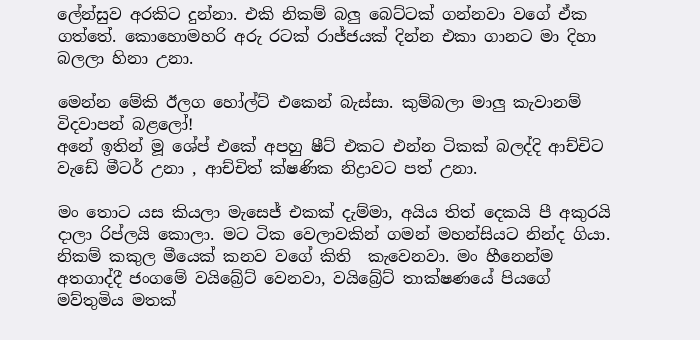ලේන්සුව අරකිට දුන්නා. එකි නිකම් බලු බෙට්ටක් ගන්නවා වගේ ඒක ගත්තේ. කොහොමහරි අරු රටක් රාජ්ජයක් දින්න එකා ගානට මා දිහා බලලා හිනා උනා.

මෙන්න මේකි ඊලග හෝල්ට් එකෙන් බැස්සා. කුම්බලා මාලු කැවානම් විදවාපන් බළලෝ!
අනේ ඉතින් මූ ශේප් එකේ අපහු ෂීට් එකට එන්න ටිකක් බලද්දි ආච්චිට වැඩේ මීටර් උනා , ආච්චිත් ක්ෂණික නිද්‍රාවට පත් උනා.

මං තොට යස කියලා මැසෙජ් එකක් දැම්මා, අයිය තිත් දෙකයි පී අකුරයි දාලා රිප්ලයි කොලා. මට ටික වෙලාවකින් ගමන් මහන්සියට නින්ද ගියා.
නිකම් කකුල මීයෙක් කනව වගේ කිති  කැවෙනවා. මං හීනෙන්ම අතගාද්දී ජංගමේ වයිබ්‍රේට් වෙනවා, වයිබ්‍රේට් තාක්ෂණයේ පියගේ මව්තුමිය මතක්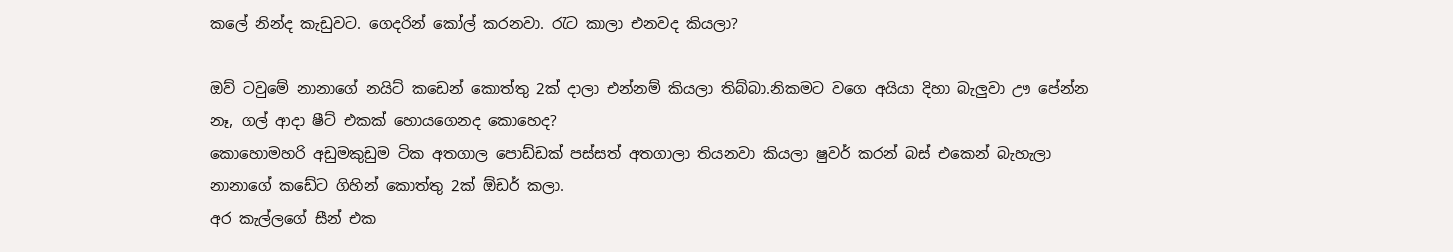කලේ නින්ද කැඩුවට. ගෙදරින් කෝල් කරනවා. රැට කාලා එනවද කියලා?

ඔව් ටවුමේ නානාගේ නයිට් කඩෙන් කොත්තු 2ක් දාලා එන්නම් කියලා තිබ්බා.නිකමට වගෙ අයියා දිහා බැලුවා ඌ පේන්න නෑ, ගල් ආදා ෂීට් එකක් හොයගෙනද කොහෙද?
කොහොමහරි අඩුමකුඩුම ටික අතගාල පොඩ්ඩක් පස්සත් අතගාලා තියනවා කියලා ෂුවර් කරන් බස් එකෙන් බැහැලා නානාගේ කඩේට ගිහින් කොත්තු 2ක් ඕඩර් කලා.
අර කැල්ලගේ සීන් එක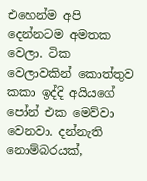එහෙන්ම අපි දෙන්නටම අමතක වෙලා. ටික වෙලාවකින් කොත්තුව කකා ඉද්දි අයියගේ පෝන් එක මෙව්වා වෙනවා. දන්නැති නොම්බරයක්,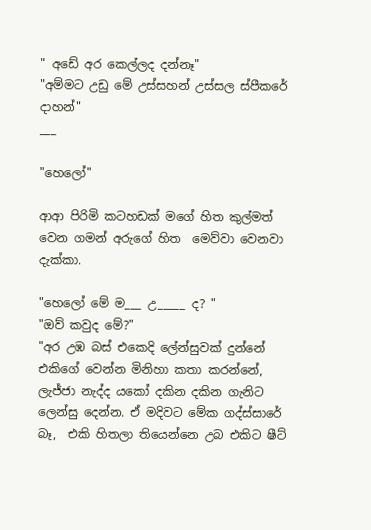" අඩේ අර කෙල්ලද දන්නෑ"
"අම්මට උඩු මේ උස්සහන් උස්සල ස්පීකරේ දාහන්"
___

"හෙලෝ"

ආආ පිරිමි කටහඩක් මගේ හිත කුල්මත් වෙන ගමන් අරුගේ හිත  මෙව්වා වෙනවා දැක්කා.

"හෙලෝ මේ ම___ උ_____ ද? "
"ඔව් කවුද මේ?"
"අර උඹ බස් එකෙදි ලේන්සුවක් දුන්නේ එකිගේ වෙන්න මිනිහා කතා කරන්නේ, ලැජ්ජා නැද්ද යකෝ දකින දකින ගැනිට ලෙන්සු දෙන්න. ඒ මදිවට මේක ගද්ස්සාරේ බෑ,  එකි හිතලා තියෙන්නෙ උබ එකිට ෂීට්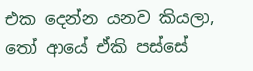එක දෙන්න යනව කියලා, තෝ ආයේ ඒකි පස්සේ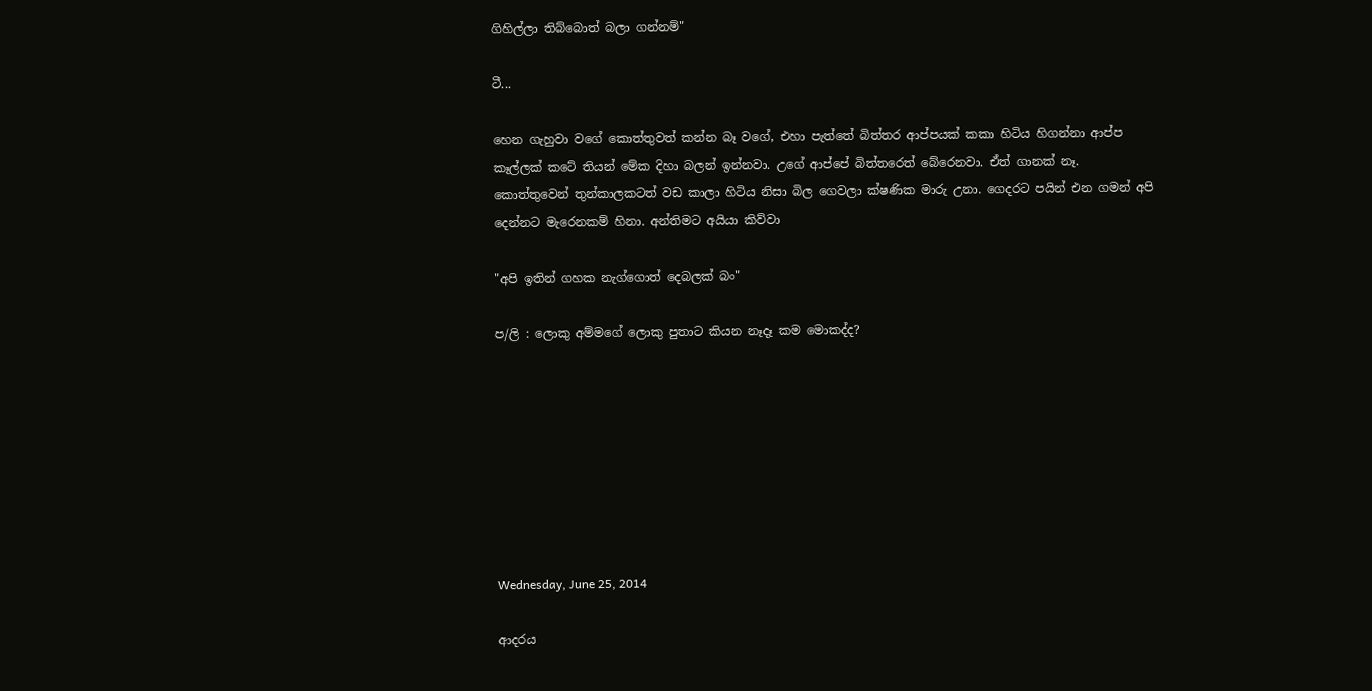ගිහිල්ලා තිබ්බොත් බලා ගන්නම්"

ටී...

හෙන ගැහුවා වගේ කොත්තුවත් කන්න බෑ වගේ, එහා පැත්තේ බිත්තර ආප්පයක් කකා හිටිය හිගන්නා ආප්ප කෑල්ලක් කටේ තියන් මේක දිහා බලන් ඉන්නවා. උගේ ආප්පේ බිත්තරෙත් බේරෙනවා. ඒත් ගානක් නෑ.
කොත්තුවෙන් තුන්කාලකටත් වඩ කාලා හිටිය නිසා බිල ගෙවලා ක්ෂණික මාරු උනා. ගෙදරට පයින් එන ගමන් අපි දෙන්නට මැරෙනකම් හිනා. අන්තිමට අයියා කිව්වා

"අපි ඉතින් ගහක නැග්ගොත් දෙබලක් බං"

ප/ලි : ලොකු අම්මගේ ලොකු පුතාට කියන නෑදෑ කම මොකද්ද?








Wednesday, June 25, 2014

ආදරය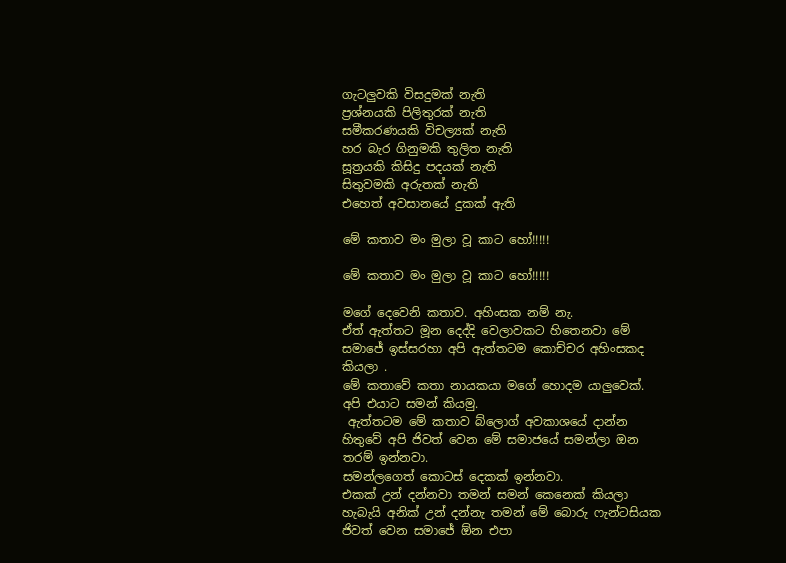ගැටලුවකි විසදුමක් නැති
ප්‍රශ්නයකි පිලිතුරක් නැති
සමීකරණයකි විචල්‍යක් නැති
හර බැර ගිනුමකි තුලිත නැති
සූත්‍රයකි කිසිදු පදයක් නැති
සිතුවමකි අරුතක් නැති
එහෙත් අවසානයේ දුකක් ඇති

මේ කතාව මං මුලා වූ කාට හෝ!!!!!

මේ කතාව මං මුලා වූ කාට හෝ!!!!!

මගේ දෙවෙනි කතාව. අහිංසක නම් නැ.
ඒත් ඇත්තට මූන දෙද්දි වෙලාවකට හිතෙනවා මේ සමාජේ ඉස්සරහා අපි ඇත්තටම කොච්චර අහිංසකද කියලා .
මේ කතාවේ කතා නායකයා මගේ හොදම යාලුවෙක්. අපි එයාට සමන් කියමු.
 ඇත්තටම මේ කතාව බ්ලොග් අවකාශයේ දාන්න හිතුවේ අපි ජිවත් වෙන මේ සමාජයේ සමන්ලා ඔන තරම් ඉන්නවා.
සමන්ලගෙත් කොටස් දෙකක් ඉන්නවා.
එකක් උන් දන්නවා තමන් සමන් කෙනෙක් කියලා
හැබැයි අනික් උන් දන්නැ තමන් මේ බොරු ෆැන්ටසියක ජිවත් වෙන සමාජේ ඕන එපා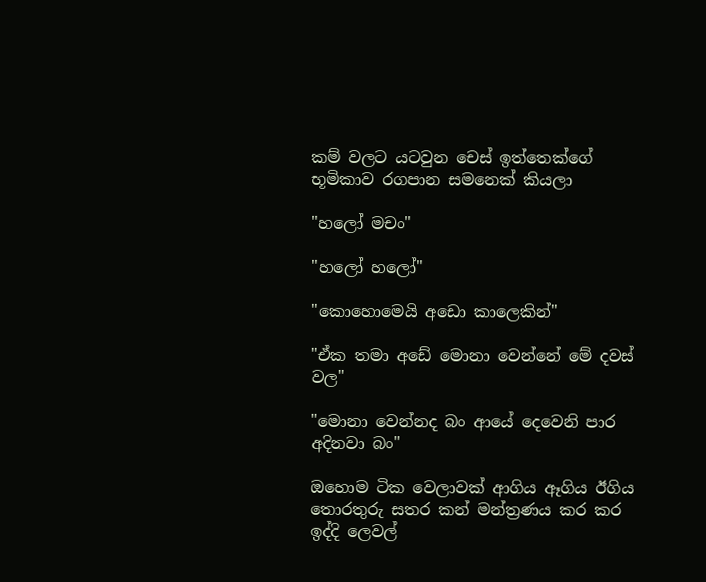කම් වලට යටවුන චෙස් ඉත්තෙක්ගේ භූමිකාව රගපාන සමනෙක් කියලා

"හලෝ මචං"

"හලෝ හලෝ"

"කොහොමෙයි අඩො කාලෙකින්"

"ඒක තමා අඩේ මොනා වෙන්නේ මේ දවස් වල"

"මොනා වෙන්නද බං ආයේ දෙවෙනි පාර අදිනවා බං"

ඔහොම ටික වෙලාවක් ආගිය ඈගිය ඊගිය තොරතුරු සතර කන් මන්ත්‍රණය කර කර ඉද්දි ලෙවල්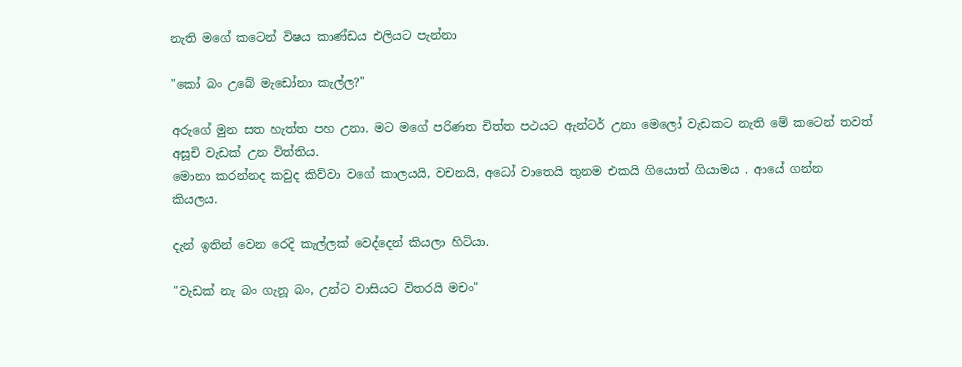නැති මගේ කටෙන් විෂය කාණ්ඩය එලියට පැන්නා

"කෝ බං උබේ මැඩෝනා කැල්ල?"

අරුගේ මුන සත හැත්ත පහ උනා. මට මගේ පරිණත චිත්ත පථයට ඇන්ටර් උනා මෙලෝ වැඩකට නැති මේ කටෙන් තවත් අසූචි වැඩක් උන විත්තිය.
මොනා කරන්නද කවුද කිව්වා වගේ කාලයයි, වචනයි, අධෝ වාතෙයි තුනම එකයි ගියොත් ගියාමය . ආයේ ගන්න කියලය.

දැන් ඉතින් වෙන රෙදි කැල්ලක් වෙද්දෙන් කියලා හිටියා.

"වැඩක් නැ බං ගැනූ බං, උන්ට වාසියට විතරයි මචං"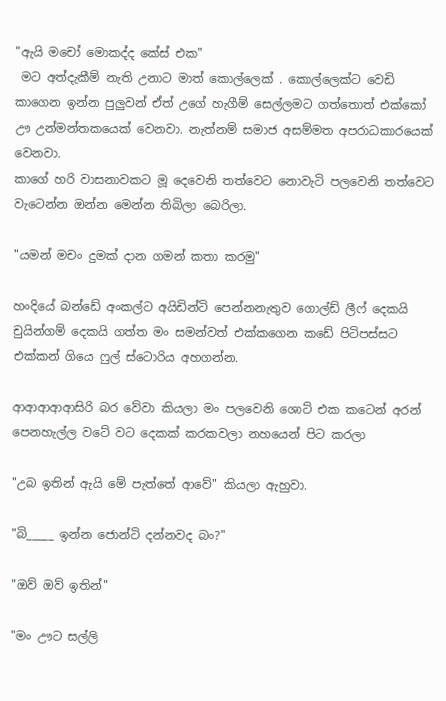"ඇයි මචෝ මොකද්ද කේස් එක"
 මට අත්දැකීම් නැති උනාට මාත් කොල්ලෙක් . කොල්ලෙක්ට වෙඩි කාගෙන ඉන්න පුලුවන් ඒත් උගේ හැගීම් සෙල්ලමට ගත්තොත් එක්කෝ ඌ උන්මන්තකයෙක් වෙනවා. නැත්නම් සමාජ අසම්මත අපරාධකාරයෙක් වෙනවා.
කාගේ හරි වාසනාවකට මූ දෙවෙනි තත්වෙට නොවැටි පලවෙනි තත්වෙට වැටෙන්න ඔන්න මෙන්න තිබිලා බෙරිලා.

"යමන් මචං දුමක් දාන ගමන් කතා කරමු"

හංදියේ බන්ඩේ අංකල්ට අයිඩින්ටි පෙන්නනැතුව ගොල්ඩ් ලීෆ් දෙකයි චුයින්ගම් දෙකයි ගත්ත මං සමන්වත් එක්කගෙන කඩේ පිටිපස්සට එක්කන් ගියෙ ෆුල් ස්ටොරිය අහගන්න.

ආආආආආසිරි බර වේවා කියලා මං පලවෙනි ශොට් එක කටෙන් අරන් පෙනහැල්ල වටේ වට දෙකක් කරකවලා නහයෙන් පිට කරලා

"උබ ඉතින් ඇයි මේ පැත්තේ ආවේ" කියලා ඇහුවා.

"බි_____ ඉන්න ජොන්ටි දන්නවද බං?"

"ඔව් ඔව් ඉතින්"

"මං ඌට සල්ලි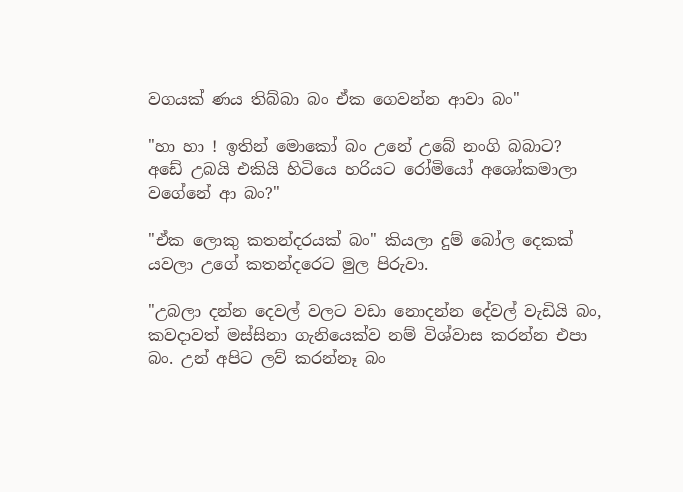වගයක් ණය තිබ්බා බං ඒක ගෙවන්න ආවා බං"

"හා හා ! ඉතින් මොකෝ බං උනේ උබේ නංගි බබාට? අඩේ උබයි එකියි හිටියෙ හරියට රෝමියෝ අශෝකමාලා වගේනේ ආ බං?"

"ඒක ලොකු කතන්දරයක් බං" කියලා දුම් බෝල දෙකක් යවලා උගේ කතන්දරෙට මුල පිරුවා.

"උබලා දන්න දෙවල් වලට වඩා නොදන්න දේවල් වැඩියි බං, කවදාවත් මස්සිනා ගැනියෙක්ව නම් විශ්වාස කරන්න එපා බං. උන් අපිට ලව් කරන්නෑ බං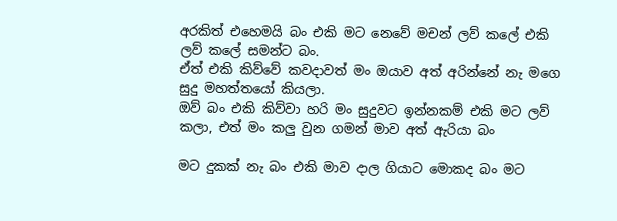අරකිත් එහෙමයි බං එකි මට නෙවේ මචන් ලව් කලේ එකි ලව් කලේ සමන්ට බං.
ඒත් එකි කිව්වේ කවදාවත් මං ඔයාව අත් අරින්නේ නැ මගෙ සුදු මහත්තයෝ කියලා.
ඔව් බං එකි කිව්වා හරි මං සුදුවට ඉන්නකම් එකි මට ලව් කලා, එත් මං කලු වුන ගමන් මාව අත් ඇරියා බං

මට දුකක් නැ බං එකි මාව දාල ගියාට මොකද බං මට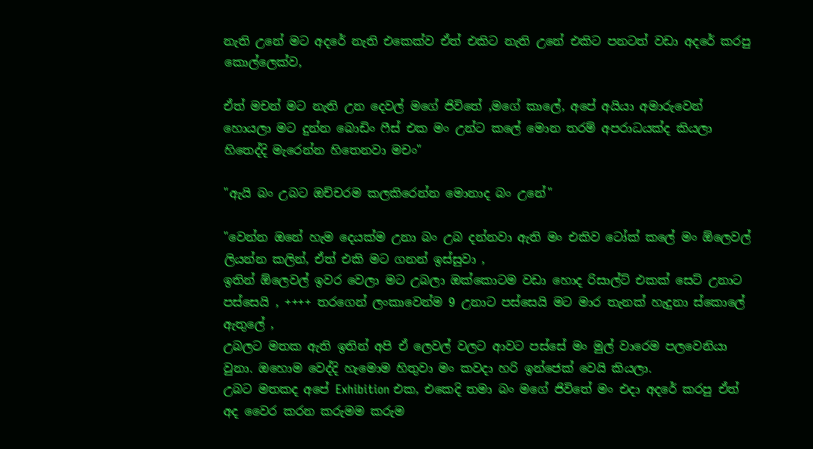නැති උනේ මට අදරේ නැති එකෙක්ව ඒත් එකිට නැති උනේ එකිට පනටත් වඩා අදරේ කරපු කොල්ලෙක්ව,

ඒත් මචන් මට නැති උන දෙවල් මගේ ජිවිතේ ,මගේ කාලේ, අපේ අයියා අමාරුවෙන් හොයලා මට දුන්න බොඩිං ෆීස් එක මං උන්ට කලේ මොන තරම් අපරාධයක්ද කියලා හිතෙද්දි මැරෙන්න හිතෙනවා මචං"

"ඇයි බං උබට ඔච්චරම කලකිරෙන්න මොනාද බං උනේ"

"වෙන්න ඔනේ හැම දෙයක්ම උනා බං උබ දන්නවා ඇති මං එකිව ටෝක් කලේ මං ඕලෙවල් ලියන්න කලින්, ඒත් එකි මට ගනන් ඉස්සුවා ,
ඉතින් ඕලෙවල් ඉවර වෙලා මට උබලා ඔක්කොටම වඩා හොද රිසාල්ට් එකක් සෙට් උනාට පස්සෙයි , ++++ තරගෙන් ලංකාවෙන්ම 9 උනාට පස්සෙයි මට මාර තැනක් හැදුනා ස්කොලේ ඇතුලේ ,
උබලට මතක ඇති ඉතින් අපි ඒ ලෙවල් වලට ආවට පස්සේ මං මුල් වාරෙම පලවෙනියා වුනා. ඔහොම වෙද්දි හැමොම හිතුවා මං කවදා හරි ඉන්ජෙක් වෙයි කියලා.
උබට මතකද අපේ Exhibition එක, එකෙදි තමා බං මගේ ජිවිතේ මං එදා අදරේ කරපු ඒත් අද වෛර කරන කරුමම කරුම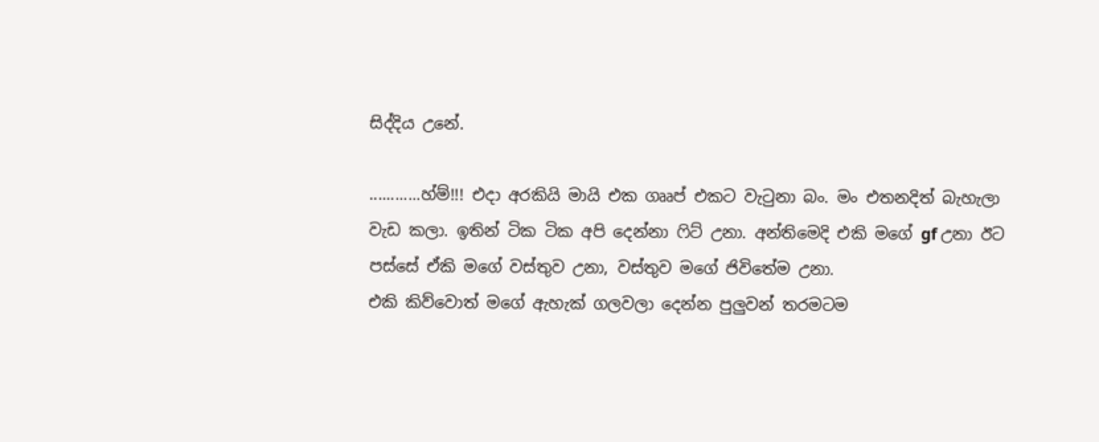සිද්දිය උනේ.

............හ්ම්!!! එදා අරකියි මායි එක ගෲප් එකට වැටුනා බං. මං එතනදිත් බැහැලා වැඩ කලා. ඉතින් ටික ටික අපි දෙන්නා ෆිට් උනා. අන්තිමෙදි එකි මගේ gf උනා ඊට පස්සේ ඒකි මගේ වස්තුව උනා, වස්තුව මගේ ජිවිතේම උනා.
එකි කිව්වොත් මගේ ඇහැක් ගලවලා දෙන්න පුලුවන් තරමටම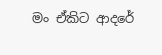මං ඒකිට ආදරේ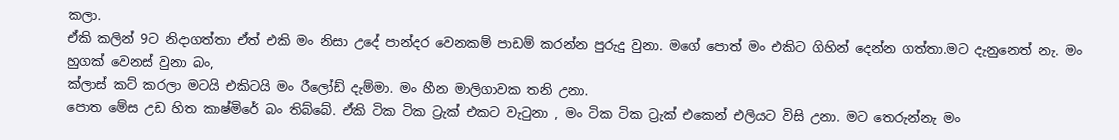කලා.
ඒකි කලින් 9ට නිදාගත්තා ඒත් එකි මං නිසා උදේ පාන්දර වෙනකම් පාඩම් කරන්න පුරුදු වුනා. මගේ පොත් මං එකිට ගිහින් දෙන්න ගත්තා.මට දැනුනෙත් නැ. මං හුගක් වෙනස් වුනා බං,
ක්ලාස් කට් කරලා මටයි එකිටයි මං රීලෝඩ් දැම්මා. මං හීන මාලිගාවක තනි උනා.
පොත මේස උඩ හිත කාෂ්මිරේ බං තිබ්බේ. ඒකි ටික ටික ට්‍රැක් එකට වැටුනා , මං ටික ටික ට්‍රැක් එකෙන් එලියට විසි උනා. මට තෙරුන්නැ මං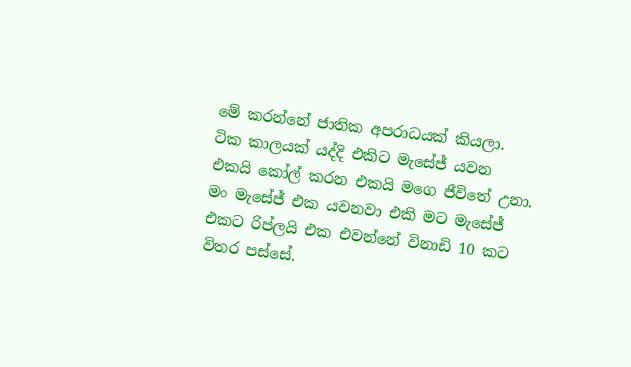මේ කරන්නේ ජාතික අපරාධයක් කියලා.
ටික කාලයක් යද්දි එකිට මැසේජ් යවන එකයි කෝල් කරන එකයි මගෙ ජීවිතේ උනා.
මං මැසේජ් එක යවනවා එකි මට මැසේජ් එකට රිප්ලයි එක එවන්නේ විනාඩි 10 කට විතර පස්සේ.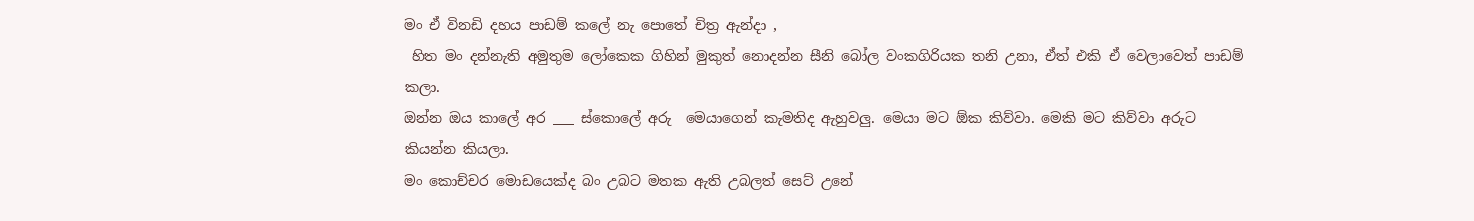මං ඒ විනඩි දහය පාඩම් කලේ නැ පොතේ චිත්‍ර ඇන්දා ,
 හිත මං දන්නැති අමුතුම ලෝකෙක ගිහින් මුකුත් නොදන්න සීනි බෝල වංකගිරියක තනි උනා, ඒත් එකි ඒ වෙලාවෙත් පාඩම් කලා.
ඔන්න ඔය කාලේ අර ___ ස්කොලේ අරු  මෙයාගෙන් කැමතිද ඇහුවලු. මෙයා මට ඕක කිව්වා. මෙකි මට කිව්වා අරුට කියන්න කියලා.
මං කොච්චර මොඩයෙක්ද බං උබට මතක ඇති උබලත් සෙට් උනේ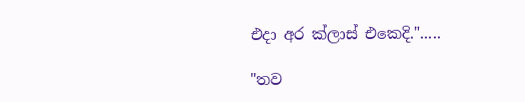එදා අර ක්ලාස් එකෙදි.".....

"තව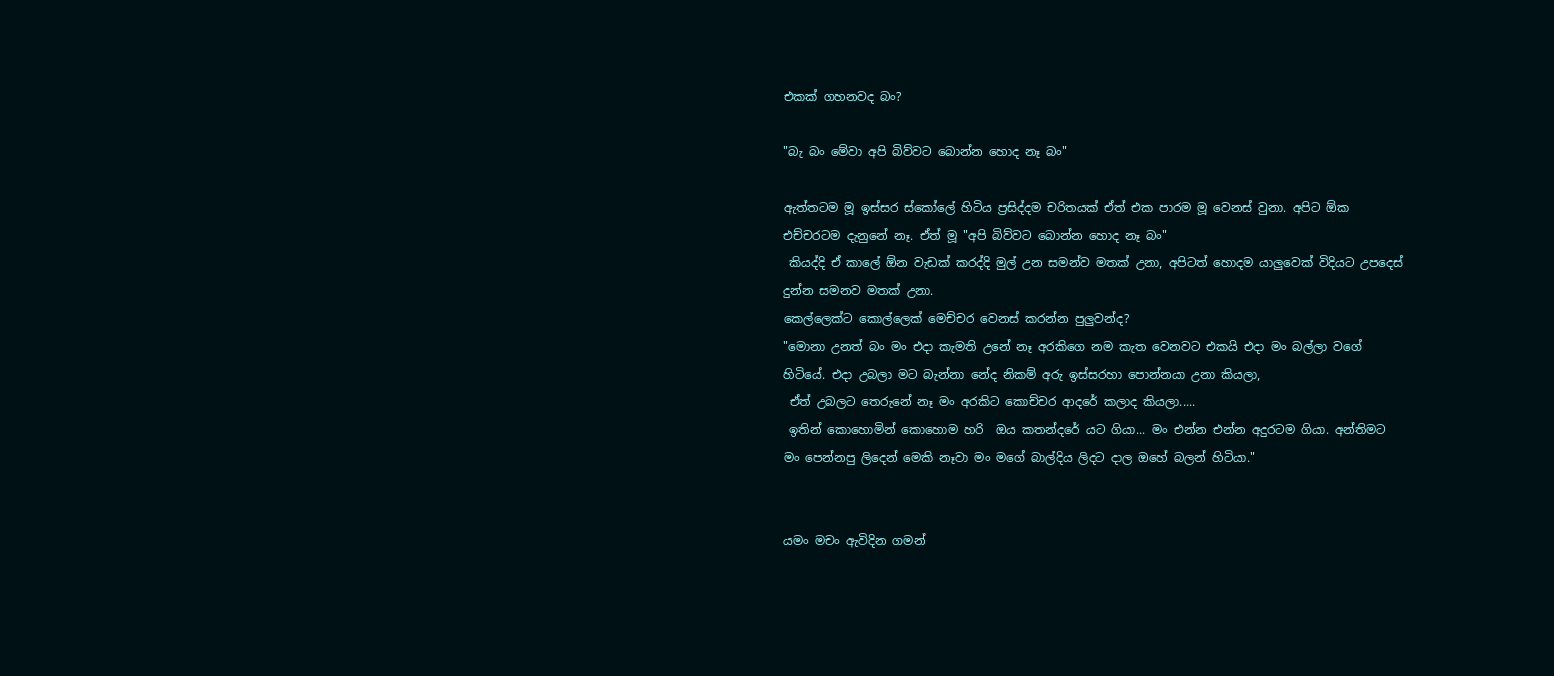එකක් ගහනවද බං?

"බැ බං මේවා අපි බිව්වට බොන්න හොද නෑ බං"

ඇත්තටම මූ ඉස්සර ස්කෝලේ හිටිය ප්‍රසිද්දම චරිතයක් ඒත් එක පාරම මූ වෙනස් වුනා. අපිට ඕක එච්චරටම දැනුනේ නෑ. ඒත් මූ "අපි බිව්වට බොන්න හොද නෑ බං"
 කියද්දි ඒ කාලේ ඕන වැඩක් කරද්දි මුල් උන සමන්ව මතක් උනා, අපිටත් හොදම යාලුවෙක් විදියට උපදෙස් දුන්න සමනව මතක් උනා.
කෙල්ලෙක්ට කොල්ලෙක් මෙච්චර වෙනස් කරන්න පුලුවන්ද?
"මොනා උනත් බං මං එදා කැමති උනේ නෑ අරකිගෙ නම කැත වෙනවට එකයි එදා මං බල්ලා වගේ හිටියේ. එදා උබලා මට බැන්නා නේද නිකම් අරු ඉස්සරහා පොන්නයා උනා කියලා,
 ඒත් උබලට තෙරුනේ නෑ මං අරකිට කොච්චර ආදරේ කලාද කියලා.....
 ඉතින් කොහොමින් කොහොම හරි  ඔය කතන්දරේ යට ගියා... මං එන්න එන්න අදුරටම ගියා. අන්තිමට මං පෙන්නපු ලිදෙන් මෙකි නෑවා මං මගේ බාල්දිය ලිදට දාල ඔහේ බලන් හිටියා."


යමං මචං ඇවිදින ගමන්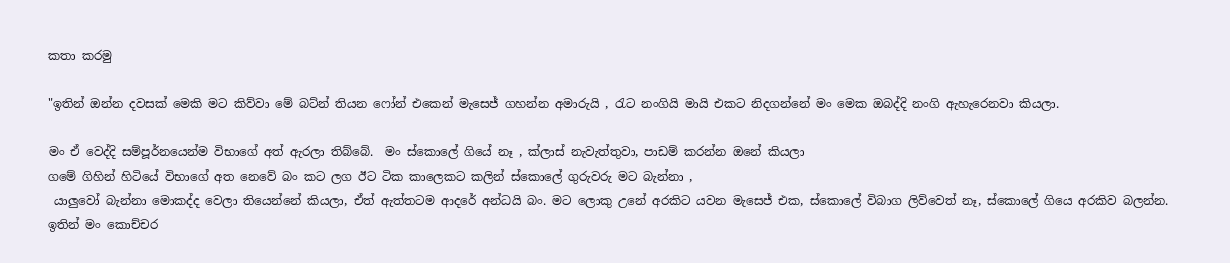කතා කරමු

"ඉතින් ඔන්න දවසක් මෙකි මට කිව්වා මේ බට්න් තියන ෆෝන් එකෙන් මැසෙජ් ගහන්න අමාරුයි , රැට නංගියි මායි එකට නිදගන්නේ මං මෙක ඔබද්දි නංගි ඇහැරෙනවා කියලා.

මං ඒ වෙද්දි සම්පූර්නයෙන්ම විභාගේ අත් ඇරලා තිබ්බේ.  මං ස්කොලේ ගියේ නෑ , ක්ලාස් නැවැත්තුවා, පාඩම් කරන්න ඔනේ කියලා
ගමේ ගිහින් හිටියේ විභාගේ අත නෙවේ බං කට ලග ඊට ටික කාලෙකට කලින් ස්කොලේ ගුරුවරු මට බැන්නා ,
 යාලුවෝ බැන්නා මොකද්ද වෙලා තියෙන්නේ කියලා, ඒත් ඇත්තටම ආදරේ අන්ධයි බං. මට ලොකු උනේ අරකිට යවන මැසෙජ් එක, ස්කොලේ විබාග ලිව්වෙත් නෑ, ස්කොලේ ගියෙ අරකිව බලන්න.
ඉතින් මං කොච්චර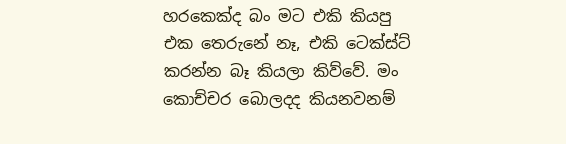හරකෙක්ද බං මට එකි කියපු එක තෙරුනේ නෑ, එකි ටෙක්ස්ට් කරන්න බෑ කියලා කිව්වේ. මං කොච්චර බොලදද කියනවනම්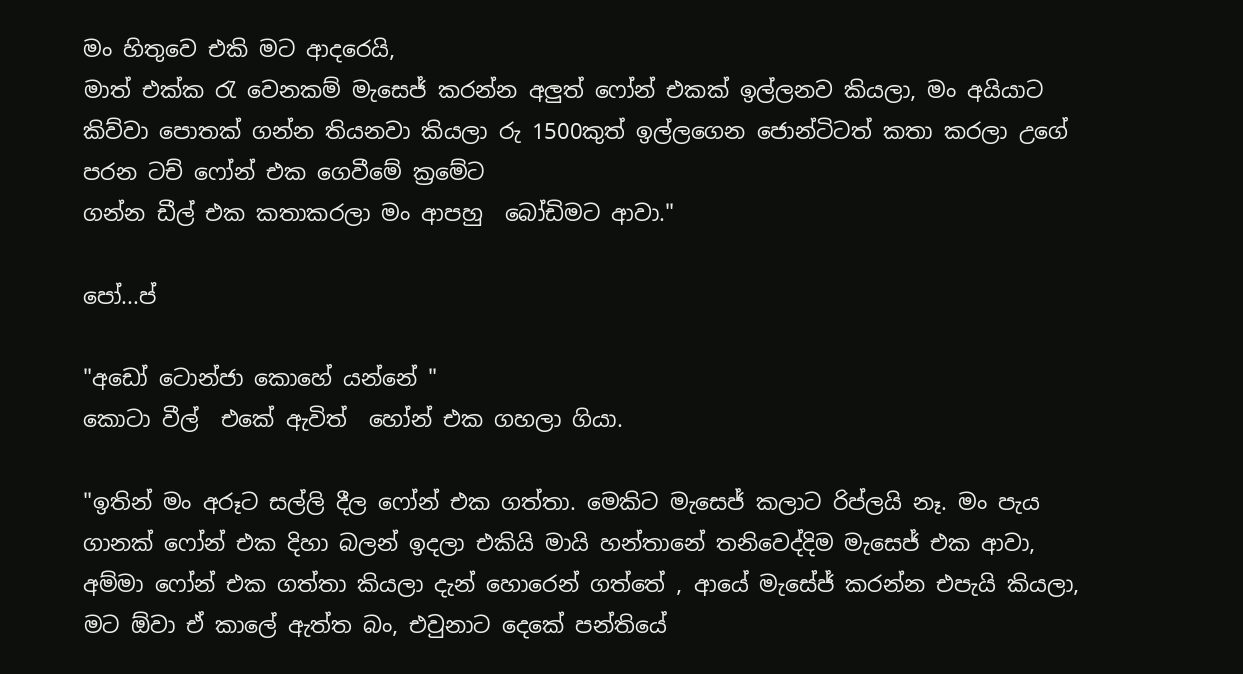මං හිතුවෙ එකි මට ආදරෙයි,
මාත් එක්ක රැ වෙනකම් මැසෙජ් කරන්න අලුත් ෆෝන් එකක් ඉල්ලනව කියලා, මං අයියාට කිව්වා පොතක් ගන්න තියනවා කියලා රු 1500කුත් ඉල්ලගෙන ජොන්ටිටත් කතා කරලා උගේ පරන ටච් ෆෝන් එක ගෙවීමේ ක්‍රමේට
ගන්න ඩීල් එක කතාකරලා මං ආපහු  බෝඩිමට ආවා."

පෝ...ප්

"අඩෝ ටොන්ජා කොහේ යන්නේ "
කොටා වීල්  එකේ ඇවිත්  හෝන් එක ගහලා ගියා.

"ඉතින් මං අරූට සල්ලි දීල ෆෝන් එක ගත්තා. මෙකිට මැසෙජ් කලාට රිප්ලයි නෑ. මං පැය ගානක් ෆෝන් එක දිහා බලන් ඉදලා එකියි මායි හන්තානේ තනිවෙද්දිම මැසෙජ් එක ආවා,
අම්මා ෆෝන් එක ගත්තා කියලා දැන් හොරෙන් ගත්තේ , ආයේ මැසේජ් කරන්න එපැයි කියලා, මට ඕවා ඒ කාලේ ඇත්ත බං, එවුනාට දෙකේ පන්තියේ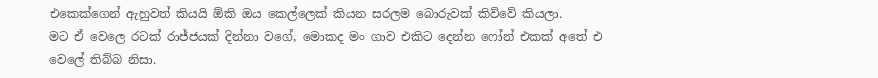එකෙක්ගෙන් ඇහුවත් කියයි ඕකි ඔය කෙල්ලෙක් කියන සරලම බොරුවක් කිව්වේ කියලා.
මට ඒ වෙලෙ රටක් රාජ්ජයක් දින්නා වගේ, මොකද මං ගාව එකිට දෙන්න ෆෝන් එකක් අතේ එ වෙලේ තිබ්බ නිසා.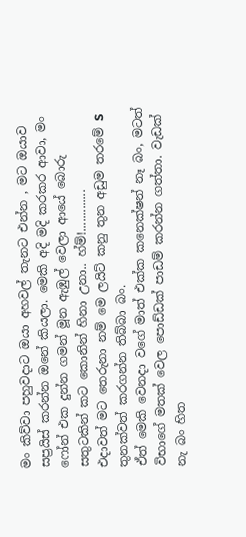මං කිව්වා පහුවදාට ඔයා අහවල් තැනට එන්න , මට ඔයාව සප්‍රයිස් කරන්න ඔනේ කියලා. මෙකි අදි මදි කරකර ආවා, මං ෆෝන් එක දුන්න ගමන් මූන ඇඹුල් වෙලා ආයේ බොරු සතුටකින් කට කොනින් හිනා උනා.. හ්ම්!.............
එදාවත් මට තෙරුනා නම් මෙ ලයිට් කනු තුන අඩුම තරමේ S තුනක්වත් කරගන්න තිබ්බා බං.
ඒත් මෙකි වෙනදා වගේ මාත් එක්ක කනෙක්ෂන් නෑ බං, මටත් විභාගේ මතක් වෙල පොඩ්ඩක් පාඩම් කරන්න ගත්තා. වැඩක් නැ බං හිත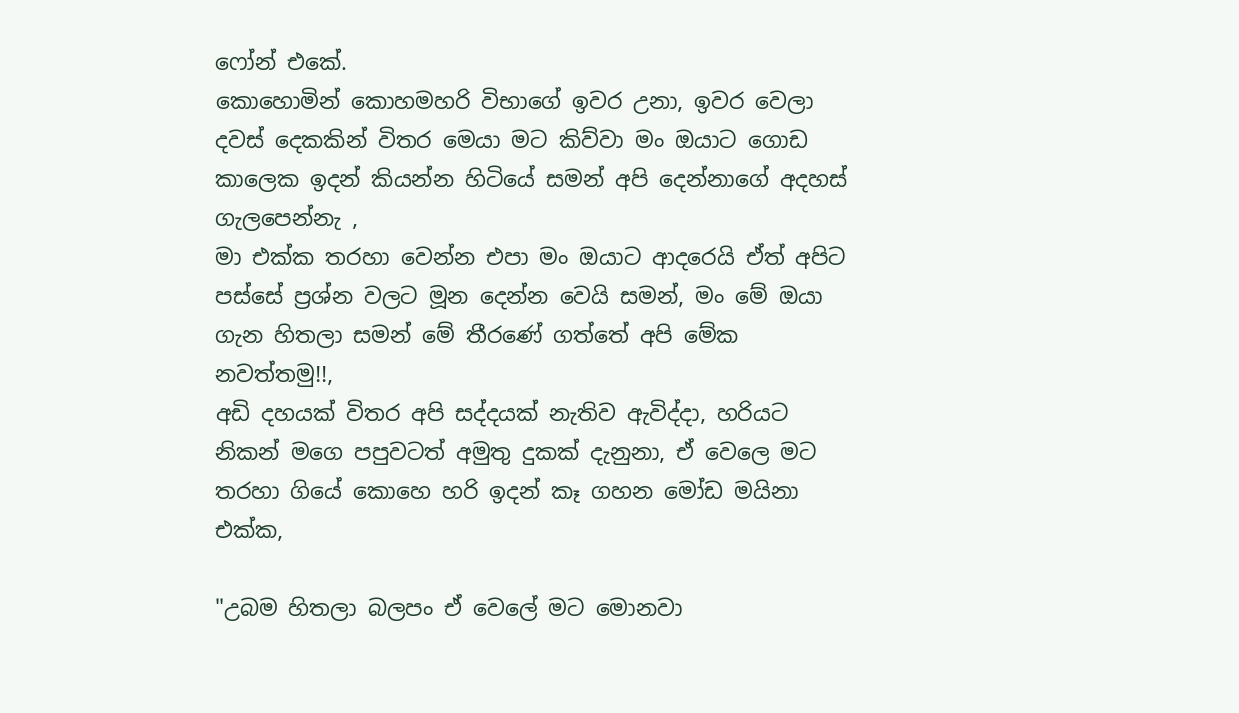ෆෝන් එකේ.
කොහොමින් කොහමහරි විභාගේ ඉවර උනා, ඉවර වෙලා දවස් දෙකකින් විතර මෙයා මට කිව්වා මං ඔයාට ගොඩ කාලෙක ඉදන් කියන්න හිටියේ සමන් අපි දෙන්නාගේ අදහස් ගැලපෙන්නැ ,
මා එක්ක තරහා වෙන්න එපා මං ඔයාට ආදරෙයි ඒත් අපිට පස්සේ ප්‍රශ්න වලට මූන දෙන්න වෙයි සමන්, මං මේ ඔයා ගැන හිතලා සමන් මේ තීරණේ ගත්තේ අපි මේක නවත්තමු!!,
අඩි දහයක් විතර අපි සද්දයක් නැතිව ඇවිද්දා, හරියට නිකන් මගෙ පපුවටත් අමුතු දුකක් දැනුනා, ඒ වෙලෙ මට තරහා ගියේ කොහෙ හරි ඉදන් කෑ ගහන මෝඩ මයිනා එක්ක,

"උබම හිතලා බලපං ඒ වෙලේ මට මොනවා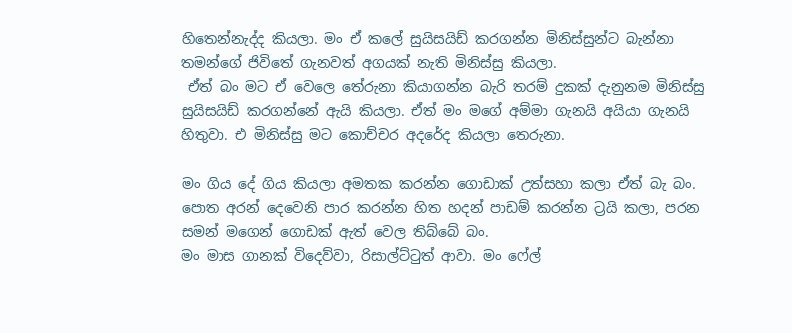හිතෙන්නැද්ද කියලා. මං ඒ කලේ සුයිසයිඩ් කරගන්න මිනිස්සුන්ට බැන්නා තමන්ගේ ජිවිතේ ගැනවත් අගයක් නැති මිනිස්සු කියලා.
 ඒත් බං මට ඒ වෙලෙ තේරුනා කියාගන්න බැරි තරම් දුකක් දැනුනම මිනිස්සු සුයිසයිඩ් කරගන්නේ ඇයි කියලා. ඒත් මං මගේ අම්මා ගැනයි අයියා ගැනයි හිතුවා. එ මිනිස්සු මට කොච්චර අදරේද කියලා තෙරුනා.

මං ගිය දේ ගිය කියලා අමතක කරන්න ගොඩාක් උත්සහා කලා ඒත් බැ බං. පොත අරන් දෙවෙනි පාර කරන්න හිත හදන් පාඩම් කරන්න ට්‍රයි කලා, පරන සමන් මගෙන් ගොඩක් ඇත් වෙල තිබ්බේ බං.
මං මාස ගානක් විදෙව්වා, රිසාල්ට්ටුත් ආවා. මං ෆේල්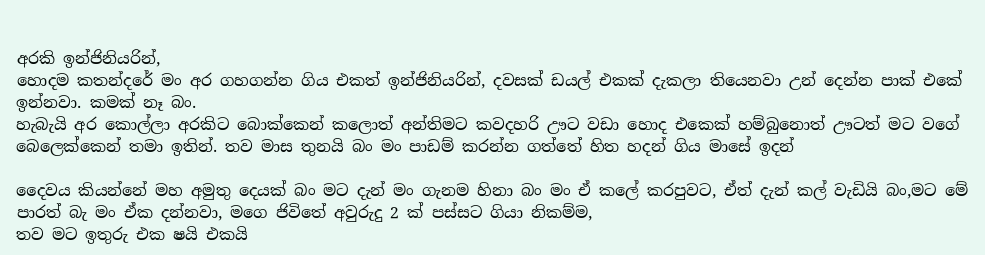අරකි ඉන්ජිනියරින්,
හොදම කතන්දරේ මං අර ගහගන්න ගිය එකත් ඉන්ජිනියරින්, දවසක් ඩයල් එකක් දැකලා තියෙනවා උන් දෙන්න පාක් එකේ ඉන්නවා. කමක් නෑ බං.
හැබැයි අර කොල්ලා අරකිට බොක්කෙන් කලොත් අන්තිමට කවදහරි ඌට වඩා හොද එකෙක් හම්බුනොත් ඌටත් මට වගේ බෙලෙක්කෙන් තමා ඉතින්. තව මාස තුනයි බං මං පාඩම් කරන්න ගත්තේ හිත හදන් ගිය මාසේ ඉදන්

දෛවය කියන්නේ මහ අමුතු දෙයක් බං මට දැන් මං ගැනම හිනා බං මං ඒ කලේ කරපුවට, ඒත් දැන් කල් වැඩියි බං,මට මේ පාරත් බැ මං ඒක දන්නවා, මගෙ ජිවිතේ අවුරුදු 2 ක් පස්සට ගියා නිකම්ම,
තව මට ඉතුරු එක ෂයි එකයි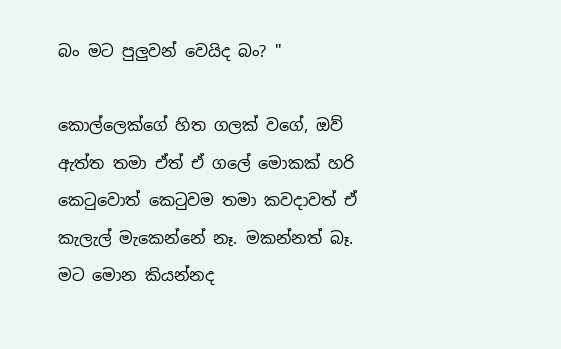බං මට පුලුවන් වෙයිද බං? "

කොල්ලෙක්ගේ හිත ගලක් වගේ, ඔව් ඇත්ත තමා ඒත් ඒ ගලේ මොකක් හරි කෙටුවොත් කෙටුවම තමා කවදාවත් ඒ කැලැල් මැකෙන්නේ නෑ. මකන්නත් බෑ. මට මොන කියන්නද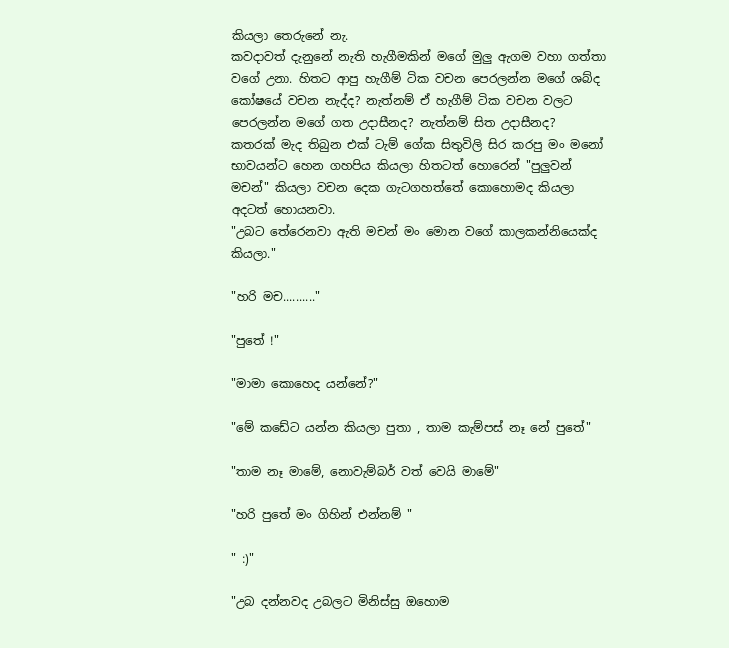කියලා තෙරුනේ නැ.
කවදාවත් දැනුනේ නැති හැගීමකින් මගේ මුලු ඇගම වහා ගත්තා වගේ උනා. හිතට ආපු හැගීම් ටික වචන පෙරලන්න මගේ ශබ්ද කෝෂයේ වචන නැද්ද? නැත්නම් ඒ හැගීම් ටික වචන වලට පෙරලන්න මගේ ගත උදාසීනද? නැත්නම් සිත උදාසීනද?
කතරක් මැද තිබුන එක් ටැම් ගේක සිතුවිලි සිර කරපු මං මනෝ භාවයන්ට හෙන ගහපිය කියලා හිතටත් හොරෙන් "පුලුවන් මචන්" කියලා වචන දෙක ගැටගහත්තේ කොහොමද කියලා අදටත් හොයනවා.
"උබට තේරෙනවා ඇති මචන් මං මොන වගේ කාලකන්නියෙක්ද කියලා."

"හරි මච.........."

"පුතේ !"

"මාමා කොහෙද යන්නේ?"

"මේ කඩේට යන්න කියලා පුතා , තාම කැම්පස් නෑ නේ පුතේ"

"තාම නෑ මාමේ, නොවැම්බර් වත් වෙයි මාමේ"

"හරි පුතේ මං ගිහින් එන්නම් "

" :)"

"උබ දන්නවද උබලට මිනිස්සු ඔහොම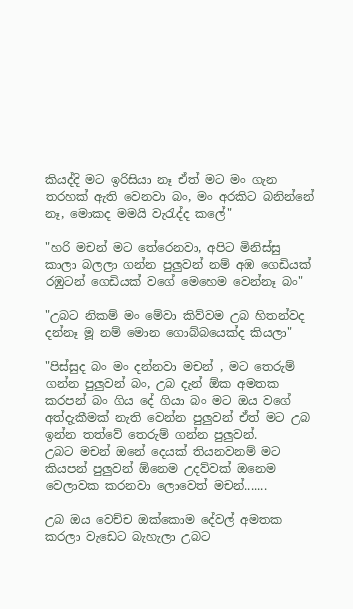කියද්දි මට ඉරිසියා නෑ ඒත් මට මං ගැන තරහක් ඇති වෙනවා බං, මං අරකිට බනින්නේ නෑ, මොකද මමයි වැරැද්ද කලේ"

"හරි මචන් මට තේරෙනවා, අපිට මිනිස්සු කාලා බලලා ගන්න පුලුවන් නම් අඹ ගෙඩියක් රඹුටන් ගෙඩියක් වගේ මෙහෙම වෙන්නෑ බං"

"උබට නිකම් මං මේවා කිව්වම උබ හිතන්වද දන්නෑ මූ නම් මොන ගොබ්බයෙක්ද කියලා"

"පිස්සුද බං මං දන්නවා මචන් , මට තෙරුම් ගන්න පුලුවන් බං, උබ දැන් ඕක අමතක කරපන් බං ගිය දේ ගියා බං මට ඔය වගේ අත්දැකීමක් නැති වෙන්න පුලුවන් ඒත් මට උබ ඉන්න තත්වේ තෙරුම් ගන්න පුලුවන්.
උබට මචන් ඔනේ දෙයක් තියනවනම් මට කියපන් පුලුවන් ඕනෙම උදව්වක් ඔනෙම වෙලාවක කරනවා ලොවෙත් මචන්.......

උබ ඔය වෙච්ච ඔක්කොම දේවල් අමතක කරලා වැඩෙට බැහැලා උබට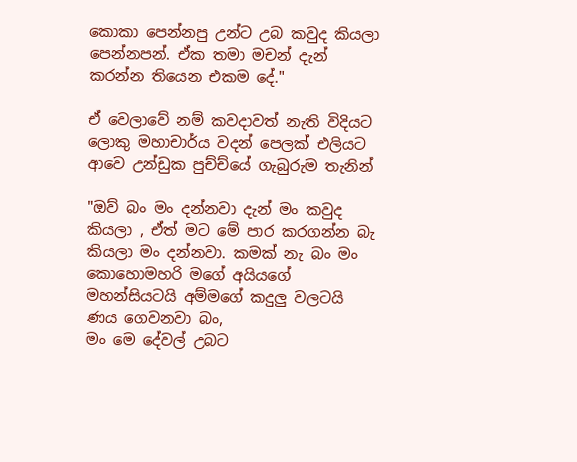කොකා පෙන්නපු උන්ට උබ කවුද කියලා පෙන්නපන්. ඒක තමා මචන් දැන් කරන්න තියෙන එකම දේ."

ඒ වෙලාවේ නම් කවදාවත් නැති විදියට ලොකු මහාචාර්ය වදන් පෙලක් එලියට ආවෙ උන්ඩුක පුච්ච්යේ ගැබුරුම තැනින්

"ඔව් බං මං දන්නවා දැන් මං කවුද කියලා , ඒත් මට මේ පාර කරගන්න බැ කියලා මං දන්නවා. කමක් නැ බං මං කොහොමහරි මගේ අයියගේ මහන්සියටයි අම්මගේ කදුලු වලටයි ණය ගෙවනවා බං,
මං මෙ දේවල් උබට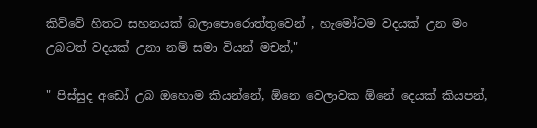කිව්වේ හිතට සහනයක් බලාපොරොත්තුවෙන් , හැමෝටම වදයක් උන මං උබටත් වදයක් උනා නම් සමා වියන් මචන්,"

" පිස්සුද අඩෝ උබ ඔහොම කියන්නේ, ඕනෙ වෙලාවක ඕනේ දෙයක් කියපන්,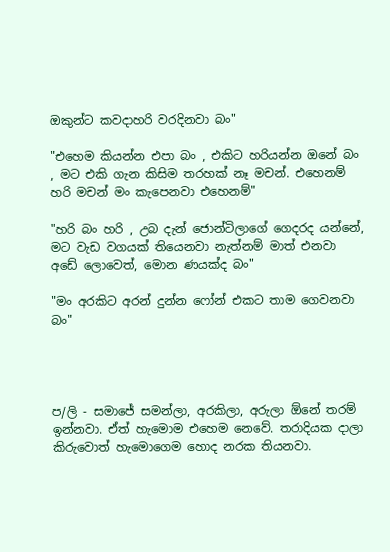ඔකුන්ට කවදාහරි වරදිනවා බං"

"එහෙම කියන්න එපා බං , එකිට හරියන්න ඔනේ බං , මට එකි ගැන කිසිම තරහක් නෑ මචන්. එහෙනම් හරි මචන් මං කැපෙනවා එහෙනම්"

"හරි බං හරි , උබ දැන් ජොන්ටිලාගේ ගෙදරද යන්නේ, මට වැඩ වගයක් තියෙනවා නැත්නම් මාත් එනවා අඩේ ලොවෙත්, මොන ණයක්ද බං"

"මං අරකිට අරන් දුන්න ෆෝන් එකට තාම ගෙවනවා බං"




ප/ලි - සමාජේ සමන්ලා, අරකිලා, අරුලා ඕනේ තරම් ඉන්නවා. ඒත් හැමොම එහෙම නෙවේ. තරාදියක දාලා කිරුවොත් හැමොගෙම හොද නරක තියනවා.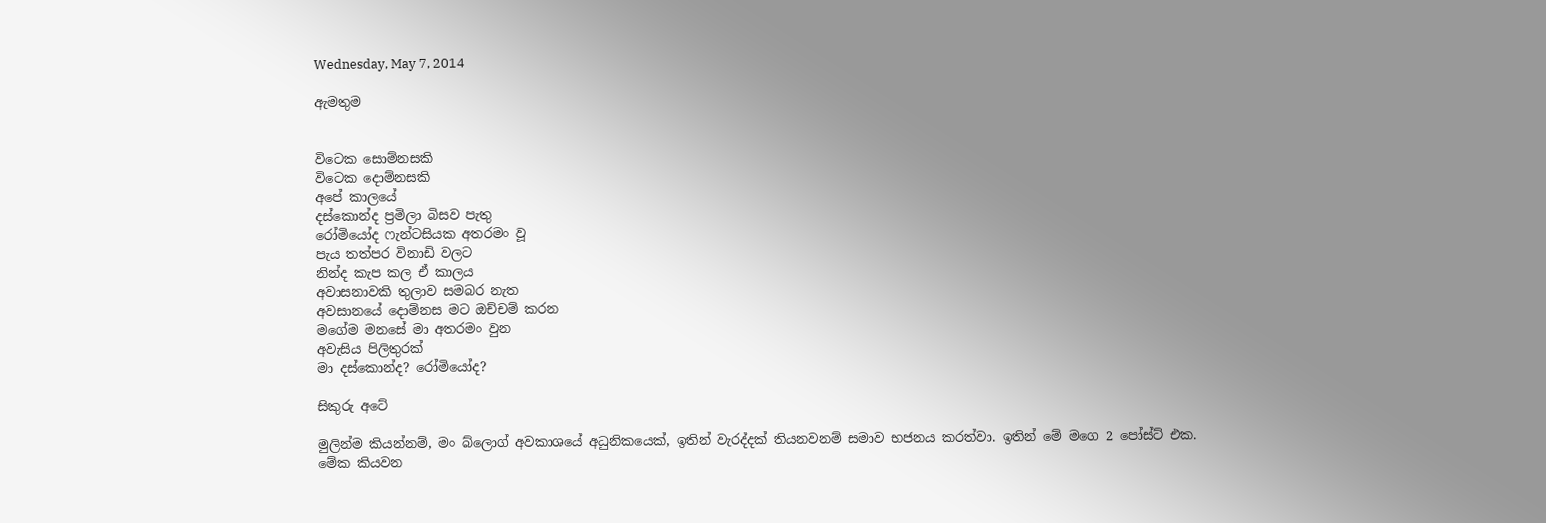Wednesday, May 7, 2014

ඇමතුම


විටෙක සොම්නසකි
විටෙක දොම්නසකි
අපේ කාලයේ
දස්කොන්ද ප්‍රමිලා බිසව පැතු
රෝමියෝද ෆැන්ටසියක අතරමං වූ
පැය තත්පර විනාඩි වලට
නින්ද කැප කල ඒ කාලය
අවාසනාවකි තුලාව සමබර නැත
අවසානයේ දොම්නස මට ඔච්චම් කරන
මගේම මනසේ මා අතරමං වුන
අවැසිය පිලිතුරක්
මා දස්කොන්ද? රෝමියෝද?

සිකුරු අටේ

මුලින්ම කියන්නම්, මං බ්ලොග් අවකාශයේ අධුනිකයෙක්, ඉතින් වැරද්දක් තියනවනම් සමාව භජනය කරත්වා. ඉතින් මේ මගෙ 2 පෝස්ට් එක.
මේක කියවන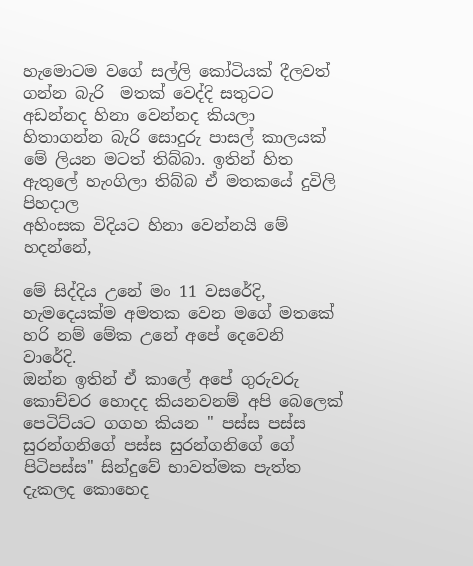හැමොටම වගේ සල්ලි කෝටියක් දීලවත් ගන්න බැරි  මතක් වෙද්දි සතුටට අඩන්නද හිනා වෙන්නද කියලා හිතාගන්න බැරි සොදුරු පාසල් කාලයක් මේ ලියන මටත් තිබ්බා. ඉතින් හිත ඇතුලේ හැංගිලා තිබ්බ ඒ මතකයේ දුවිලි පිහදාල
අහිංසක විදියට හිනා වෙන්නයි මේ හදන්නේ,

මේ සිද්දිය උනේ මං 11 වසරේදි, හැමදෙයක්ම අමතක වෙන මගේ මතකේ හරි නම් මේක උනේ අපේ දෙවෙනි වාරේදි.
ඔන්න ඉතින් ඒ කාලේ අපේ ගුරුවරු කොච්චර හොදද කියනවනම් අපි බෙලෙක් පෙටිට්යට ගගහ කියන " පස්ස පස්ස සුරන්ගනිගේ පස්ස සුරන්ගනිගේ ගේ පිටිපස්ස" සින්දුවේ භාවත්මක පැත්ත දැකලද කොහෙද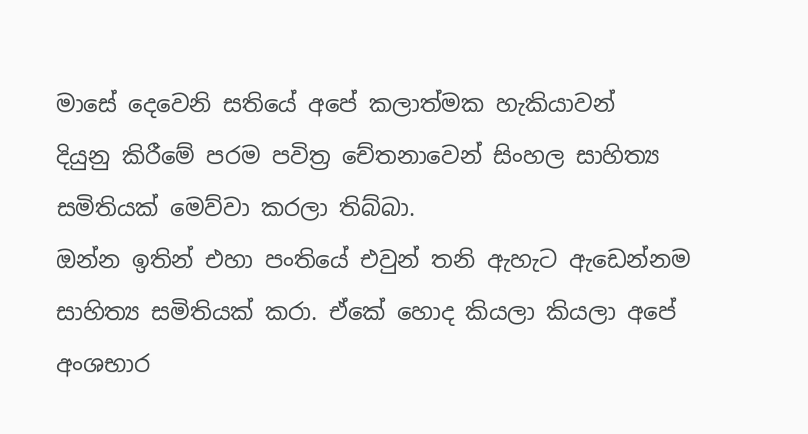මාසේ දෙවෙනි සතියේ අපේ කලාත්මක හැකියාවන්
දියුනු කිරීමේ පරම පවිත්‍ර චේතනාවෙන් සිංහල සාහිත්‍ය සමිතියක් මෙව්වා කරලා තිබ්බා.
ඔන්න ඉතින් එහා පංතියේ එවුන් තනි ඇහැට ඇඩෙන්නම සාහිත්‍ය සමිතියක් කරා. ඒකේ හොද කියලා කියලා අපේ අංශභාර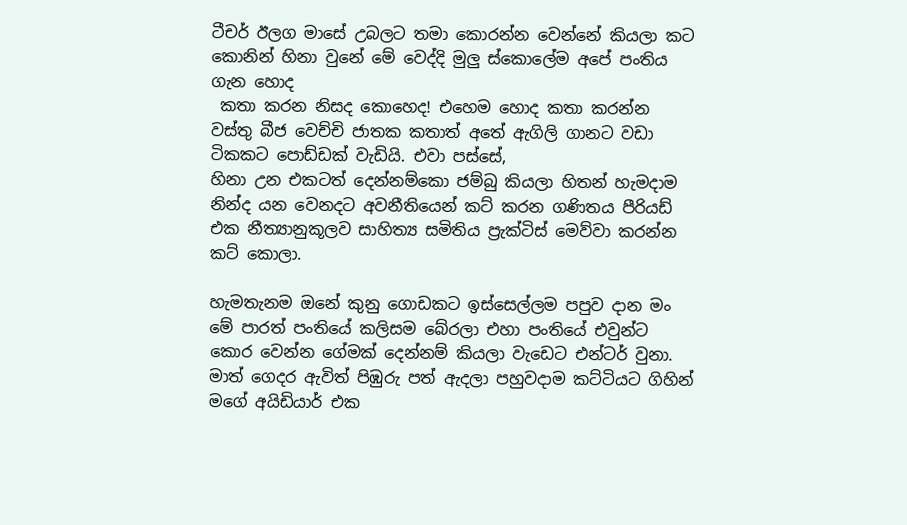ටීචර් ඊලග මාසේ උබලට තමා කොරන්න වෙන්නේ කියලා කට කොනින් හිනා වුනේ මේ වෙද්දි මුලු ස්කොලේම අපේ පංතිය ගැන හොද
 කතා කරන නිසද කොහෙද! එහෙම හොද කතා කරන්න වස්තු බීජ වෙච්චි ජාතක කතාත් අතේ ඇගිලි ගානට වඩා ටිකකට පොඩ්ඩක් වැඩියි. එවා පස්සේ,
හිනා උන එකටත් දෙන්නම්කො ජම්බු කියලා හිතන් හැමදාම නින්ද යන වෙනදට අවනීතියෙන් කට් කරන ගණිතය පීරියඩ් එක නීත්‍යානුකූලව සාහිත්‍ය සමිතිය ප්‍රැක්ටිස් මෙව්වා කරන්න කට් කොලා.

හැමතැනම ඔනේ කුනු ගොඩකට ඉස්සෙල්ලම පපුව දාන මං මේ පාරත් පංතියේ කලිසම බේරලා එහා පංතියේ එවුන්ට කොර වෙන්න ගේමක් දෙන්නම් කියලා වැඩෙට එන්ටර් වුනා.
මාත් ගෙදර ඇවිත් පිඹුරු පත් ඇදලා පහුවදාම කට්ටියට ගිහින් මගේ අයිඩියාර් එක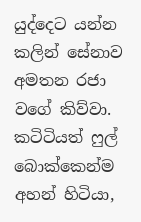යුද්දෙට යන්න කලින් සේනාව අමතන රජා වගේ කිව්වා. කටිටියත් ෆුල් බොක්කෙන්ම අහන් හිටියා,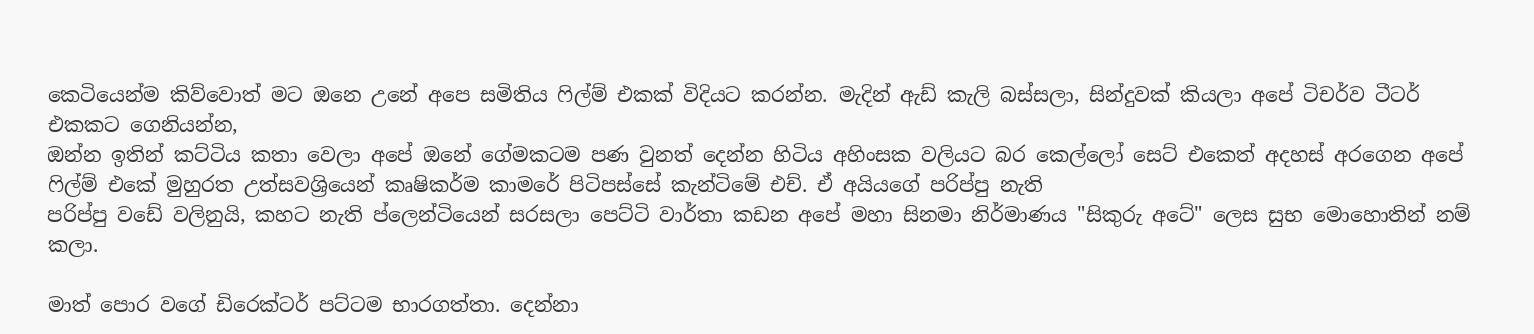කෙටියෙන්ම කිව්වොත් මට ඔනෙ උනේ අපෙ සමිතිය ෆිල්ම් එකක් විදියට කරන්න. මැදින් ඇඩ් කැලි බස්සලා, සින්දුවක් කියලා අපේ ටිචර්ව ටීටර් එකකට ගෙනියන්න,
ඔන්න ඉතින් කට්ටිය කතා වෙලා අපේ ඔනේ ගේමකටම පණ වුනත් දෙන්න හිටිය අහිංසක වලියට බර කෙල්ලෝ සෙට් එකෙත් අදහස් අරගෙන අපේ ෆිල්ම් එකේ මුහුරත උත්සවශ්‍රියෙන් කෘෂිකර්ම කාමරේ පිටිපස්සේ කැන්ටිමේ එච්. ඒ අයියගේ පරිප්පු නැති
පරිප්පු වඩේ වලිනුයි, කහට නැති ප්ලෙන්ටියෙන් සරසලා පෙට්ටි වාර්තා කඩන අපේ මහා සිනමා නිර්මාණය "සිකුරු අටේ" ලෙස සුභ මොහොතින් නම් කලා.

මාත් පොර වගේ ඩිරෙක්ටර් පට්ටම භාරගත්තා. දෙන්නා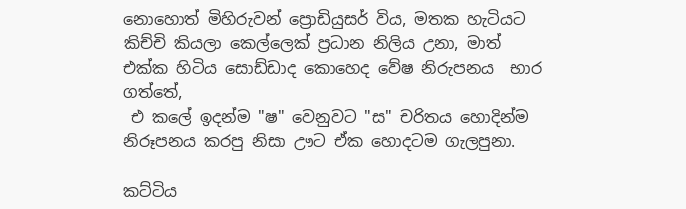නොහොත් මිහිරුවන් ප්‍රොඩියුසර් විය, මතක හැටියට කිච්චි කියලා කෙල්ලෙක් ප්‍රධාන නිලිය උනා, මාත් එක්ක හිටිය සොඩ්ඩාද කොහෙද වේෂ නිරුපනය  භාර ගත්තේ,
 එ කලේ ඉදන්ම "ෂ" වෙනුවට "ස" චරිතය හොදින්ම නිරූපනය කරපු නිසා ඌට ඒක හොදටම ගැලපුනා.

කට්ටිය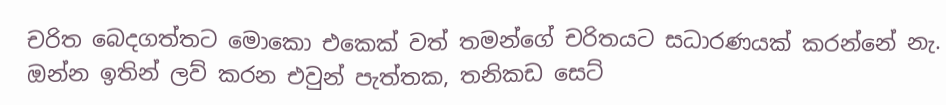චරිත බෙදගත්තට මොකො එකෙක් වත් තමන්ගේ චරිතයට සධාරණයක් කරන්නේ නැ.
ඔන්න ඉතින් ලව් කරන එවුන් පැත්තක, තනිකඩ සෙට්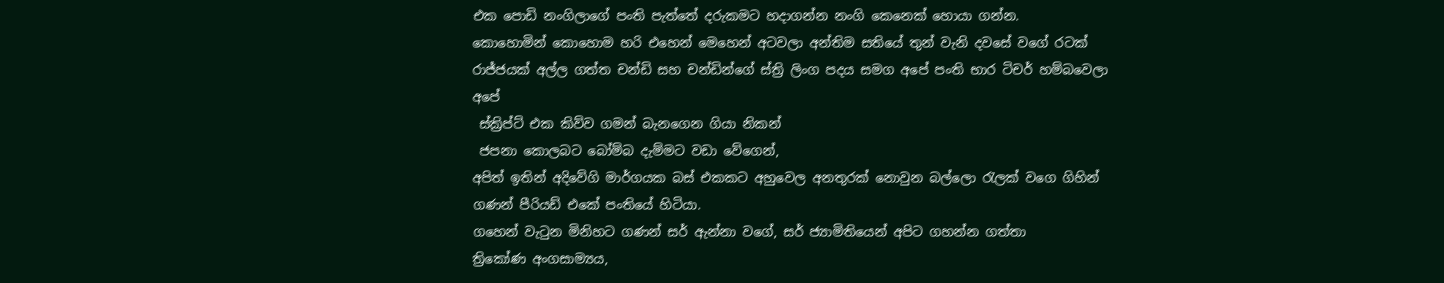එක පොඩි නංගිලාගේ පංති පැත්තේ දරුකමට හදාගන්න නංගි කෙනෙක් හොයා ගන්න.
කොහොමින් කොහොම හරි එහෙන් මෙහෙන් අටවලා අන්තිම සතියේ තුන් වැනි දවසේ වගේ රටක් රාජ්ජයක් අල්ල ගත්ත චන්ඩි සහ චන්ඩින්ගේ ස්ත්‍රි ලිංග පදය සමග අපේ පංති භාර ටිචර් හම්බවෙලා අපේ
 ස්ක්‍රිප්ට් එක කිව්ව ගමන් බැනගෙන ගියා නිකන්
 ජපනා කොලබට බෝම්බ දැම්මට වඩා වේගෙන්,
අපිත් ඉතින් අදිවේගි මාර්ගයක බස් එකකට අහුවෙල අනතුරක් නොවුන බල්ලො රැලක් වගෙ ගිහින් ගණන් පීරියඩ් එකේ පංතියේ හිටියා.
ගහෙන් වැටුන මිනිහට ගණන් සර් ඇන්නා වගේ, සර් ජ්‍යාමිතියෙන් අපිට ගහන්න ගත්තා
ත්‍රිකෝණ අංගසාම්‍යය,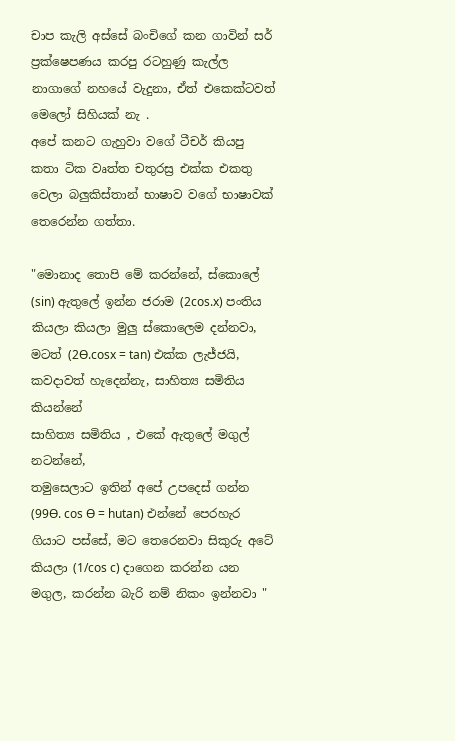චාප කැලි අස්සේ බංචිගේ කන ගාවින් සර් ප්‍රක්ෂෙපණය කරපු රටහුණු කැල්ල නාගාගේ නහයේ වැදුනා, ඒත් එකෙක්ටවත් මෙලෝ සිහියක් නැ .
අපේ කනට ගැහුවා වගේ ටීචර් කියපු කතා ටික වෘත්ත චතුරස්‍ර එක්ක එකතු වෙලා බලුකිස්තාන් භාෂාව වගේ භාෂාවක් තෙරෙන්න ගත්තා.

"මොනාද තොපි මේ කරන්නේ, ස්කොලේ (sin) ඇතුලේ ඉන්න ජරාම (2cos.x) පංතිය කියලා කියලා මුලු ස්කොලෙම දන්නවා, මටත් (2Ɵ.cosx = tan) එක්ක ලැජ්ජයි, කවදාවත් හැදෙන්නැ, සාහිත්‍ය සමිතිය කියන්නේ
සාහිත්‍ය සමිතිය , එකේ ඇතුලේ මගුල් නටන්නේ,
තමුසෙලාට ඉතින් අපේ උපදෙස් ගන්න (99Ɵ. cos Ɵ = hutan) එන්නේ පෙරහැර ගියාට පස්සේ, මට තෙරෙනවා සිකුරු අටේ කියලා (1/cos c) දාගෙන කරන්න යන මගුල, කරන්න බැරි නම් නිකං ඉන්නවා "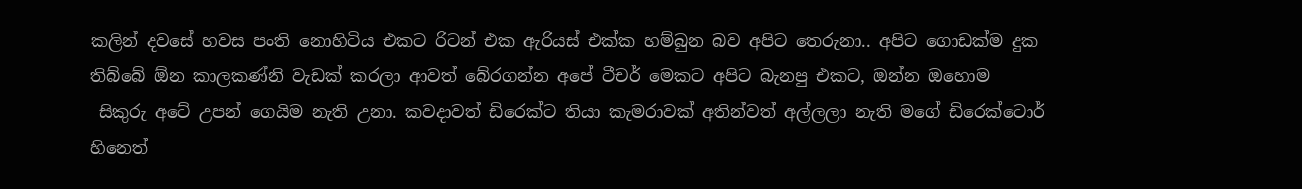කලින් දවසේ හවස පංති නොහිටිය එකට රිටන් එක ඇරියස් එක්ක හම්බුන බව අපිට තෙරුනා.. අපිට ගොඩක්ම දුක තිබ්බේ ඕන කාලකණ්නි වැඩක් කරලා ආවත් බේරගන්න අපේ ටීචර් මෙකට අපිට බැනපු එකට, ඔන්න ඔහොම
 සිකුරු අටේ උපන් ගෙයිම නැති උනා. කවදාවත් ඩිරෙක්ට තියා කැමරාවක් අතින්වත් අල්ලලා නැති මගේ ඩිරෙක්ටොර් හිනෙත්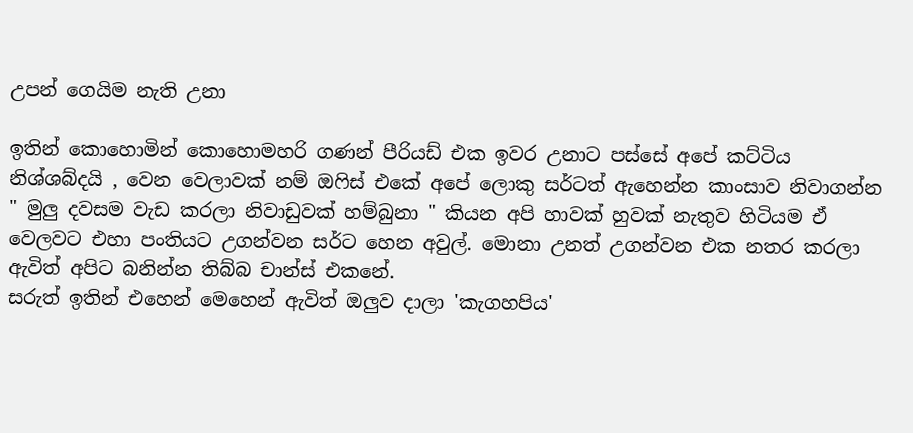උපන් ගෙයිම නැති උනා

ඉතින් කොහොමින් කොහොමහරි ගණන් පීරියඩ් එක ඉවර උනාට පස්සේ අපේ කට්ටිය නිශ්ශබ්දයි , වෙන වෙලාවක් නම් ඔෆිස් එකේ අපේ ලොකු සර්ටත් ඇහෙන්න කාංසාව නිවාගන්න
" මුලු දවසම වැඩ කරලා නිවාඩුවක් හම්බුනා " කියන අපි හාවක් හුවක් නැතුව හිටියම ඒ වෙලවට එහා පංතියට උගන්වන සර්ට හෙන අවුල්. මොනා උනත් උගන්වන එක නතර කරලා ඇවිත් අපිට බනින්න තිබ්බ චාන්ස් එකනේ.
සරුත් ඉතින් එහෙන් මෙහෙන් ඇවිත් ඔලුව දාලා 'කැගහපිය'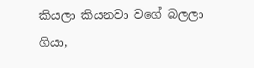කියලා කියනවා වගේ බලලා ගියා,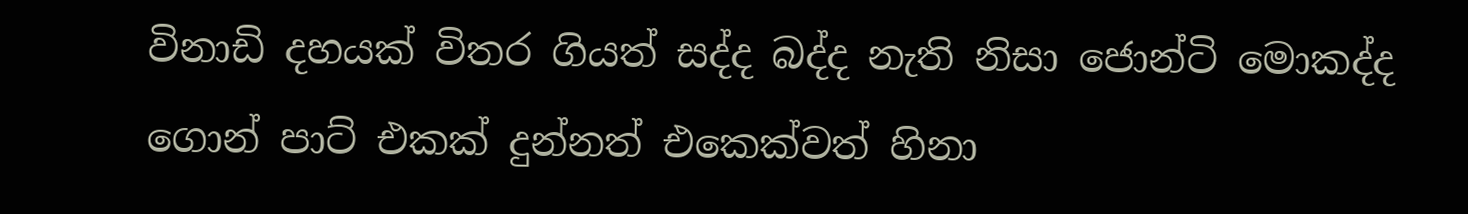විනාඩි දහයක් විතර ගියත් සද්ද බද්ද නැති නිසා ජොන්ටි මොකද්ද ගොන් පාට් එකක් දුන්නත් එකෙක්වත් හිනා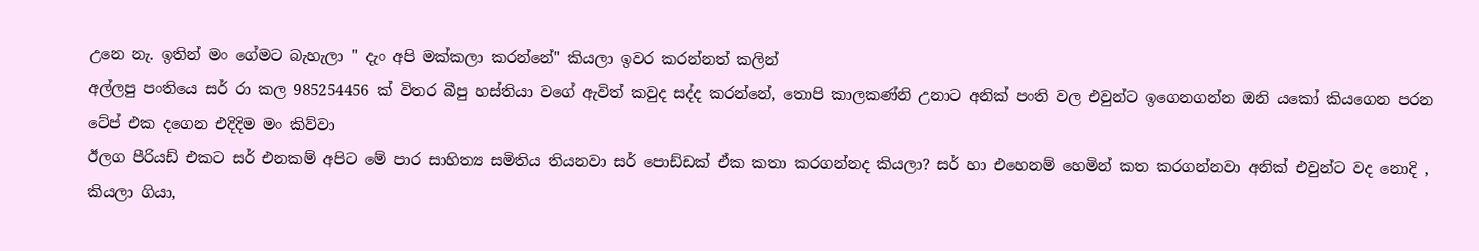උනෙ නැ. ඉතින් මං ගේමට බැහැලා " දැං අපි මක්කලා කරන්නේ" කියලා ඉවර කරන්නත් කලින්
අල්ලපු පංතියෙ සර් රා කල 985254456 ක් විතර බීපු හස්තියා වගේ ඇවිත් කවුද සද්ද කරන්නේ, තොපි කාලකණ්නි උනාට අනික් පංති වල එවුන්ට ඉගෙනගන්න ඔනි යකෝ කියගෙන පරන ටේප් එක දගෙන එදිදිම මං කිව්වා
ඊලග පීරියඩ් එකට සර් එනකම් අපිට මේ පාර සාහිත්‍ය සමිතිය තියනවා සර් පොඩ්ඩක් ඒක කතා කරගන්නද කියලා? සර් හා එහෙනම් හෙමින් කත කරගන්නවා අනික් එවුන්ට වද නොදි , කියලා ගියා,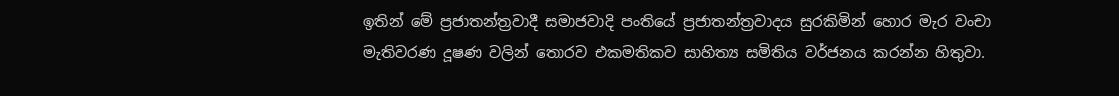ඉතින් මේ ප්‍රජාතන්ත්‍රවාදී සමාජවාදි පංතියේ ප්‍රජාතන්ත්‍රවාදය සුරකිමින් හොර මැර වංචා මැතිවරණ දූෂණ වලින් තොරව එකමතිකව සාහිත්‍ය සමිතිය වර්ජනය කරන්න හිතුවා.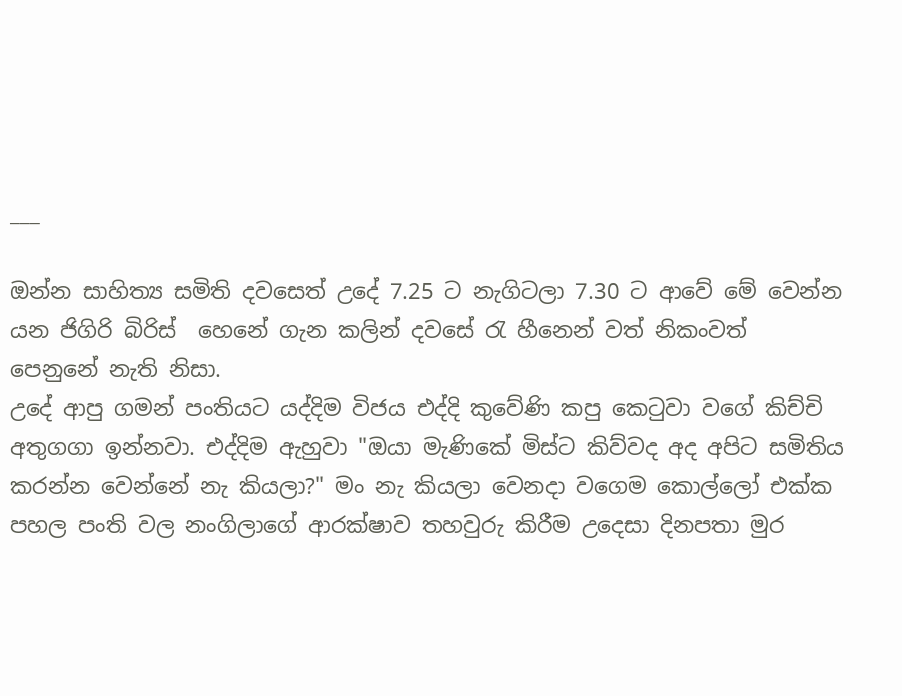___

ඔන්න සාහිත්‍ය සමිති දවසෙත් උදේ 7.25 ට නැගිටලා 7.30 ට ආවේ මේ වෙන්න යන ජිගිරි බිරිස්  හෙනේ ගැන කලින් දවසේ රැ හීනෙන් වත් නිකංවත් පෙනුනේ නැති නිසා.
උදේ ආපු ගමන් පංතියට යද්දිම විජය එද්දි කුවේණි කපු කෙටුවා වගේ කිච්චි අතුගගා ඉන්නවා. එද්දිම ඇහුවා "ඔයා මැණිකේ මිස්ට කිව්වද අද අපිට සමිතිය කරන්න වෙන්නේ නැ කියලා?" මං නැ කියලා වෙනදා වගෙම කොල්ලෝ එක්ක
පහල පංති වල නංගිලාගේ ආරක්ෂාව තහවුරු කිරීම උදෙසා දිනපතා මුර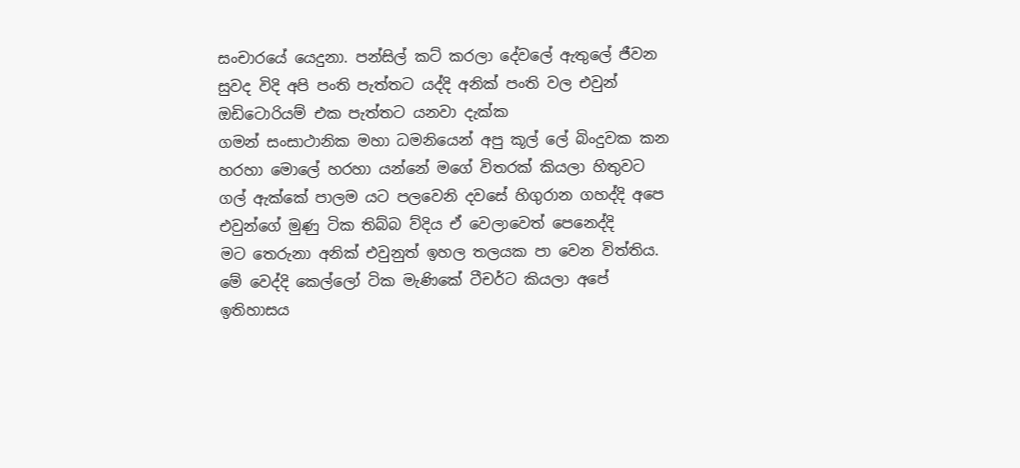සංචාරයේ යෙදුනා. පන්සිල් කට් කරලා දේවලේ ඇතුලේ ජීවන සුවද විදි අපි පංති පැත්තට යද්දි අනික් පංති වල එවුන් ඔඩිටොරියම් එක පැත්තට යනවා දැක්ක
ගමන් සංසාථානික මහා ධමනියෙන් අපු කූල් ලේ බිංදුවක කන හරහා මොලේ හරහා යන්නේ මගේ විතරක් කියලා හිතුවට ගල් ඇක්කේ පාලම යට පලවෙනි දවසේ හිගුරාන ගහද්දි අපෙ එවුන්ගේ මුණු ටික තිබ්බ ව්දිය ඒ වෙලාවෙත් පෙනෙද්දි
මට තෙරුනා අනික් එවුනුත් ඉහල තලයක පා වෙන විත්තිය.
මේ වෙද්දි කෙල්ලෝ ටික මැණිකේ ටීචර්ට කියලා අපේ ඉතිහාසය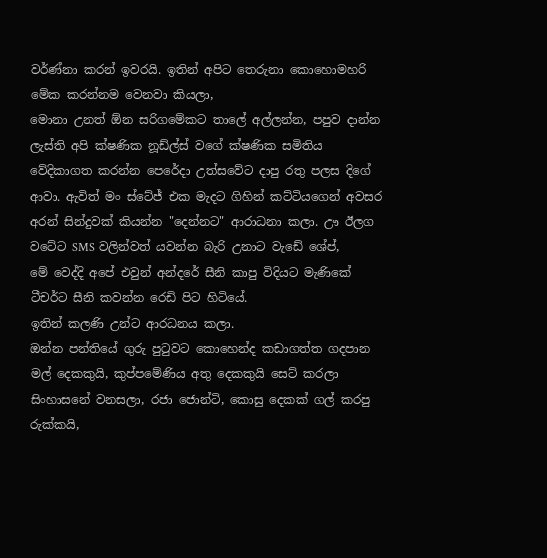වර්ණ්නා කරන් ඉවරයි. ඉතින් අපිට තෙරුනා කොහොමහරි මේක කරන්නම වෙනවා කියලා,
මොනා උනත් ඕන සරිගමේකට තාලේ අල්ලන්න, පපුව දාන්න ලැස්ති අපි ක්ෂණික නූඩ්ල්ස් වගේ ක්ෂණික සමිතිය වේදිකාගත කරන්න පෙරේදා උත්සවේට දාපු රතු පලස දිගේ ආවා. ඇවිත් මං ස්ටේජ් එක මැදට ගිහින් කට්ටියගෙන් අවසර
අරන් සින්දුවක් කියන්න "දෙන්නට" ආරාධනා කලා. ඌ ඊලග වටේට SMS වලින්වත් යවන්න බැරි උනාට වැඩේ ශේප්,
මේ වෙද්දි අපේ එවුන් අන්දරේ සීනි කාපු විදියට මැණිකේ ටීචර්ට සීනි කවන්න රෙඩි පිට හිටියේ.
ඉතින් කලණි උන්ට ආරධනය කලා.
ඔන්න පන්තියේ ගුරු පුටුවට කොහෙන්ද කඩාගත්ත ගදපාන මල් දෙකකුයි, කුප්පමේණිය අතු දෙකකුයි සෙට් කරලා සිංහාසනේ වනසලා, රජා ජොන්ටි, කොසු දෙකක් ගල් කරපු රුක්කයි,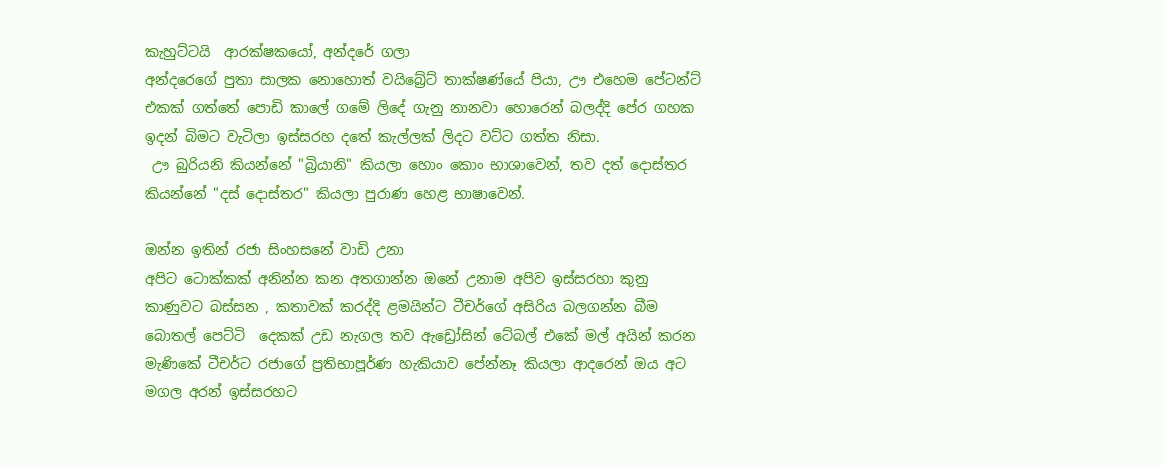කැහුට්ටයි  ආරක්ෂකයෝ, අන්දරේ ගලා
අන්දරෙගේ පුතා සාලක නොහොත් වයිබ්‍රේට් තාක්ෂණ්යේ පියා, ඌ එහෙම පේටන්ට් එකක් ගත්තේ පොඩි කාලේ ගමේ ලිදේ ගැනු නානවා හොරෙන් බලද්දි පේර ගහක ඉදන් බිමට වැටිලා ඉස්සරහ දතේ කැල්ලක් ලිදට වට්ට ගත්ත නිසා.
 ඌ බුරියනි කියන්නේ "බ්‍රියානි" කියලා හොං කොං භාශාවෙන්, තව දත් දොස්තර කියන්නේ "දස් දොස්තර" කියලා පුරාණ හෙළ භාෂාවෙන්.

ඔන්න ඉතින් රජා සිංහසනේ වාඩි උනා
අපිට ටොක්කක් අනින්න කන අතගාන්න ඔනේ උනාම අපිව ඉස්සරහා කුනු කාණුවට බස්සන , කතාවක් කරද්දි ළමයින්ට ටීචර්ගේ අසිරිය බලගන්න බීම බොතල් පෙට්ටි  දෙකක් උඩ නැගල තව ඇඩ්‍රෝසින් ටේබල් එකේ මල් අයින් කරන
මැණිකේ ටීචර්ට රජාගේ ප්‍රතිභාපූර්ණ හැකියාව පේන්නෑ කියලා ආදරෙන් ඔය අට මගල අරන් ඉස්සරහට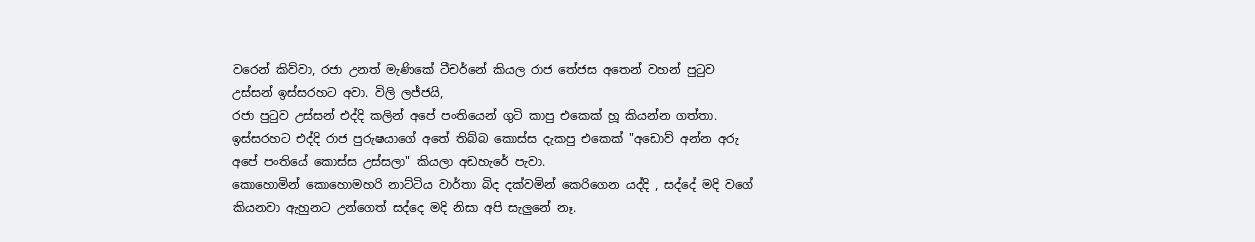වරෙන් කිව්වා, රජා උනත් මැණිකේ ටීචර්නේ කියල රාජ තේජස අතෙන් වහන් පුටුව උස්සන් ඉස්සරහට අවා. විලි ලජ්ජයි,
රජා පුටුව උස්සන් එද්දි කලින් අපේ පංතියෙන් ගුටි කාපු එකෙක් හූ කියන්න ගත්තා. ඉස්සරහට එද්දි රාජ පුරුෂයාගේ අතේ තිබ්බ කොස්ස දැකපු එකෙක් "අඩොව් අන්න අරු අපේ පංතියේ කොස්ස උස්සලා" කියලා අඩහැරේ පැවා.
කොහොමින් කොහොමහරි නාට්ටිය වාර්තා බිද දක්වමින් කෙරිගෙන යද්දි , සද්දේ මදි වගේ කියනවා ඇහුනට උන්ගෙත් සද්දෙ මදි නිසා අපි සැලුනේ නෑ.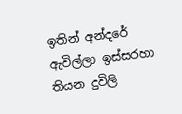ඉතින් අන්දරේ ඇවිල්ලා ඉස්සරහා තියන දුවිලි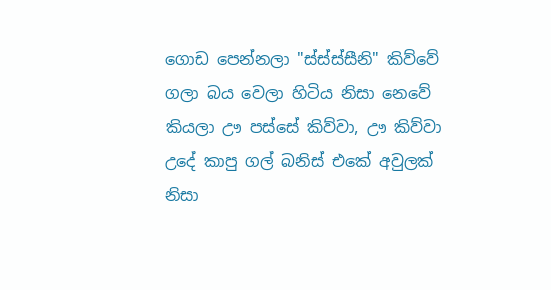ගොඩ පෙන්නලා "ස්ස්ස්සීනි" කිව්වේ ගලා බය වෙලා හිටිය නිසා නෙවේ කියලා ඌ පස්සේ කිව්වා, ඌ කිව්වා උදේ කාපු ගල් බනිස් එකේ අවුලක් නිසා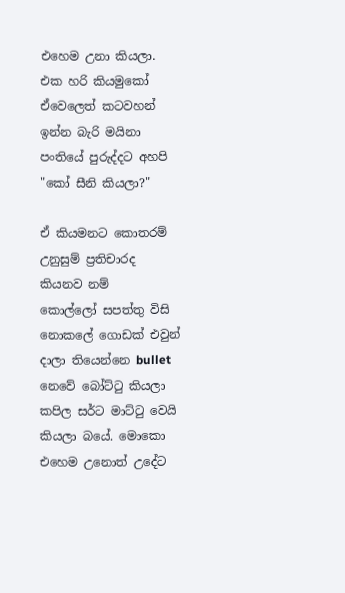එහෙම උනා කියලා.
එක හරි කියමුකෝ ඒවෙලෙත් කටවහන් ඉන්න බැරි මයිනා පංතියේ පුරුද්දට අහපි "කෝ සීනි කියලා?"

ඒ කියමනට කොතරම් උනුසුම් ප්‍රතිචාරද කියනව නම්
කොල්ලෝ සපත්තු විසි නොකලේ ගොඩක් එවුන් දාලා තියෙන්නෙ bullet නෙවේ බෝට්ටු කියලා කපිල සර්ට මාට්ටු වෙයි කියලා බයේ. මොකො එහෙම උනොත් උදේට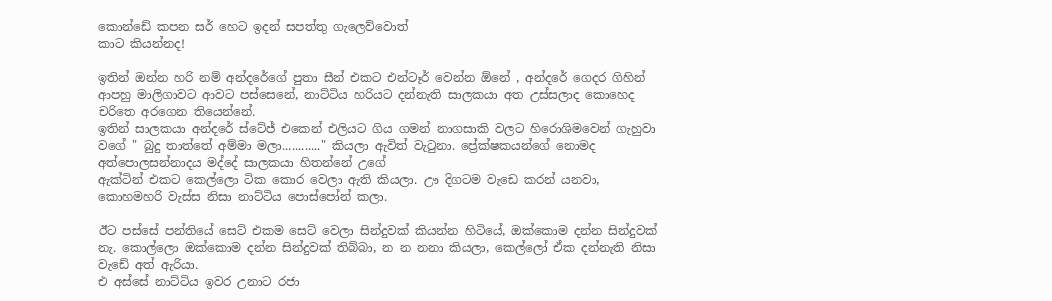කොන්ඩේ කපන සර් හෙට ඉදන් සපත්තු ගැලෙව්වොත්
කාට කියන්නද!

ඉතින් ඔන්න හරි නම් අන්දරේගේ පුතා සීන් එකට එන්ටෑර් වෙන්න ඕනේ , අන්දරේ ගෙදර ගිහින් ආපහු මාලිගාවට ආවට පස්සෙනේ, නාට්ටිය හරියට දන්නැති සාලකයා අත උස්සලාද කොහෙද චරිතෙ අරගෙන තියෙන්නේ.
ඉතින් සාලකයා අන්දරේ ස්ටේජ් එකෙන් එලියට ගිය ගමන් නාගසාකි වලට හිරොශිමවෙන් ගැහුවා වගේ " බුදු තාත්තේ අම්මා මලා............" කියලා ඇවිත් වැටුනා. ප්‍රේක්ෂකයන්ගේ නොමද අත්පොලසන්නාදය මද්දේ සාලකයා හිතන්නේ උගේ
ඇක්ටින් එකට කෙල්ලො ටික කොර වෙලා ඇති කියලා. ඌ දිගටම වැඩෙ කරන් යනවා, කොහමහරි වැස්ස නිසා නාට්ටිය පොස්පෝන් කලා.

ඊට පස්සේ පන්තියේ සෙට් එකම සෙට් වෙලා සින්දුවක් කියන්න හිටියේ, ඔක්කොම දන්න සින්දුවක් නැ. කොල්ලො ඔක්කොම දන්න සින්දුවක් තිබ්බා, න න නනා කියලා, කෙල්ලෝ ඒක දන්නැති නිසා වැඩේ අත් ඇරියා.
එ අස්සේ නාට්ටිය ඉවර උනාට රජා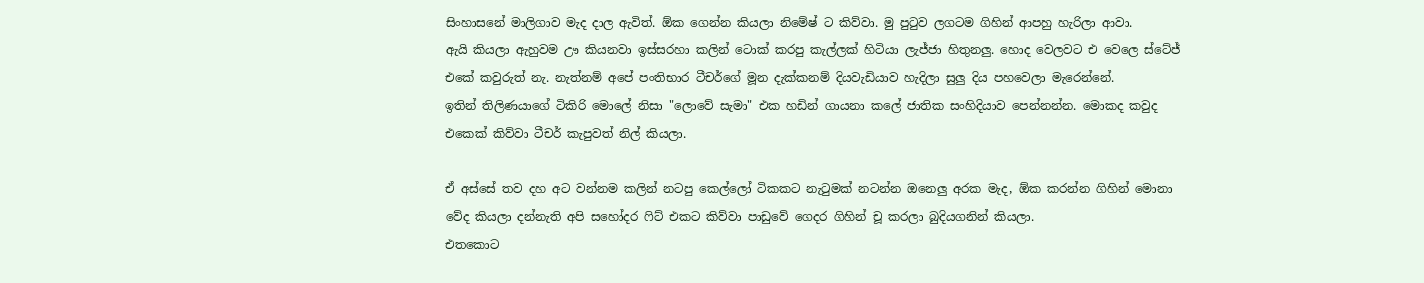සිංහාසනේ මාලිගාව මැද දාල ඇවිත්. ඕක ගෙන්න කියලා නිමේෂ් ට කිව්වා. මු පුටුව ලගටම ගිහින් ආපහු හැරිලා ආවා.
ඇයි කියලා ඇහුවම ඌ කියනවා ඉස්සරහා කලින් ටොක් කරපු කැල්ලක් හිටියා ලැජ්ජා හිතුනලු. හොද වෙලවට එ වෙලෙ ස්ටේජ් එකේ කවුරුත් නැ. නැත්නම් අපේ පංතිභාර ටීචර්ගේ මූන දැක්කනම් දියවැඩියාව හැදිලා සුලු දිය පහවෙලා මැරෙන්නේ.
ඉතින් තිලිණයාගේ ටිකිරි මොලේ නිසා "ලොවේ සැමා" එක හඩින් ගායනා කලේ ජාතික සංහිදියාව පෙන්නන්න. මොකද කවුද එකෙක් කිව්වා ටීචර් කැපුවත් නිල් කියලා.

ඒ අස්සේ තව දහ අට වන්නම කලින් නටපු කෙල්ලෝ ටිකකට නැටුමක් නටන්න ඔනෙලු අරක මැද, ඕක කරන්න ගිහින් මොනා වේද කියලා දන්නැති අපි සහෝදර ෆිට් එකට කිව්වා පාඩුවේ ගෙදර ගිහින් චූ කරලා බුදියගනින් කියලා.
එතකොට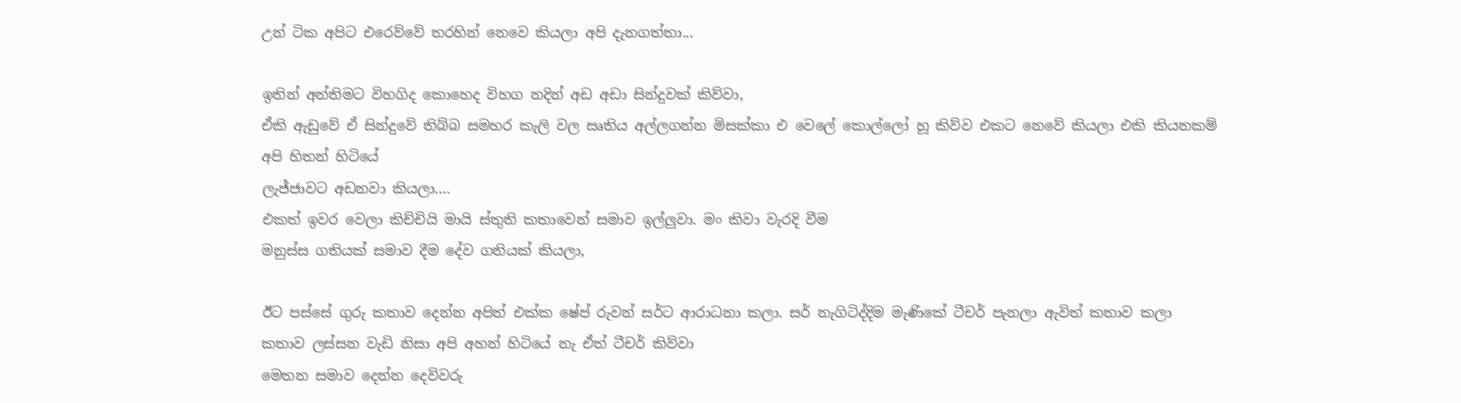උන් ටික අපිට එරෙව්වේ තරහින් නෙවෙ කියලා අපි දැනගත්තා...

ඉතින් අන්තිමට විහගිද කොහෙද විහග නදින් අඩ අඩා සින්දුවක් කිව්වා,
ඒකි ඇඩුවේ ඒ සින්දුවේ තිබ්බ සමහර කැලි වල සෘතිය අල්ලගන්න මිසක්කා එ වෙලේ කොල්ලෝ හූ කිව්ව එකට නෙවේ කියලා එකි කියනකම් අපි හිතන් හිටියේ
ලැජ්ජාවට අඩනවා කියලා....
එකත් ඉවර වෙලා කිච්චියි මායි ස්තුති කතාවෙන් සමාව ඉල්ලුවා. මං කිවා වැරදි වීම
මනුස්ස ගතියක් සමාව දීම දේව ගතියක් කියලා,

ඊට පස්සේ ගුරු කතාව දෙන්න අපිත් එක්ක ෂේප් රුවන් සර්ට ආරාධනා කලා. සර් නැගිටිද්දිම මැණිකේ ටීචර් පැනලා ඇවිත් කතාව කලා
කතාව ලස්සන වැඩි නිසා අපි අහන් හිටියේ නැ ඒත් ටීචර් කිව්වා
මෙතන සමාව දෙන්න දෙවිවරු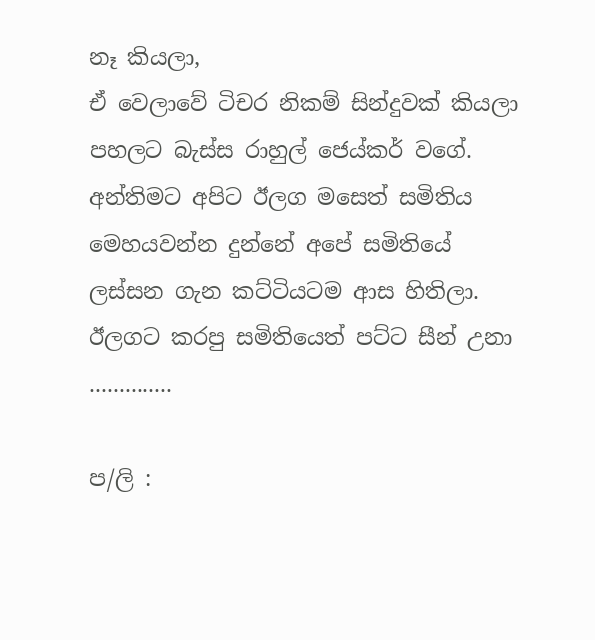නෑ කියලා,
ඒ වෙලාවේ ටිචර නිකම් සින්දුවක් කියලා පහලට බැස්ස රාහුල් ජෙය්කර් වගේ. අන්තිමට අපිට ඊලග මසෙත් සමිතිය මෙහයවන්න දුන්නේ අපේ සමිතියේ ලස්සන ගැන කට්ටියටම ආස හිතිලා.
ඊලගට කරපු සමිතියෙත් පට්ට සීන් උනා ..............

ප/ලි :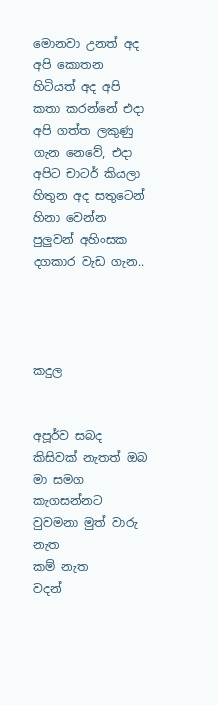මොනවා උනත් අද අපි කොතන හිටියත් අද අපි කතා කරන්නේ එදා අපි ගත්ත ලකුණු ගැන නෙවේ, එදා අපිට චාටර් කියලා හිතුන අද සතුටෙන් හිනා වෙන්න පුලුවන් අහිංසක දගකාර වැඩ ගැන..




කදුල


අපූර්ව සබද
කිසිවක් නැතත් ඔබ මා සමග
කැගසන්නට වුවමනා මුත් වාරු නැත
කම් නැත
වදන්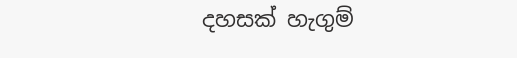දහසක් හැගුම්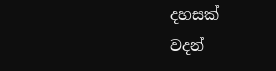දහසක්
වදන්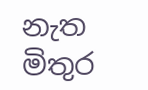නැත මිතුර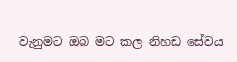වැනුමට ඔබ මට කල නිහඩ සේවය